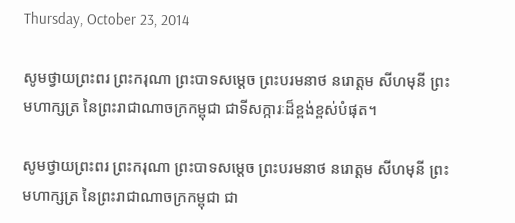Thursday, October 23, 2014

សូមថ្វាយព្រះពរ ព្រះករុណា ព្រះបាទសម្តេច ព្រះបរមនាថ នរោត្តម សីហមុនី ព្រះមហាក្សត្រ នៃព្រះរាជាណាចក្រកម្ពុជា ជាទីសក្ការៈដ៏ខ្ពង់ខ្ពស់បំផុត។

សូមថ្វាយព្រះពរ ព្រះករុណា ព្រះបាទសម្តេច ព្រះបរមនាថ នរោត្តម សីហមុនី ព្រះមហាក្សត្រ នៃព្រះរាជាណាចក្រកម្ពុជា ជា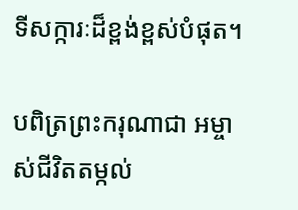ទីសក្ការៈដ៏ខ្ពង់ខ្ពស់បំផុត។

បពិត្រព្រះករុណាជា អម្ចាស់ជីវិតតម្កល់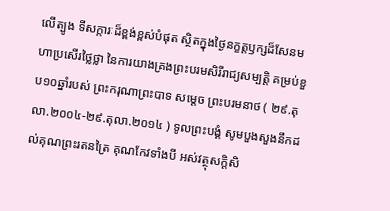លើត្បូង ទីសក្ការៈដ៏ខ្ពង់ខ្ពស់បំផុត ស្ថិតក្នុងថ្ងៃនក្ខត្តឫក្សដ៏សែនមហាប្រសើរថ្លៃថ្លា នៃការយាងគ្រងព្រះបរមសិរីរាជ្យសម្បត្តិ គម្រប់ខួប១០ឆ្នាំរបស់ ព្រះករុណាព្រះបាទ សម្តេច ព្រះបរមនាថ ( ២៩.តុលា.២០០៤-២៩.តុលា.២០១៤ ) ទូលព្រះបង្គំ សូមបួងសួងនឹកដល់គុណព្រះរតនត្រៃ គុណកែវទាំងបី អស់វត្ថុសក្ដិសិ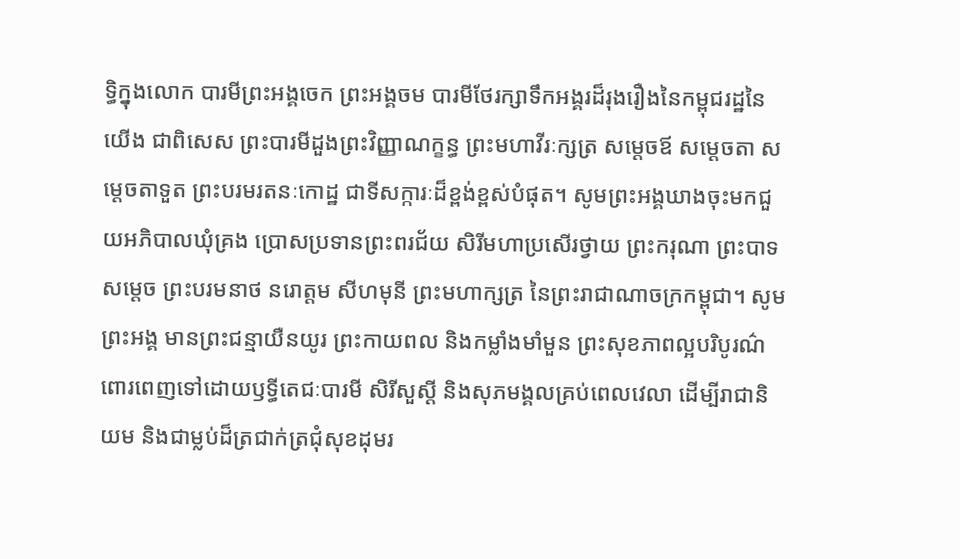ទ្ធិក្នុងលោក បារមីព្រះអង្គចេក ព្រះអង្គចម បារមីថែរក្សាទឹកអង្គរដ៏រុងរឿងនៃកម្ពុជរដ្ឋនៃយើង ជាពិសេស ព្រះបារមីដួងព្រះវិញ្ញាណក្ខន្ធ ព្រះមហាវីរៈក្សត្រ សម្ដេចឪ សម្ដេចតា សម្ដេចតាទួត ព្រះបរមរតនៈកោដ្ឋ ជាទីសក្ការៈដ៏ខ្ពង់ខ្ពស់បំផុត។ សូមព្រះអង្គឃាងចុះមកជួយអភិបាលឃុំគ្រង ប្រោសប្រទានព្រះពរជ័យ សិរីមហាប្រសើរថ្វាយ ព្រះករុណា ព្រះបាទសម្តេច ព្រះបរមនាថ នរោត្តម សីហមុនី ព្រះមហាក្សត្រ នៃព្រះរាជាណាចក្រកម្ពុជា។ សូមព្រះអង្គ មានព្រះជន្មាយឺនយូរ ព្រះកាយពល និងកម្លាំងមាំមួន ព្រះសុខភាពល្អបរិបូរណ៌ ពោរពេញទៅដោយឫទ្ធីតេជៈបារមី សិរីសួស្ដី និងសុភមង្គលគ្រប់ពេលវេលា ដើម្បីរាជានិយម និងជាម្លប់ដ៏ត្រជាក់ត្រជុំសុខដុមរ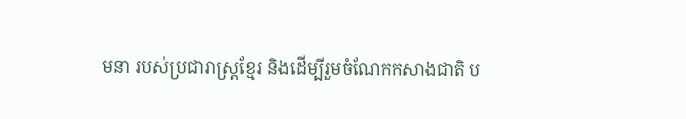មនា របស់ប្រជារាស្ត្រខ្មែរ និងដើម្បីរួមចំណែកកសាងជាតិ ប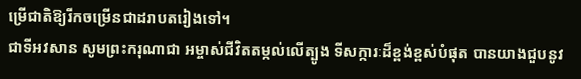ម្រើជាតិឱ្យរីកចម្រើនជាដរាបតរៀងទៅ។
ជាទីអវសាន សូមព្រះករុណាជា អម្ចាស់ជីវិតតម្កល់លើត្បូង ទីសក្ការៈដ៏ខ្ពង់ខ្ពស់បំផុត បានយាងជួបនូវ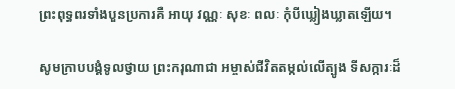ព្រះពុទ្ធពរទាំងបួនប្រការគឺ អាយុ វណ្ណៈ សុខៈ ពលៈ កុំបីឃ្លៀងឃ្លាតឡើយ។

សូមក្រាបបង្គំទូលថ្វាយ ព្រះករុណាជា អម្ចាស់ជីវិតតម្កល់លើត្បូង ទីសក្ការៈដ៏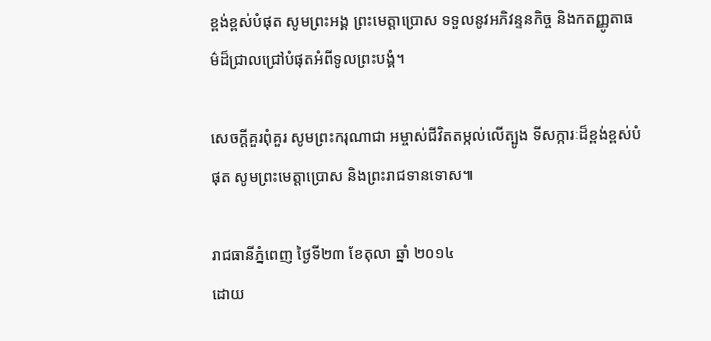ខ្ពង់ខ្ពស់បំផុត សូមព្រះអង្គ ព្រះមេត្តាប្រោស ទទួលនូវអភិវន្ទនកិច្ច និងកតញ្ញូតាធម៌ដ៏ជ្រាលជ្រៅបំផុតអំពីទូលព្រះបង្គំ។

សេចក្ដីគួរពុំគួរ សូមព្រះករុណាជា អម្ចាស់ជីវិតតម្កល់លើត្បូង ទីសក្ការៈដ៏ខ្ពង់ខ្ពស់បំផុត សូមព្រះមេត្តាប្រោស និងព្រះរាជទានទោស៕

រាជធានីភ្នំពេញ ថ្ងៃទី២៣ ខែតុលា ឆ្នាំ ២០១៤
ដោយ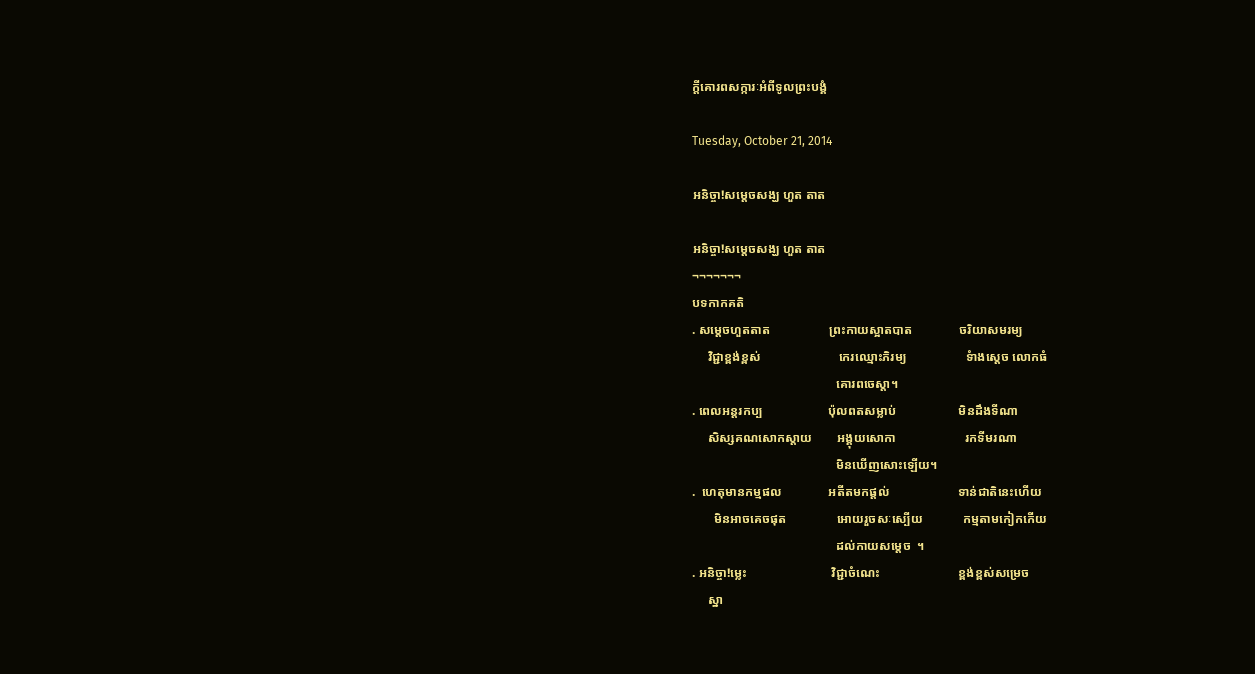ក្តីគោរពសក្ការៈអំពីទូលព្រះបង្គំ

Tuesday, October 21, 2014

អនិច្ចា!សម្តេចសង្ឃ ហួត តាត

អនិច្ចា!សម្តេចសង្ឃ ហួត តាត
¬¬¬¬¬¬¬
បទកាកគតិ
. សម្តេចហួតតាត                   ព្រះកាយស្អាតបាត               ចរិយាសមរម្យ
     វិជ្ជាខ្ពង់ខ្ពស់                         កេរឈ្មោះភិរម្យ                   ទំាងស្តេច លោកធំ
                                              គោរពចេស្តា។
. ពេលអន្តរកប្ប                     ប៉ុលពតសម្លាប់                    មិនដឹងទីណា
     សិស្សគណសោកស្តាយ        អង្គុយសោកា                      រកទីមរណា
                                              មិនឃើញសោះឡើយ។
.  ហេតុមានកម្មផល               អតីតមកផ្តល់                      ទាន់ជាតិនេះហើយ
       មិនអាចគេចផុត                អោយរួចសៈស្បើយ             កម្មតាមកៀកកើយ
                                              ដល់កាយសម្តេច  ។
. អនិច្ចា!ម្លេះ                           វិជ្ជាចំណេះ                         ខ្ពង់ខ្ពស់សម្រេច
     ស្នា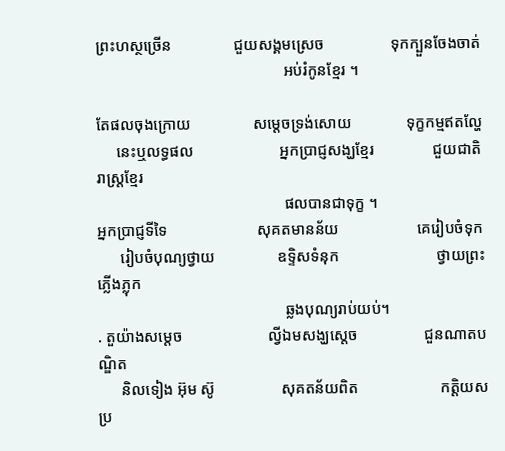ព្រះហស្ថច្រើន                ជួយសង្គមស្រេច                 ទុកក្បួនចែងចាត់
                                                អប់រំកូនខ្មែរ ។

តែផលចុងក្រោយ                សម្តេចទ្រង់សោយ              ទុក្ខកម្មឥតល្ហែ
     នេះឬលទ្ធផល                      អ្នកប្រាជ្ញសង្ឃខ្មែរ               ជួយជាតិរាស្រ្តខ្មែរ
                                                ផលបានជាទុក្ខ ។
អ្នកប្រាជ្ញទីទៃ                       សុគតមានន័យ                    គេរៀបចំទុក
      រៀបចំបុណ្យថ្វាយ                ឧទ្ទិសទំនុក                         ថ្វាយព្រះភ្លើងភ្លុក
                                                ឆ្លងបុណ្យរាប់យប់។
. តួយ៉ាងសម្តេច                      ល្វីឯមសង្ឃស្តេច                 ជួនណាតបណ្ឌិត
      និលទៀង អ៊ុម ស៊ូ                 សុគតន័យពិត                     កត្តិយសប្រ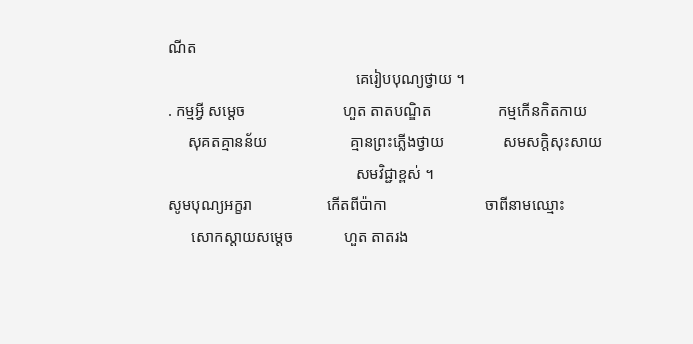ណីត
                                                គេរៀបបុណ្យថ្វាយ ។
. កម្មអ្វី សម្តេច                         ហួត តាតបណ្ឌិត                 កម្មកើនកិតកាយ
     សុគតគ្មានន័យ                     គ្មានព្រះភ្លើងថ្វាយ               សមសក្តិសុះសាយ
                                                សមវិជ្ជាខ្ពស់ ។
សូមបុណ្យអក្ខរា                   កើតពីប៉ាកា                         ចាពីនាមឈ្មោះ
      សោកស្តាយសម្តេច             ហួត តាតរង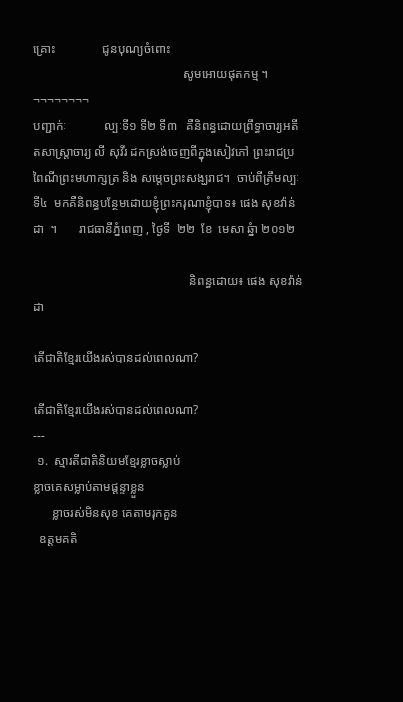គ្រោះ               ជូនបុណ្យចំពោះ
                                                សូមអោយផុតកម្ម ។
¬¬¬¬¬¬¬¬
បញ្ជាក់ៈ            ល្បៈទី១ ទី២ ទី៣   គឺនិពន្ធដោយព្រឹទ្ធាចារ្យអតីតសាស្រ្តាចារ្យ លី សុវីរ ដកស្រង់ចេញពីក្នុងសៀវភៅ ព្រះរាជប្រពៃណីព្រះមហាក្សត្រ និង សម្តេចព្រះសង្ឃរាជ។  ចាប់ពីត្រឹមល្បៈទី៤  មកគឺនិពន្ធបន្ថែមដោយខ្ញុំព្រះករុណាខ្ញុំបាទ៖ ផេង សុខវ៉ាន់ដា  ។       រាជធានីភ្នំពេញ , ថ្ងៃទី  ២២  ខែ  មេសា ឆ្នំា ២០១២

                                                  និពន្ធដោយ៖ ផេង សុខវ៉ាន់ដា

តើជាតិខ្មែរយើងរស់បានដល់ពេលណា?

តើជាតិខ្មែរយើងរស់បានដល់ពេលណា?
---
 ១.  ស្មារតីជាតិនិយមខ្មែរខ្លាចស្លាប់
ខ្លាចគេសម្លាប់តាមផ្តន្ទាខ្លួន
      ខ្លាចរស់មិនសុខ គេតាមរុកគួន
  ឧត្តមគតិ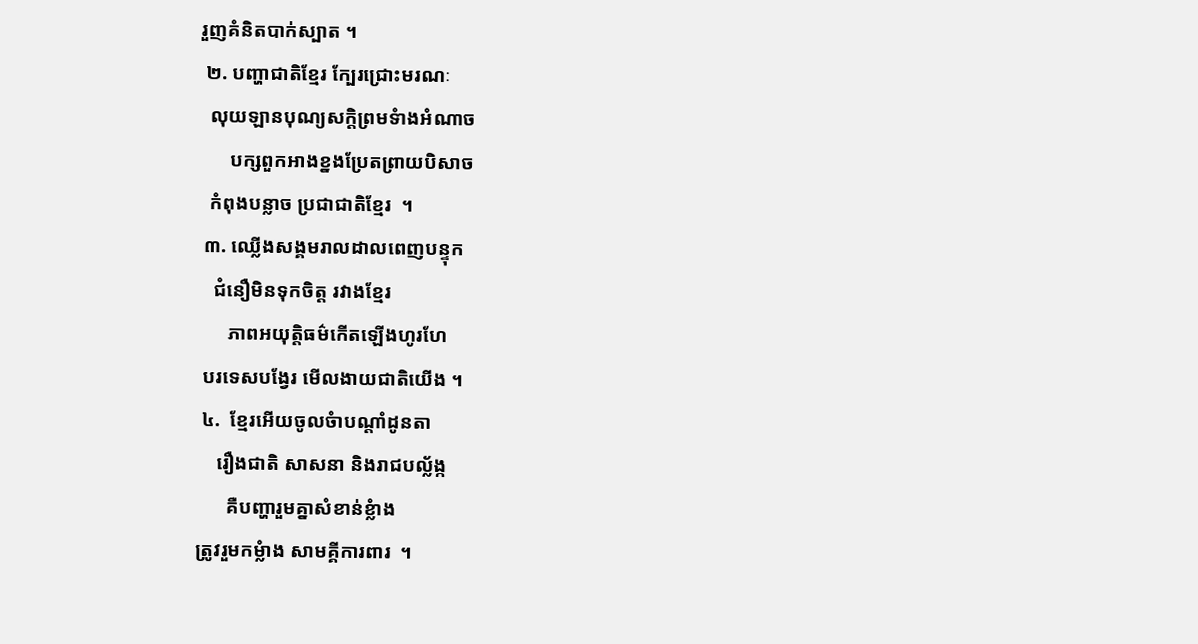រួញគំនិតបាក់ស្បាត ។
 ២. បញ្ហាជាតិខ្មែរ ក្បែរជ្រោះមរណៈ
  លុយឡានបុណ្យសក្តិព្រមទំាងអំណាច
      បក្សពួកអាងខ្នងប្រែតព្រាយបិសាច
  កំពុងបន្លាច ប្រជាជាតិខ្មែរ  ។
 ៣. ឈ្លើងសង្គមរាលដាលពេញបន្ទុក
   ជំនឿមិនទុកចិត្ត រវាងខ្មែរ
      ភាពអយុត្តិធម៌កើតឡើងហូរហែ
 បរទេសបង្វែរ មើលងាយជាតិយើង ។
 ៤.  ខ្មែរអើយចូលចំាបណ្តាំដូនតា
    រឿងជាតិ សាសនា និងរាជបល្ល័ង្ក
      គឺបញ្ហារួមគ្នាសំខាន់ខ្លំាង
ត្រូវរួមកម្លំាង សាមគ្គីការពារ  ។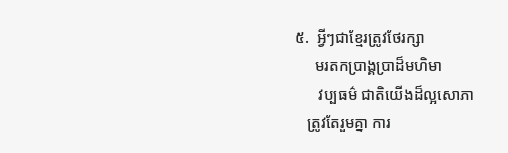៥.  អ្វីៗជាខ្មែរត្រូវថែរក្សា
     មរតកប្រាង្គប្រាដ៏មហិមា
      វប្បធម៌ ជាតិយើងដ៏ល្អសោភា
   ត្រូវតែរួមគ្នា ការ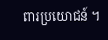ពារប្រយោជន៍ ។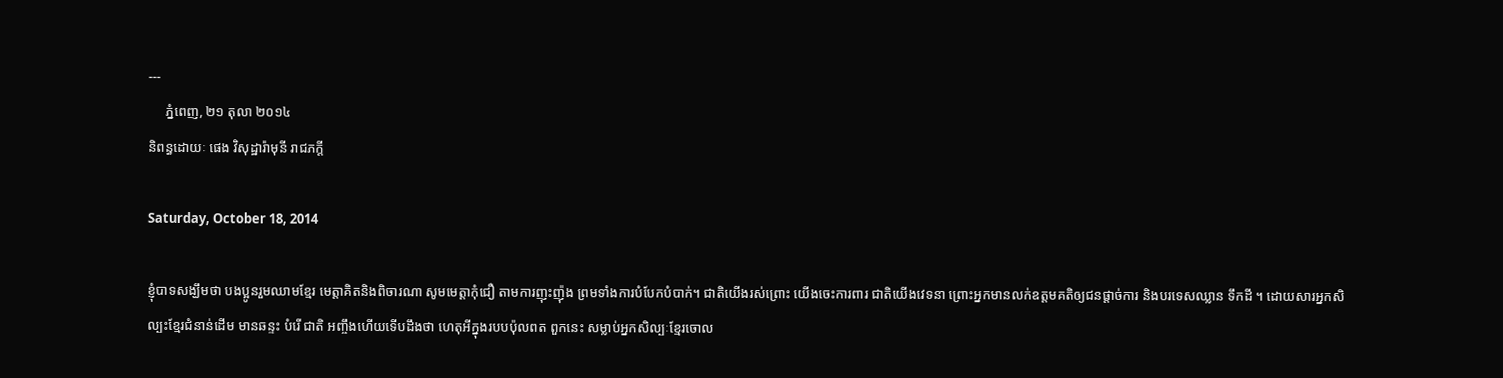---
     ភ្នំពេញ, ២១ តុលា ២០១៤
និពន្ធដោយៈ ផេង វិសុដ្ឋារ៉ាមុនី រាជភក្តី

Saturday, October 18, 2014

ខ្ញុំបាទសង្ឃឹមថា បងប្អូនរួមឈាមខ្មែរ មេត្តាគិតនិងពិចារណា សូមមេត្តាកុំជឿ តាមការញុះញ៉ុង ព្រមទាំងការបំបែកបំបាក់។ ជាតិយើងរស់ព្រោះ យើងចេះការពារ ជាតិយើងវេទនា ព្រោះអ្នកមានលក់ឧត្តមគតិឲ្យជនផ្តាច់ការ និងបរទេសឈ្លាន ទឹកដី ។ ដោយសារអ្នកសិល្បះខ្មែរជំនាន់ដើម មានឆន្ទះ បំរើ ជាតិ អញ្ចឹងហើយទើបដឹងថា ហេតុអីក្នុងរបបប៉ុលពត ពួកនេះ សម្លាប់អ្នកសិល្បៈខ្មែរចោល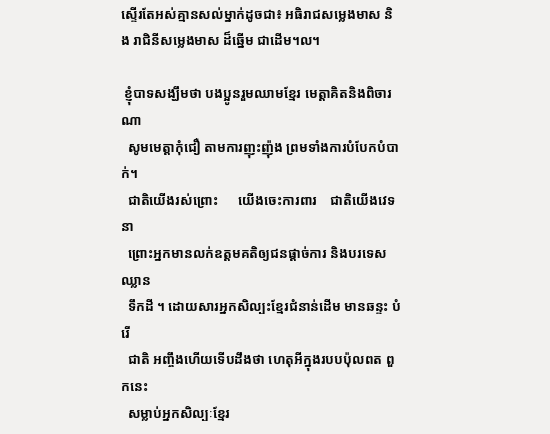ស្ទើរតែអស់គ្មានសល់ម្នាក់ដូចជា៖ អធិរាជសម្លេងមាស និង រាជិនីសម្លេងមាស ដ៏ឆ្នើម ជាដើម។ល។

 ខ្ញុំបាទសង្ឃឹមថា បងប្អូនរួមឈាមខ្មែរ មេត្តាគិតនិងពិចារណា
  សូមមេត្តាកុំជឿ តាមការញុះញ៉ុង ព្រមទាំងការបំបែកបំបាក់។
  ជាតិយើងរស់ព្រោះ      យើងចេះការពារ    ជាតិយើងវេទនា
  ព្រោះអ្នកមានលក់ឧត្តមគតិឲ្យជនផ្តាច់ការ និងបរទេសឈ្លាន
  ទឹកដី ។ ដោយសារអ្នកសិល្បះខ្មែរជំនាន់ដើម មានឆន្ទះ បំរើ
  ជាតិ អញ្ចឹងហើយទើបដឹងថា ហេតុអីក្នុងរបបប៉ុលពត ពួកនេះ
  សម្លាប់អ្នកសិល្បៈខ្មែរ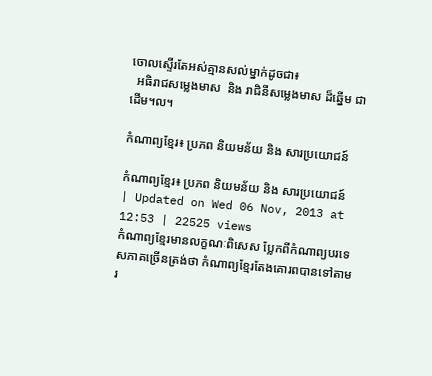ចោលស្ទើរតែអស់គ្មានសល់ម្នាក់ដូចជា៖
  អធិរាជសម្លេងមាស  និង រាជិនីសម្លេងមាស ដ៏ឆ្នើម ជាដើម។ល។

កំណាព្យខ្មែរ៖ ប្រភព និយមន័យ និង សារប្រយោជន៍

កំណាព្យខ្មែរ៖ ប្រភព និយមន័យ និង សារប្រយោជន៍
| Updated on Wed 06 Nov, 2013 at 12:53 | 22525 views
កំណាព្យខ្មែរមានលក្ខណៈពិសេស ប្លែកពីកំណាព្យបរទេសភាគច្រើនត្រង់ថា កំណាព្យខ្មែរតែងគោរពបានទៅតាមរ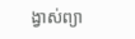ង្វាស់ព្យា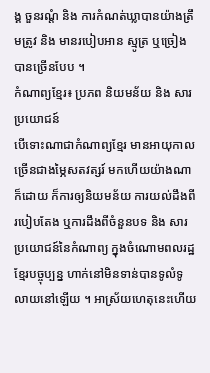ង្គ ចួនរណ្តំ និង ការកំណត់ឃ្លាបានយ៉ាងត្រឹមត្រូវ និង មានរបៀបអាន ស្មូត្រ ឬច្រៀងបានច្រើនបែប ។
កំណាព្យខ្មែរ៖ ប្រភព និយមន័យ និង សារប្រយោជន៍
បើទោះណាជាកំណាព្យខ្មែរ មានអាយុកាលច្រើនជាងម្ភៃសតវត្សរ៍ មកហើយយ៉ាងណាក៏ដោយ ក៏ការឲ្យនិយមន័យ ការយល់ដឹងពីរបៀបតែង ឬការដឹងពីចំនួនបទ និង សារប្រយោជន៍នៃកំណាព្យ ក្នុងចំណោមពលរដ្ឋខ្មែរបច្ចុប្បន្ន ហាក់នៅមិនទាន់បានទូលំទូលាយនៅឡើយ ។ អាស្រ័យហេតុនេះហើយ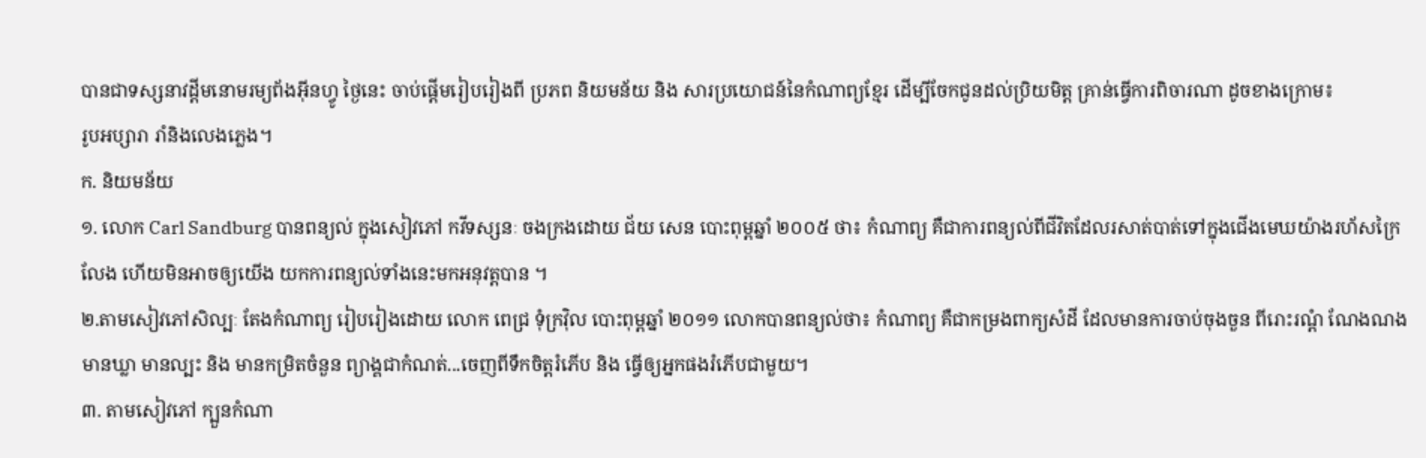បានជាទស្សនាវដ្តីមនោមរម្យព័ងអ៊ីនហ្វូ ថ្ងៃនេះ ចាប់ផ្តើមរៀបរៀងពី ប្រភព និយមន័យ និង សារប្រយោជន៍នៃកំណាព្យខ្មែរ ដើម្បីចែកជូនដល់ប្រិយមិត្ត គ្រាន់ធ្វើការពិចារណា ដូចខាងក្រោម៖
រូបអប្សារា រាំនិងលេងភ្លេង។
ក. និយមន័យ
១. លោក Carl Sandburg បានពន្យល់ ក្នុងសៀវភៅ កវីទស្សនៈ ចងក្រងដោយ ជ័យ សេន បោះពុម្ពឆ្នាំ ២០០៥ ថា៖ កំណាព្យ គឺជាការពន្យល់ពីជីវិតដែលរសាត់បាត់ទៅក្នុងជើងមេឃយ៉ាងរហ័សក្រៃលែង ហើយមិនអាចឲ្យយើង យកការពន្យល់ទាំងនេះមកអនុវត្តបាន ។
២.តាមសៀវភៅសិល្បៈ តែងកំណាព្យ រៀបរៀងដោយ លោក ពេជ្រ ទុំក្រវ៉ិល បោះពុម្ពឆ្នាំ ២០១១ លោកបានពន្យល់ថា៖ កំណាព្យ គឺជាកម្រងពាក្យសំដី ដែលមានការចាប់ចុងចួន ពីរោះរណ្តំ ណែងណង មានឃ្លា មានល្បះ និង មានកម្រិតចំនួន ព្យាង្គជាកំណត់...ចេញពីទឹកចិត្តរំភើប និង ធ្វើឲ្យអ្នកផងរំភើបជាមួយ។
៣. តាមសៀវភៅ ក្បួនកំណា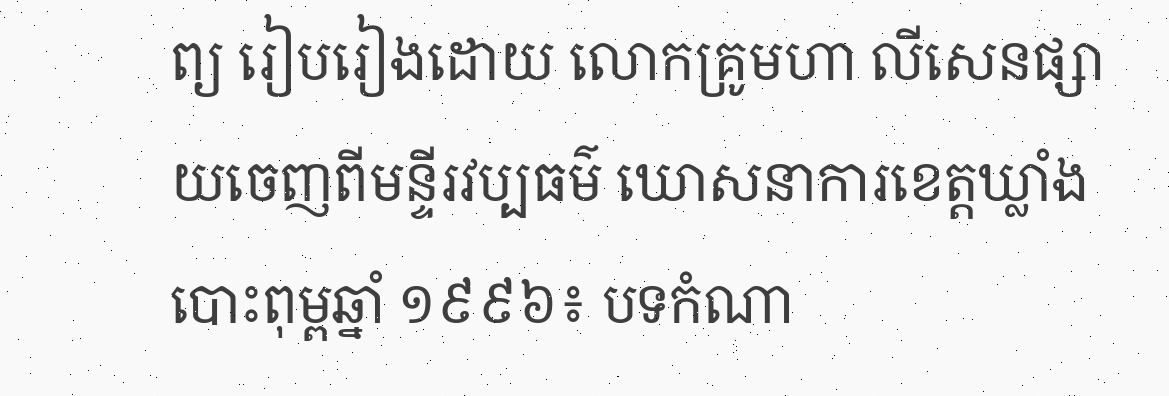ព្យ រៀបរៀងដោយ លោកគ្រូមហា លីសេនផ្សាយចេញពីមន្ទីរវប្បធម៌ ឃោសនាការខេត្តឃ្លាំង បោះពុម្ពឆ្នាំ ១៩៩៦៖ បទកំណា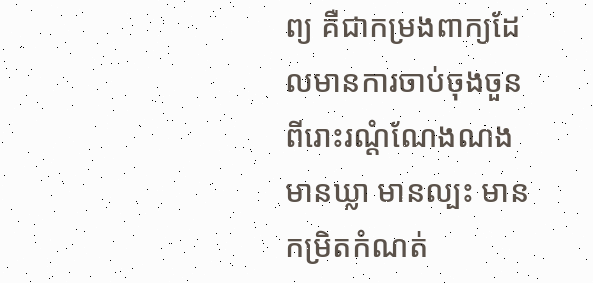ព្យ គឺជាកម្រងពាក្យដែលមានការចាប់ចុងចួនពីរោះរណ្តំណែងណង មានឃ្លា មានល្បះ មានកម្រិតកំណត់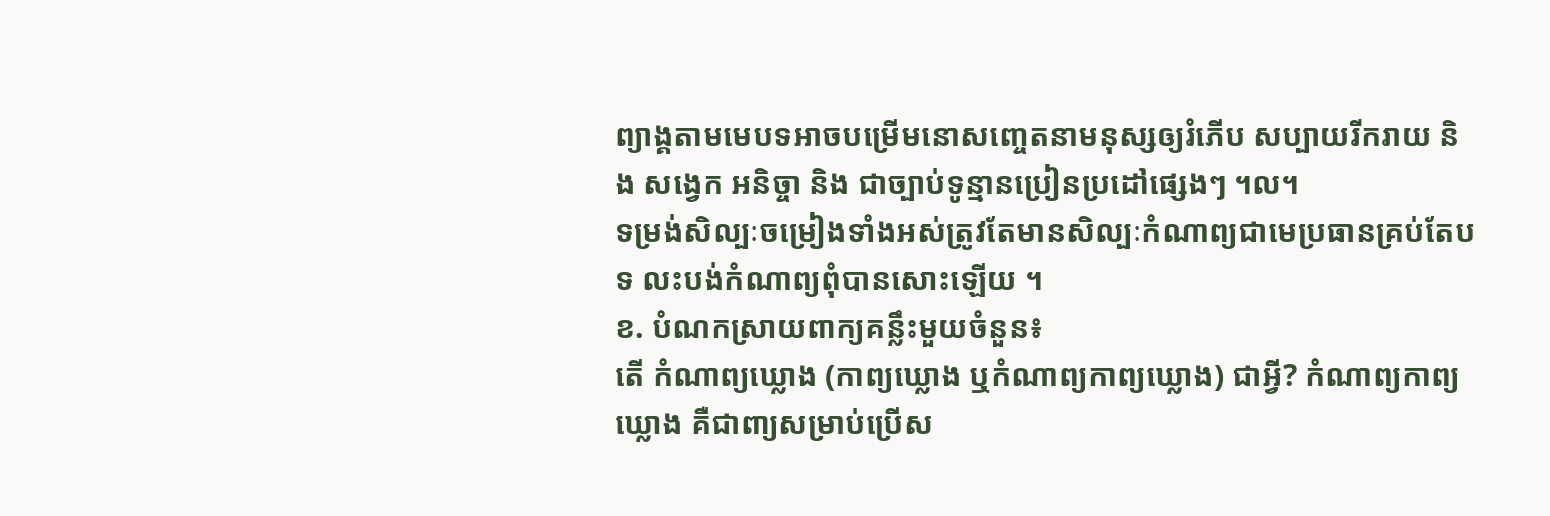ព្យាង្គតាមមេបទអាចបម្រើមនោសញ្ចេតនាមនុស្សឲ្យរំភើប សប្បាយរីករាយ និង សង្វេក អនិច្ចា និង ជាច្បាប់ទូន្មានប្រៀនប្រដៅផ្សេងៗ ។ល។
ទម្រង់សិល្បៈចម្រៀងទាំងអស់ត្រូវតែមានសិល្បៈកំណាព្យជាមេប្រធានគ្រប់តែបទ លះបង់កំណាព្យពុំបានសោះឡើយ ។
ខ. បំណកស្រាយពាក្យគន្លឹះមួយចំនួន៖
តើ កំណាព្យឃ្លោង (កាព្យឃ្លោង ឬកំណាព្យកាព្យឃ្លោង) ជាអ្វី? កំណាព្យកាព្យឃ្លោង គឺជាពា្យសម្រាប់ប្រើស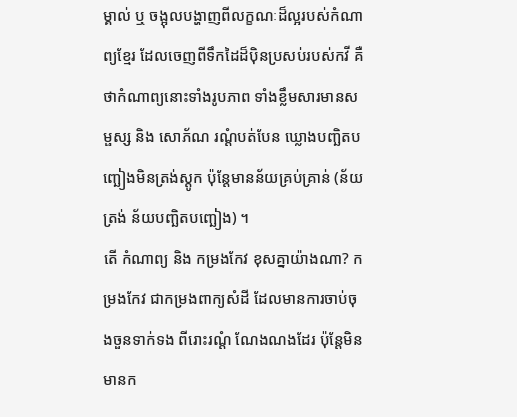ម្គាល់ ឬ ចង្អុលបង្ហាញពីលក្ខណៈដ៏ល្អរបស់កំណាព្យខ្មែរ ដែលចេញពីទឹកដៃដ៏ប៉ិនប្រសប់របស់កវី គឺថាកំណាព្យនោះទាំងរូបភាព ទាំងខ្លឹមសារមានសម្ផស្ស និង សោភ័ណ រណ្តំបត់បែន ឃ្លោងបញ្ឆិតបញ្ឆៀងមិនត្រង់ស្តូក ប៉ុន្តែមានន័យគ្រប់គ្រាន់ (ន័យត្រង់ ន័យបញ្ឆិតបញ្ឆៀង) ។
តើ កំណាព្យ និង កម្រងកែវ ខុសគ្នាយ៉ាងណា? កម្រងកែវ ជាកម្រងពាក្យសំដី ដែលមានការចាប់ចុងចួនទាក់ទង ពីរោះរណ្តំ ណែងណងដែរ ប៉ុន្តែមិនមានក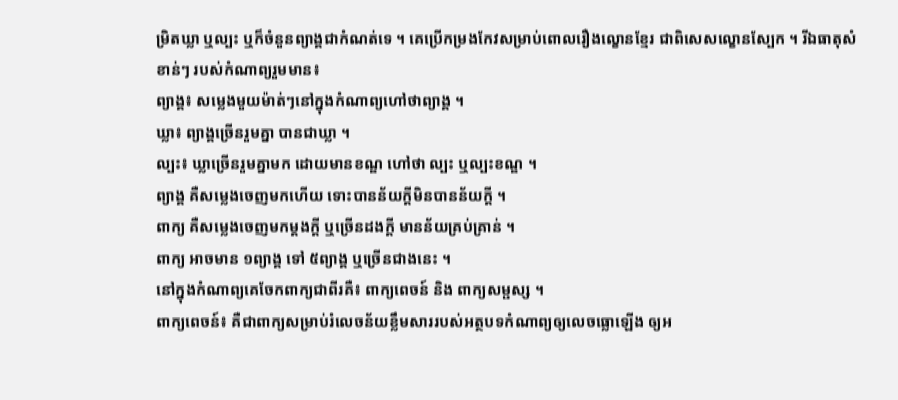ម្រិតឃ្លា ឬល្បះ ឬក៏ចំនួនព្យាង្គជាកំណត់ទេ ។ គេប្រើកម្រងកែវសម្រាប់ពោលរឿងល្ខោនខ្មែរ ជាពិសេសល្ខោនស្បែក ។ រីឯធាតុសំខាន់ៗ របស់កំណាព្យរួមមាន៖
ព្យាង្គ៖ សម្លេងមួយម៉ាត់ៗនៅក្នុងកំណាព្យហៅថាព្យាង្គ ។
ឃ្លា៖ ព្យាង្គច្រើនរួមគ្នា បានជាឃ្លា ។
ល្បះ៖ ឃ្លាច្រើនរួមគ្នាមក ដោយមានខណ្ឌ ហៅថា ល្បះ ឬល្បះខណ្ឌ ។
ព្យាង្គ គឺសម្លេងចេញមកហើយ ទោះបានន័យក្តីមិនបានន័យក្តី ។
ពាក្យ គឺសម្លេងចេញមកម្តងក្តី ឬច្រើនដងក្តី មានន័យគ្រប់គ្រាន់ ។
ពាក្យ អាចមាន ១ព្យាង្គ ទៅ ៥ព្យាង្គ ឬច្រើនជាងនេះ ។
នៅក្នុងកំណាព្យគេចែកពាក្យជាពីរគឺ៖ ពាក្យពេចន៍ និង ពាក្យសម្ផស្ស ។
ពាក្យពេចន៍៖ គឺជាពាក្យសម្រាប់រំលេចន័យខ្លឹមសាររបស់អត្ថបទកំណាព្យឲ្យលេចធ្លោឡើង ឲ្យអ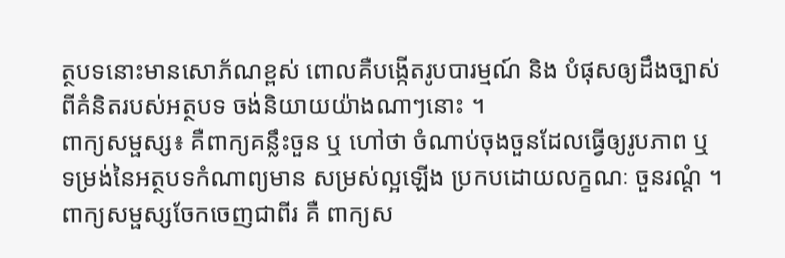ត្ថបទនោះមានសោភ័ណខ្ពស់ ពោលគឺបង្កើតរូបបារម្មណ៍ និង បំផុសឲ្យដឹងច្បាស់ពីគំនិតរបស់អត្ថបទ ចង់និយាយយ៉ាងណាៗនោះ ។
ពាក្យសម្ផស្ស៖ គឺពាក្យគន្លឹះចួន ឬ ហៅថា ចំណាប់ចុងចួនដែលធ្វើឲ្យរូបភាព ឬ ទម្រង់នៃអត្ថបទកំណាព្យមាន សម្រស់ល្អឡើង ប្រកបដោយលក្ខណៈ ចួនរណ្តំ ។ ពាក្យសម្ផស្សចែកចេញជាពីរ គឺ ពាក្យស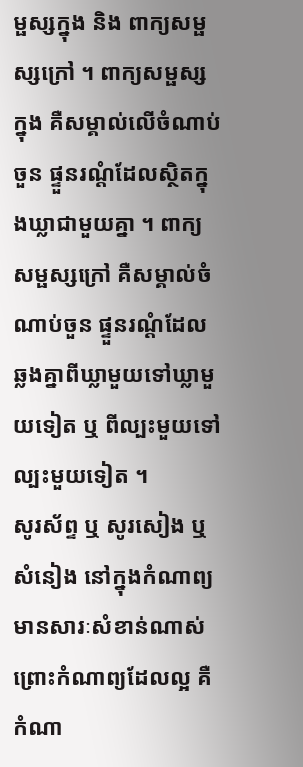ម្ផស្សក្នុង និង ពាក្យសម្ផស្សក្រៅ ។ ពាក្យសម្ផស្ស ក្នុង គឺសម្គាល់លើចំណាប់ចួន ផ្ទួនរណ្តំដែលស្ថិតក្នុងឃ្លាជាមួយគ្នា ។ ពាក្យសម្ផស្សក្រៅ គឺសម្គាល់ចំណាប់ចួន ផ្ទួនរណ្តំដែល ឆ្លងគ្នាពីឃ្លាមួយទៅឃ្លាមួយទៀត ឬ ពីល្បះមួយទៅល្បះមួយទៀត ។
សូរស័ព្ទ ឬ សូរសៀង ឬ សំនៀង នៅក្នុងកំណាព្យមានសារៈសំខាន់ណាស់ ព្រោះកំណាព្យដែលល្អ គឺកំណា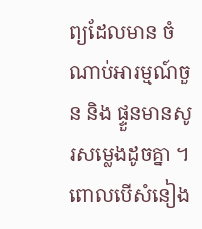ព្យដែលមាន ចំណាប់អារម្មណ៍ចួន និង ផ្ទួនមានសូរសម្លេងដូចគ្នា ។ ពោលបើសំនៀង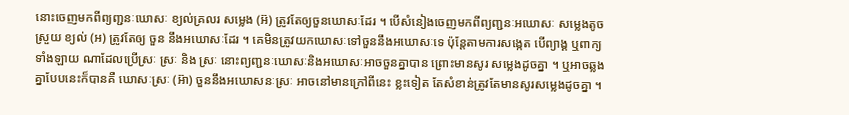នោះចេញមកពីព្យញ្ជនៈឃោសៈ ខ្យល់គ្រលរ សម្លេង (អ៊) ត្រូវតែឲ្យចួនឃោសៈដែរ ។ បើសំនៀងចេញមកពីព្យញ្ជនៈអឃោសៈ សម្លេងតូចស្រួយ ខ្យល់ (អ) ត្រូវតែឲ្យ ចួន នឹងអឃោសៈដែរ ។ គេមិនត្រូវយកឃោសៈទៅចួននឹងអឃោសៈទេ ប៉ុន្តែតាមការសង្កេត បើព្យាង្គ ឬពាក្យទាំងឡាយ ណាដែលប្រើស្រៈ ស្រៈ និង ស្រៈ នោះព្យញ្ជនៈឃោសៈនិងអឃោសៈអាចចួនគ្នាបាន ព្រោះមានសូរ សម្លេងដូចគ្នា ។ ឬអាចឆ្លងគ្នាបែបនេះក៏បានគឺ ឃោសៈស្រៈ (អ៊ា) ចួននឹងអឃោសនៈស្រៈ អាចនៅមានក្រៅពីនេះ ខ្លះទៀត តែសំខាន់ត្រូវតែមានសូរសម្លេងដូចគ្នា ។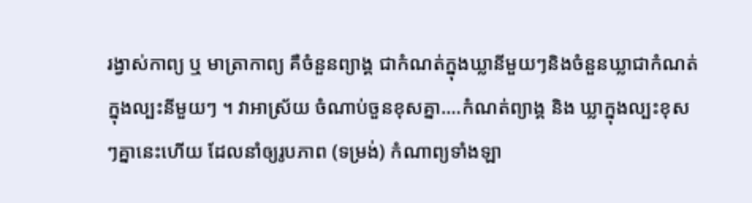រង្វាស់កាព្យ ឬ មាត្រាកាព្យ គឺចំនួនព្យាង្គ ជាកំណត់ក្នុងឃ្លានីមួយៗនិងចំនួនឃ្លាជាកំណត់ក្នុងល្បះនីមួយៗ ។ វាអាស្រ័យ ចំណាប់ចួនខុសគ្នា....កំណត់ព្យាង្គ និង ឃ្លាក្នុងល្បះខុសៗគ្នានេះហើយ ដែលនាំឲ្យរូបភាព (ទម្រង់) កំណាព្យទាំងឡា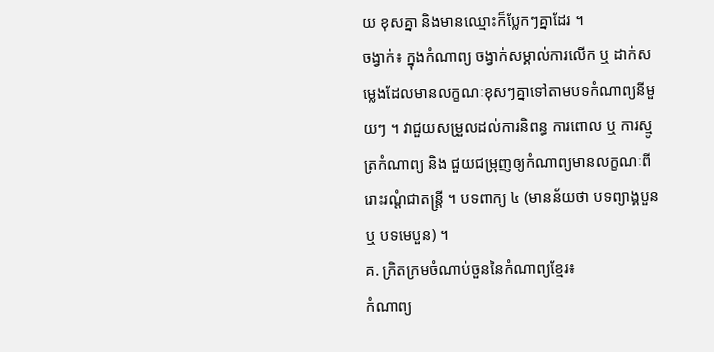យ ខុសគ្នា និងមានឈ្មោះក៏ប្លែកៗគ្នាដែរ ។
ចង្វាក់៖ ក្នុងកំណាព្យ ចង្វាក់សម្គាល់ការលើក ឬ ដាក់សម្លេងដែលមានលក្ខណៈខុសៗគ្នាទៅតាមបទកំណាព្យនីមួយៗ ។ វាជួយសម្រួលដល់ការនិពន្ធ ការពោល ឬ ការស្មូត្រកំណាព្យ និង ជួយជម្រុញឲ្យកំណាព្យមានលក្ខណៈពីរោះរណ្តំជាតន្ត្រី ។ បទពាក្យ ៤ (មានន័យថា បទព្យាង្គបួន ឬ បទមេបួន) ។
គ. ក្រិតក្រមចំណាប់ចួននៃកំណាព្យខ្មែរ៖
កំណាព្យ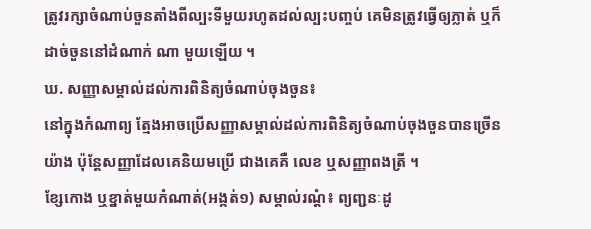ត្រូវរក្សាចំណាប់ចួនតាំងពីល្បះទីមួយរហូតដល់ល្បះបញ្ចប់ គេមិនត្រូវធ្វើឲ្យភ្លាត់ ឬក៏ដាច់ចួននៅដំណាក់ ណា មួយឡើយ ។
ឃ. សញ្ញាសម្គាល់ដល់ការពិនិត្យចំណាប់ចុងចួន៖
នៅក្នុងកំណាព្យ ត្មែងអាចប្រើសញ្ញាសម្គាល់ដល់ការពិនិត្យចំណាប់ចុងចួនបានច្រើនយ៉ាង ប៉ុន្តែសញ្ញាដែលគេនិយមប្រើ ជាងគេគឺ លេខ ឬសញ្ញាពងត្រី ។
ខ្សែកោង ឬខ្នាត់មួយកំណាត់(អង្កត់១) សម្គាល់រណ្តំ៖ ព្យញ្ជនៈដូ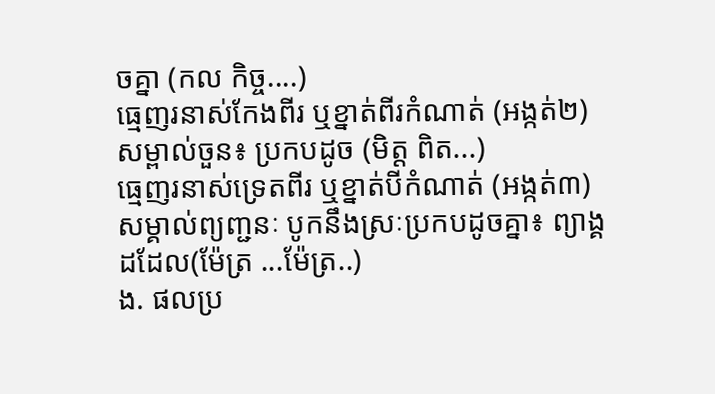ចគ្នា (កល កិច្ច....)
ធ្មេញរនាស់កែងពីរ ឬខ្នាត់ពីរកំណាត់ (អង្កត់២)សម្ពាល់ចួន៖ ប្រកបដូច (មិត្ត ពិត...)
ធ្មេញរនាស់ទ្រេតពីរ ឬខ្នាត់បីកំណាត់ (អង្កត់៣)សម្គាល់ព្យញ្ជនៈ បូកនឹងស្រៈប្រកបដូចគ្នា៖ ព្យាង្គដដែល(ម៉ែត្រ ...ម៉ែត្រ..)
ង. ផលប្រ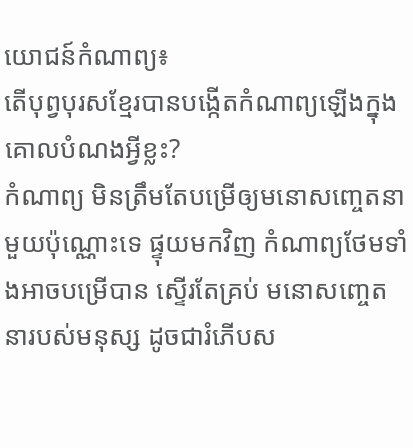យោជន៍កំណាព្យ៖
តើបុព្វបុរសខ្មែរបានបង្កើតកំណាព្យឡើងក្នុងគោលបំណងអ្វីខ្លះ?
កំណាព្យ មិនត្រឹមតែបម្រើឲ្យមនោសញ្ចេតនាមួយប៉ុណ្ណោះទេ ផ្ទុយមកវិញ កំណាព្យថែមទាំងអាចបម្រើបាន ស្ទើរតែគ្រប់ មនោសញ្ចេតនារបស់មនុស្ស ដូចជារំភើបស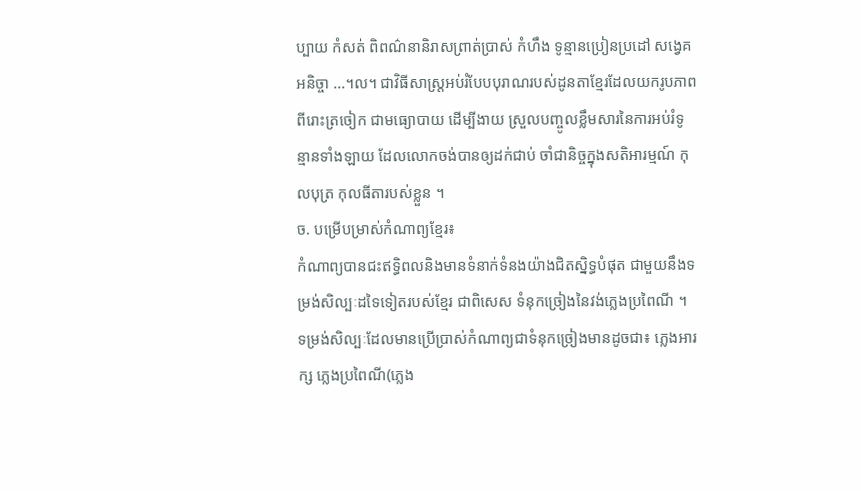ប្បាយ កំសត់ ពិពណ៌នានិរាសព្រាត់ប្រាស់ កំហឹង ទូន្មានប្រៀនប្រដៅ សង្វេគ អនិច្ចា ...។ល។ ជាវិធីសាស្ត្រអប់រំបែបបុរាណរបស់ដូនតាខ្មែរដែលយករូបភាព ពីរោះត្រចៀក ជាមធ្យោបាយ ដើម្បីងាយ ស្រួលបញ្ចូលខ្លឹមសារនៃការអប់រំទូន្មានទាំងឡាយ ដែលលោកចង់បានឲ្យដក់ជាប់ ចាំជានិច្ចក្នុងសតិអារម្មណ៍ កុលបុត្រ កុលធីតារបស់ខ្លួន ។
ច. បម្រើបម្រាស់កំណាព្យខ្មែរ៖
កំណាព្យបានជះឥទ្ធិពលនិងមានទំនាក់ទំនងយ៉ាងជិតស្និទ្ធបំផុត ជាមួយនឹងទម្រង់សិល្បៈដទៃទៀតរបស់ខ្មែរ ជាពិសេស ទំនុកច្រៀងនៃវង់ភ្លេងប្រពៃណី ។ ទម្រង់សិល្បៈដែលមានប្រើប្រាស់កំណាព្យជាទំនុកច្រៀងមានដូចជា៖ ភ្លេងអារក្ស ភ្លេងប្រពៃណី(ភ្លេង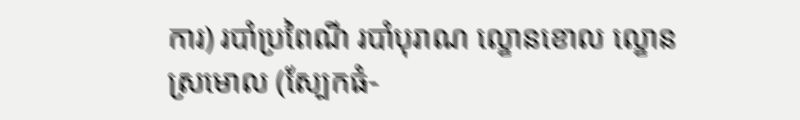ការ) របាំប្រពៃណី របាំបុរាណ ល្ខោនខោល ល្ខោនស្រមោល (ស្បែកធំ-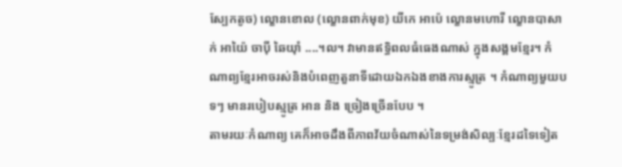ស្បែកតូច) ល្ខោនខោល (ល្ខោនពាក់មុខ) យីកេ អាប៉េ ល្ខោនមហោរី ល្ខោនបាសាក់ អាយ៉ៃ ចាប៉ី ឆៃយ៉ាំ ....។ល។ វាមានឥទ្ធិពលធំធេងណាស់ ក្នុងសង្គមខ្មែរ។ កំណាព្យខ្មែរអាចរស់និងបំពេញតួនាទីដោយឯកឯងខាងការស្មូត្រ ។ កំណាព្យមួយបទៗ មានរបៀបស្មូត្រ អាន និង ច្រៀងច្រើនបែប ។
តាមរយៈកំណាព្យ គេក៏អាចដឹងពីភាពវ័យចំណាស់នៃទម្រង់សិល្បៈខ្មែរដទៃទៀត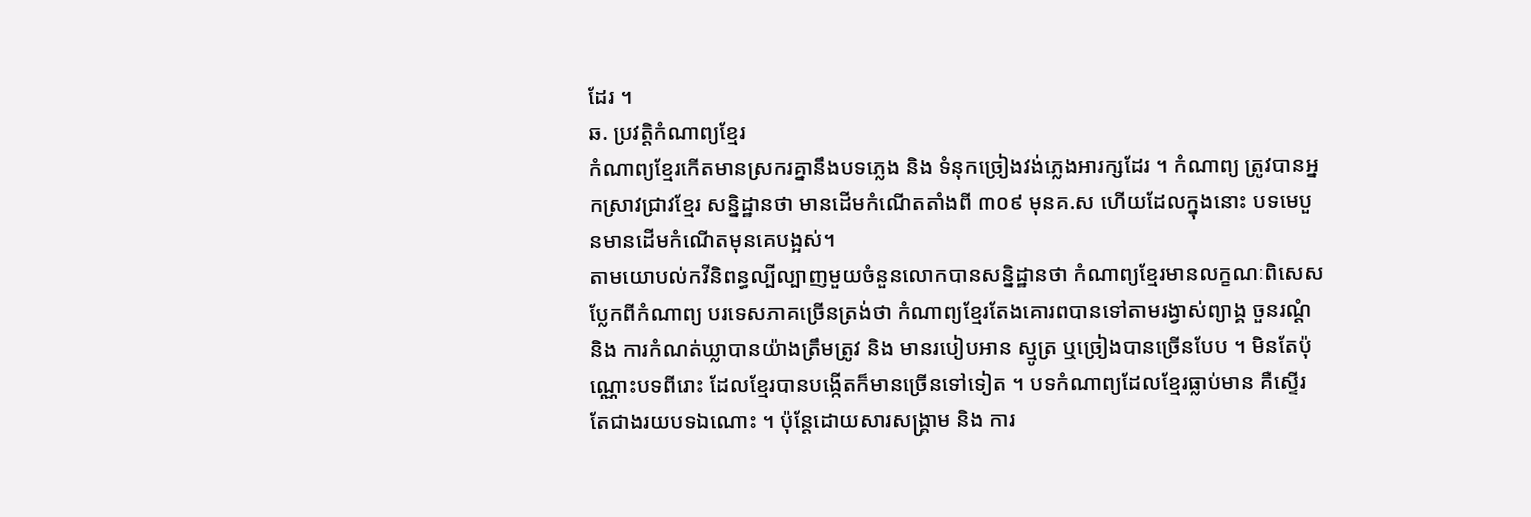ដែរ ។
ឆ. ប្រវត្តិកំណាព្យខ្មែរ
កំណាព្យខ្មែរកើតមានស្រករគ្នានឹងបទភ្លេង និង ទំនុកច្រៀងវង់ភ្លេងអារក្សដែរ ។ កំណាព្យ ត្រូវបានអ្នកស្រាវជ្រាវខ្មែរ សន្និដ្ឋានថា មានដើមកំណើតតាំងពី ៣០៩ មុនគ.ស ហើយដែលក្នុងនោះ បទមេបួនមានដើមកំណើតមុនគេបង្អស់។
តាមយោបល់កវីនិពន្ធល្បីល្បាញមួយចំនួនលោកបានសន្និដ្ឋានថា កំណាព្យខ្មែរមានលក្ខណៈពិសេស ប្លែកពីកំណាព្យ បរទេសភាគច្រើនត្រង់ថា កំណាព្យខ្មែរតែងគោរពបានទៅតាមរង្វាស់ព្យាង្គ ចួនរណ្តំ និង ការកំណត់ឃ្លាបានយ៉ាងត្រឹមត្រូវ និង មានរបៀបអាន ស្មូត្រ ឬច្រៀងបានច្រើនបែប ។ មិនតែប៉ុណ្ណោះបទពីរោះ ដែលខ្មែរបានបង្កើតក៏មានច្រើនទៅទៀត ។ បទកំណាព្យដែលខ្មែរធ្លាប់មាន គឺស្ទើរតែជាងរយបទឯណោះ ។ ប៉ុន្តែដោយសារសង្គ្រាម និង ការ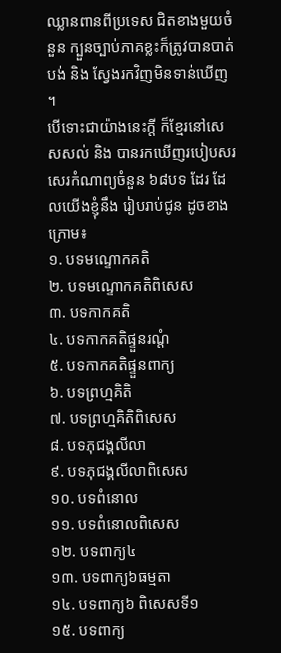ឈ្លានពានពីប្រទេស ជិតខាងមួយចំនួន ក្បួនច្បាប់ភាគខ្លះក៏ត្រូវបានបាត់បង់ និង ស្វែងរកវិញមិនទាន់ឃើញ ។
បើទោះជាយ៉ាងនេះក្តី ក៏ខ្មែរនៅសេសសល់ និង បានរកឃើញរបៀបសរសេរកំណាព្យចំនួន ៦៨បទ ដែរ ដែលយើងខ្ញុំនឹង រៀបរាប់ជូន ដូចខាងក្រោម៖
១. បទមណ្ទោកគតិ
២. បទមណ្ទោកគតិពិសេស
៣. បទកាកគតិ
៤. បទកាកគតិផ្ទួនរណ្តំ
៥. បទកាកគតិផ្ទួនពាក្យ
៦. បទព្រហ្មគិតិ
៧. បទព្រហ្មគិតិពិសេស
៨. បទភុជង្គលីលា
៩. បទភុជង្គលីលាពិសេស
១០. បទពំនោល
១១. បទពំនោលពិសេស
១២. បទពាក្យ៤
១៣. បទពាក្យ៦ធម្មតា
១៤. បទពាក្យ៦ ពិសេសទី១
១៥. បទពាក្យ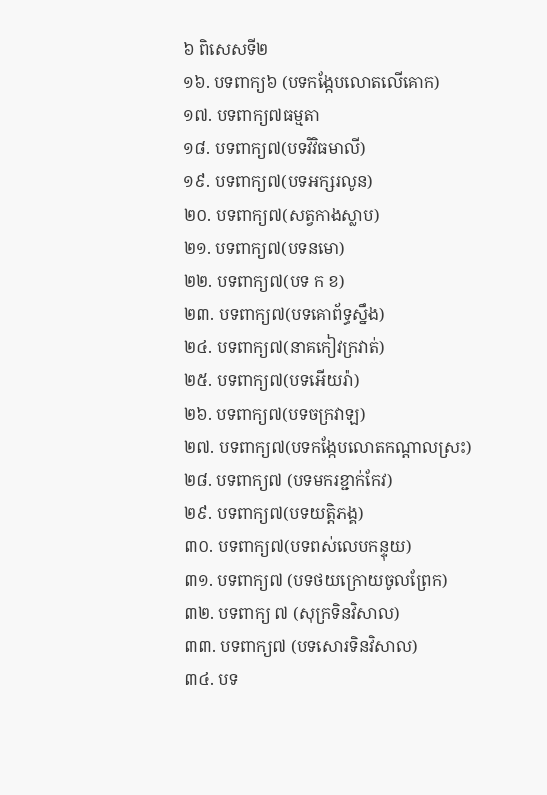៦ ពិសេសទី២
១៦. បទពាក្យ៦ (បទកង្កែបលោតលើគោក)
១៧. បទពាក្យ៧ធម្មតា
១៨. បទពាក្យ៧(បទវិវិធមាលី)
១៩. បទពាក្យ៧(បទអក្សរលូន)
២០. បទពាក្យ៧(សត្វកាងស្លាប)
២១. បទពាក្យ៧(បទនមោ)
២២. បទពាក្យ៧(បទ ក ខ)
២៣. បទពាក្យ៧(បទគោព័ទ្ធស្នឹង)
២៤. បទពាក្យ៧(នាគកៀវក្រវាត់)
២៥. បទពាក្យ៧(បទអើយរ៉ា)
២៦. បទពាក្យ៧(បទចក្រវាឡ)
២៧. បទពាក្យ៧(បទកង្កែបលោតកណ្តាលស្រះ)
២៨. បទពាក្យ៧ (បទមករខ្ជាក់កែវ)
២៩. បទពាក្យ៧(បទយត្តិភង្គ)
៣០. បទពាក្យ៧(បទពស់លេបកន្ទុយ)
៣១. បទពាក្យ៧ (បទថយក្រោយចូលព្រែក)
៣២. បទពាក្យ ៧ (សុក្រទិនវិសាល)
៣៣. បទពាក្យ៧ (បទសោរទិនវិសាល)
៣៤. បទ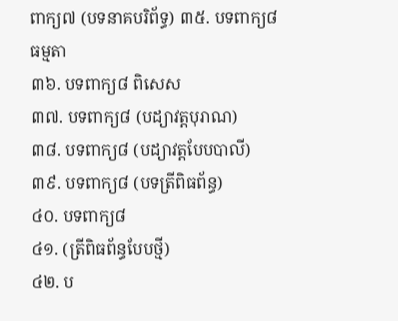ពាក្យ៧ (បទនាគបរិព័ទ្ធ) ៣៥. បទពាក្យ៨ ធម្មតា
៣៦. បទពាក្យ៨ ពិសេស
៣៧. បទពាក្យ៨ (បដ្យាវត្តបុរាណ)
៣៨. បទពាក្យ៨ (បដ្យាវត្តបែបបាលី)
៣៩. បទពាក្យ៨ (បទត្រីពិធព័ន្ធ)
៤០. បទពាក្យ៨
៤១. (ត្រីពិធព័ន្ធបែបថ្មី)
៤២. ប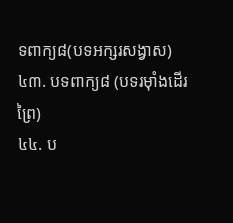ទពាក្យ៨(បទអក្សរសង្វាស)
៤៣. បទពាក្យ៨ (បទរម៉ាំងដើរព្រៃ)
៤៤. ប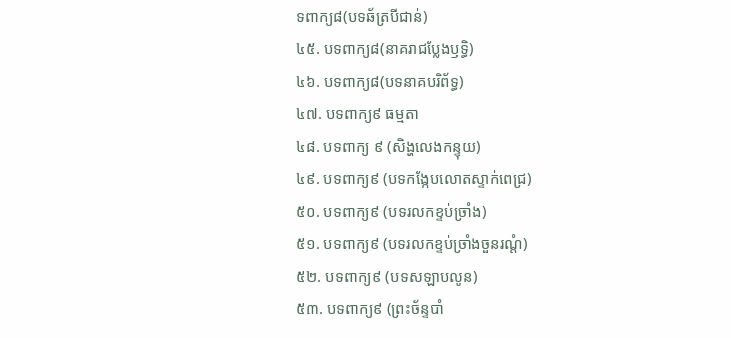ទពាក្យ៨(បទឆ័ត្របីជាន់)
៤៥. បទពាក្យ៨(នាគរាជប្លែងឫទ្ធិ)
៤៦. បទពាក្យ៨(បទនាគបរិព័ទ្ធ)
៤៧. បទពាក្យ៩ ធម្មតា
៤៨. បទពាក្យ ៩ (សិង្ហលេងកន្ទុយ)
៤៩. បទពាក្យ៩ (បទកង្កែបលោតស្ទាក់ពេជ្រ)
៥០. បទពាក្យ៩ (បទរលកខ្ទប់ច្រាំង)
៥១. បទពាក្យ៩ (បទរលកខ្ទប់ច្រាំងចួនរណ្តំ)
៥២. បទពាក្យ៩ (បទសឡាបលូន)
៥៣. បទពាក្យ៩ (ព្រះច័ន្ទបាំ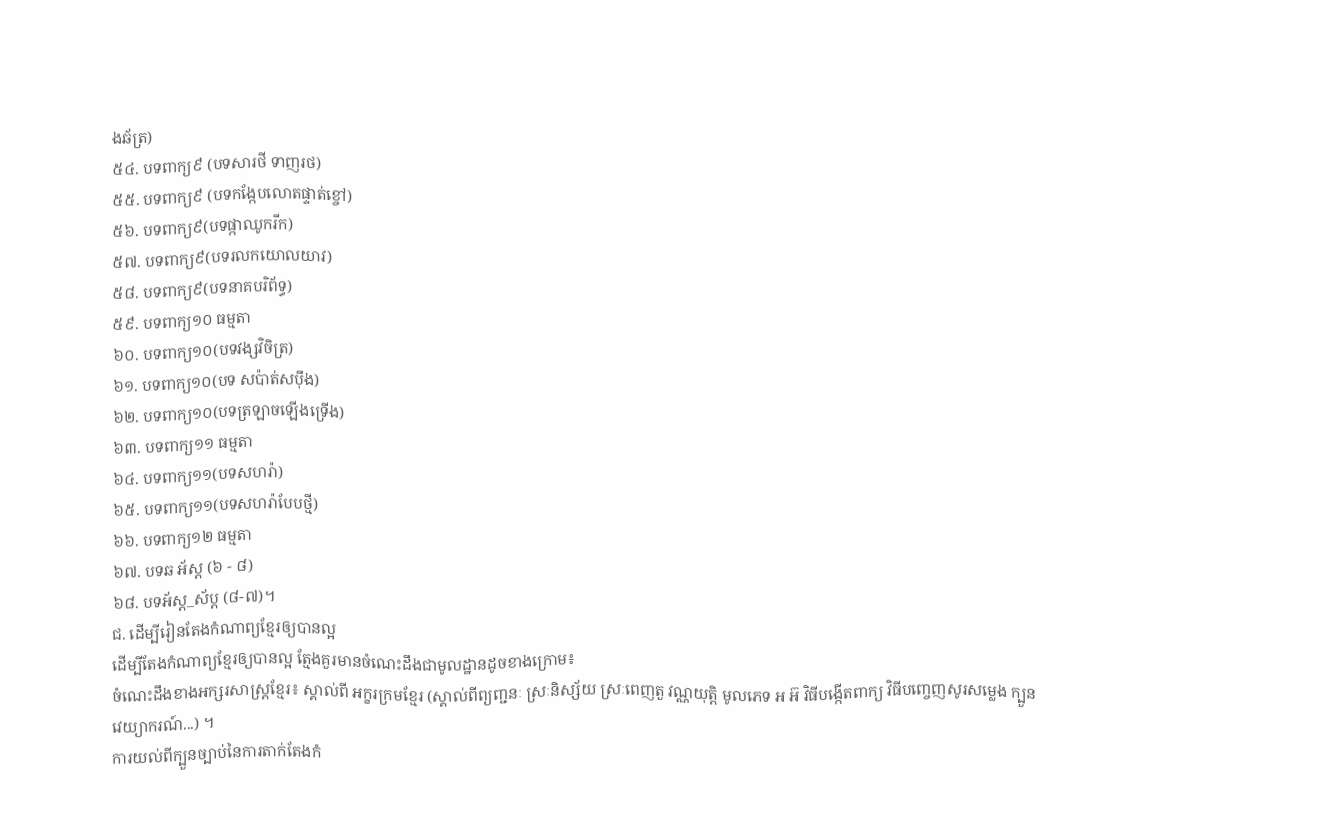ងឆ័ត្រ)
៥៤. បទពាក្យ៩ (បទសារថី ទាញរថ)
៥៥. បទពាក្យ៩ (បទកង្កែបលោតផ្ទាត់ខ្ចៅ)
៥៦. បទពាក្យ៩(បទផ្កាឈូករីក)
៥៧. បទពាក្យ៩(បទរលកយោលយាវ)
៥៨. បទពាក្យ៩(បទនាគបរិព័ទ្ធ)
៥៩. បទពាក្យ១០ ធម្មតា
៦០. បទពាក្យ១០(បទវង្សវិចិត្រ)
៦១. បទពាក្យ១០(បទ សប៉ាត់សប៉ឹង)
៦២. បទពាក្យ១០(បទត្រឡាចឡើងទ្រើង)
៦៣. បទពាក្យ១១ ធម្មតា
៦៤. បទពាក្យ១១(បទសហរ៉ា)
៦៥. បទពាក្យ១១(បទសហរ៉ាបែបថ្មី)
៦៦. បទពាក្យ១២ ធម្មតា
៦៧. បទឆ អ័ស្ត (៦ - ៨)
៦៨. បទអ័ស្ត_ស័ប្ត (៨-៧)។
ជ. ដើម្បីរៀនតែងកំណាព្យខ្មែរឲ្យបានល្អ
ដើម្បីតែងកំណាព្យខ្មែរឲ្យបានល្អ ត្មែងគួរមានចំណេះដឹងជាមូលដ្ឋានដូចខាងក្រោម៖
ចំណេះដឹងខាងអក្សរសាស្ត្រខ្មែរ៖ ស្គាល់ពី អក្ខរក្រមខ្មែរ (ស្គាល់ពីព្យញ្ជនៈ ស្រៈនិស្ស័យ ស្រៈពេញតួ វណ្ណយុត្តិ មូលភេទ អ អ៊ វិធីបង្កើតពាក្យ វិធីបញ្ចេញសូរសម្លេង ក្បួនវេយ្យាករណ៍...) ។
ការយល់ពីក្បួនច្បាប់នៃការតាក់តែងកំ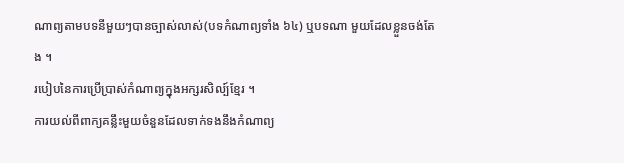ណាព្យតាមបទនីមួយៗបានច្បាស់លាស់(បទកំណាព្យទាំង ៦៤) ឬបទណា មួយដែលខ្លួនចង់តែង ។
របៀបនៃការប្រើប្រាស់កំណាព្យក្នុងអក្សរសិល្ប៍ខ្មែរ ។
ការយល់ពីពាក្យគន្លឹះមួយចំនួនដែលទាក់ទងនឹងកំណាព្យ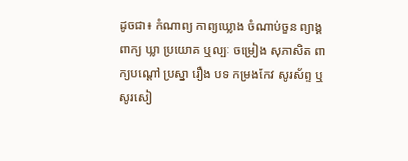ដូចជា៖ កំណាព្យ កាព្យឃ្លោង ចំណាប់ចួន ព្យាង្គ ពាក្យ ឃ្លា ប្រយោគ ឬល្បៈ ចម្រៀង សុភាសិត ពាក្យបណ្តៅ ប្រស្នា រឿង បទ កម្រងកែវ សូរស័ព្ទ ឬសូរសៀ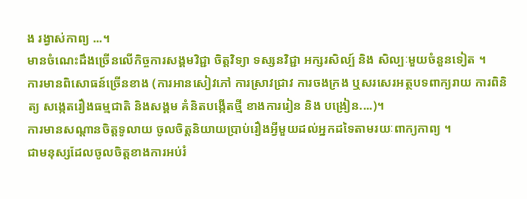ង រង្វាស់កាព្យ ...។
មានចំណេះដឹងច្រើនលើកិច្ចការសង្គមវិជ្ជា ចិត្តវិទ្យា ទស្សនវិជ្ជា អក្សរសិល្ប៍ និង សិល្បៈមួយចំនួនទៀត ។
ការមានពិសោធន៍ច្រើនខាង (ការអានសៀវភៅ ការស្រាវជ្រាវ ការចងក្រង ឬសរសេរអត្ថបទពាក្យរាយ ការពិនិត្យ សង្កេតរឿងធម្មជាតិ និងសង្គម គំនិតបង្កើតថ្មី ខាងការរៀន និង បង្រៀន....)។
ការមានសណ្តានចិត្តទូលាយ ចូលចិត្តនិយាយប្រាប់រឿងអ្វីមួយដល់អ្នកដទៃតាមរយៈពាក្យកាព្យ ។
ជាមនុស្សដែលចូលចិត្តខាងការអប់រំ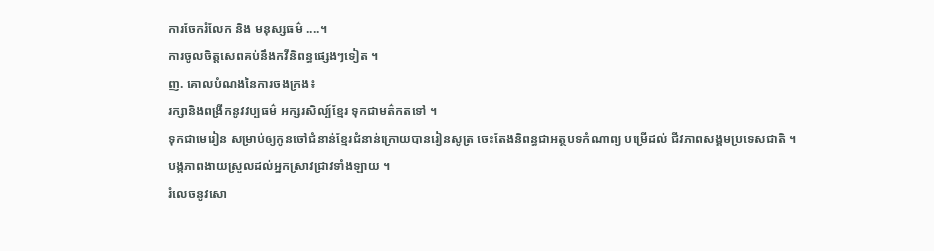ការចែករំលែក និង មនុស្សធម៌ ....។
ការចូលចិត្តសេពគប់នឹងកវីនិពន្ធផ្សេងៗទៀត ។
ញ. គោលបំណងនៃការចងក្រង៖
រក្សានិងពង្រីកនូវវប្បធម៌ អក្សរសិល្ប៍ខ្មែរ ទុកជាមត៌កតទៅ ។
ទុកជាមេរៀន សម្រាប់ឲ្យកូនចៅជំនាន់ខ្មែរជំនាន់ក្រោយបានរៀនសូត្រ ចេះតែងនិពន្ធជាអត្ថបទកំណាព្យ បម្រើដល់ ជីវភាពសង្គមប្រទេសជាតិ ។
បង្កភាពងាយស្រួលដល់អ្នកស្រាវជ្រាវទាំងឡាយ ។
រំលេចនូវសោ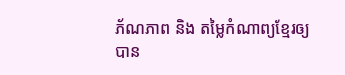ភ័ណភាព និង តម្លៃកំណាព្យខ្មែរឲ្យបាន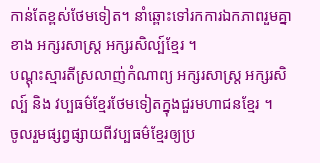កាន់តែខ្ពស់ថែមទៀត។ នាំឆ្ពោះទៅរកការឯកភាពរួមគ្នា ខាង អក្សរសាស្ត្រ អក្សរសិល្ប៍ខ្មែរ ។
បណ្តុះស្មារតីស្រលាញ់កំណាព្យ អក្សរសាស្ត្រ អក្សរសិល្ប៍ និង វប្បធម៌ខ្មែរថែមទៀតក្នុងជួរមហាជនខ្មែរ ។
ចូលរួមផ្សព្វផ្សាយពីវប្បធម៌ខ្មែរឲ្យប្រ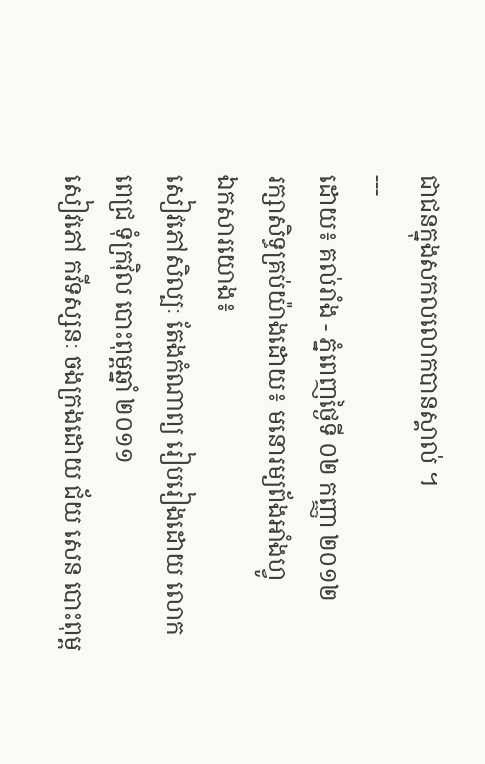ជាជនក្នុងសកលលោកបានស្គាល់ ។
---
ដោយ៖ គល់រាំង - ភ្នំពេញថ្ងៃទី ០២ កញ្ញា ២០១២
រក្សាសិទ្ធគ្រប់យ៉ាងដោយ៖ មនោរម្យព័ងអាំងហ្វូ
ឯកសារយោង៖
សៀវភៅសិល្បៈ តែងកំណាព្យ រៀបរៀងដោយ លោក ពេជ្រ ទុំក្រវ៉ិល បោះពុម្ពឆ្នាំ ២០១១
សៀវភៅ កវីទស្សនៈ ចងក្រងដោយ ជ័យ សេន បោះពុម្ព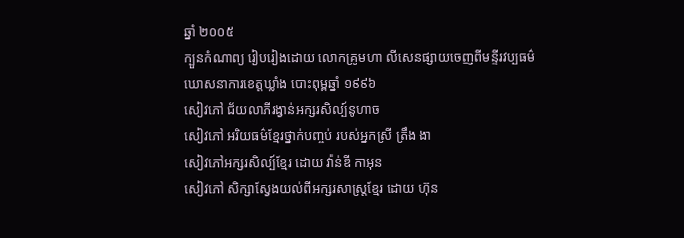ឆ្នាំ ២០០៥
ក្បួនកំណាព្យ រៀបរៀងដោយ លោកគ្រូមហា លីសេនផ្សាយចេញពីមន្ទីរវប្បធម៌ ឃោសនាការខេត្តឃ្លាំង បោះពុម្ពឆ្នាំ ១៩៩៦
សៀវភៅ ជ័យលាភីរង្វាន់អក្សរសិល្ប៍នូហាច
សៀវភៅ អរិយធម៌ខ្មែរថ្នាក់បញ្ចប់ របស់អ្នកស្រី ត្រឹង ងា
សៀវភៅអក្សរសិល្ប៍ខ្មែរ ដោយ វ៉ាន់ឌី កាអុន
សៀវភៅ សិក្សាស្វែងយល់ពីអក្សរសាស្ត្រខ្មែរ ដោយ ហ៊ុន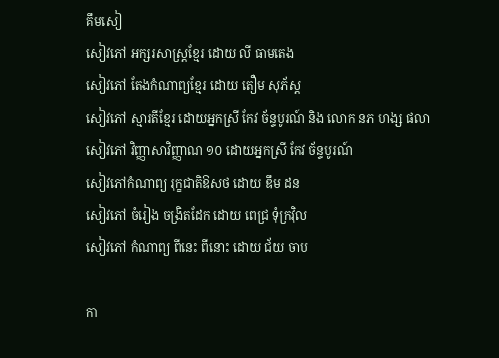គឹមសៀ
សៀវភៅ អក្សរសាស្ត្រខ្មែរ ដោយ លី ធាមតេង
សៀវភៅ តែងកំណាព្យខ្មែរ ដោយ តឿម សុភ័ស្ត
សៀវភៅ ស្មារតីខ្មែរ ដោយអ្នកស្រី កែវ ច័ន្ទបូរណ៍ និង លោក នភ ហង្ស ផលា
សៀវភៅ វិញ្ញាសាវិញ្ញាណ ១០ ដោយអ្នកស្រី កែវ ច័ន្ទបូរណ៍
សៀវភៅកំណាព្យ រុក្ខជាតិឱសថ ដោយ ឌឹម ដន
សៀវភៅ ចំរៀង ចង្រិតដែក ដោយ ពេជ្រ ទុំក្រវ៉ិល
សៀវភៅ កំណាព្យ ពីនេះ ពីនោះ ដោយ ជ័យ ចាប

កា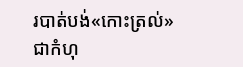របាត់បង់«កោះត្រល់» ជាកំហុ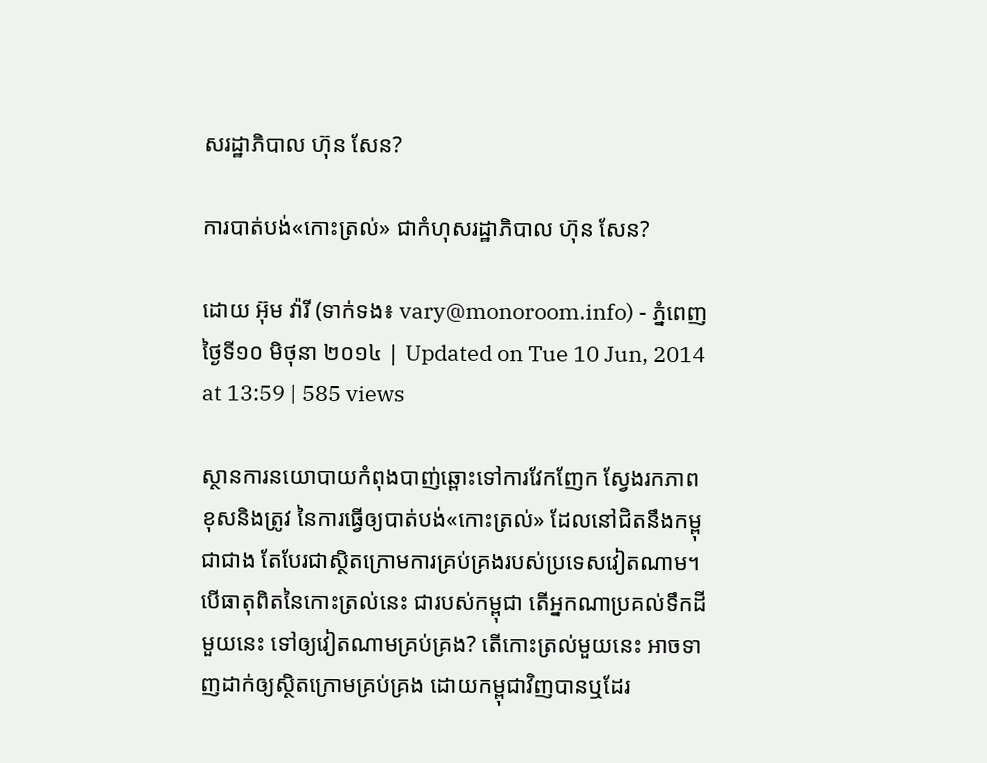សរដ្ឋាភិបាល ហ៊ុន សែន?

ការបាត់បង់«កោះត្រល់» ជាកំហុសរដ្ឋាភិបាល ហ៊ុន សែន?

ដោយ អ៊ុម វ៉ារី (ទាក់ទង៖ vary@monoroom.info) - ភ្នំពេញ ថ្ងៃទី១០ មិថុនា ២០១៤ | Updated on Tue 10 Jun, 2014 at 13:59 | 585 views

ស្ថានការនយោបាយកំពុងបាញ់ឆ្ពោះទៅការវែកញែក ស្វែងរកភាពខុសនិងត្រូវ នៃការធ្វើឲ្យបាត់បង់«កោះត្រល់» ដែលនៅជិតនឹងកម្ពុជាជាង តែបែរជាស្ថិតក្រោមការគ្រប់គ្រងរបស់ប្រទេសវៀតណាម។ បើធាតុពិតនៃកោះត្រល់នេះ ជារបស់កម្ពុជា តើអ្នកណាប្រគល់ទឹកដីមួយនេះ ទៅឲ្យវៀតណាមគ្រប់គ្រង? តើកោះត្រល់មួយនេះ អាចទាញដាក់ឲ្យស្ថិតក្រោមគ្រប់គ្រង ដោយកម្ពុជាវិញបានឬដែរ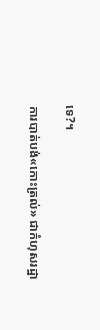ទេ?។

ការបាត់បង់«កោះត្រល់» ជាកំហុសរដ្ឋា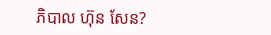ភិបាល ហ៊ុន សែន?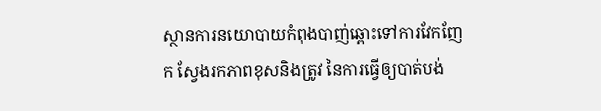ស្ថានការនយោបាយកំពុងបាញ់ឆ្ពោះទៅការវែកញែក ស្វែងរកភាពខុសនិងត្រូវ នៃការធ្វើឲ្យបាត់បង់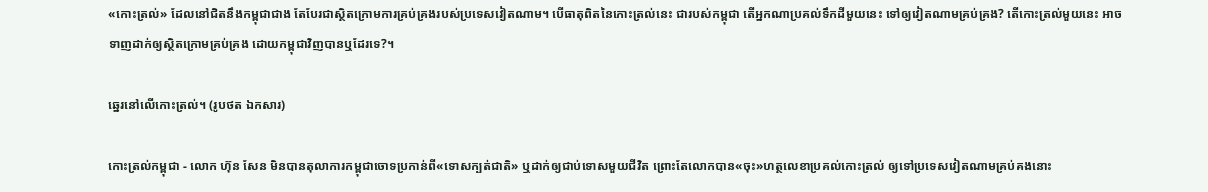«កោះត្រល់» ដែលនៅជិតនឹងកម្ពុជាជាង តែបែរជាស្ថិតក្រោមការគ្រប់គ្រងរបស់ប្រទេសវៀតណាម។ បើធាតុពិតនៃកោះត្រល់នេះ ជារបស់កម្ពុជា តើអ្នកណាប្រគល់ទឹកដីមួយនេះ ទៅឲ្យវៀតណាមគ្រប់គ្រង? តើកោះត្រល់មួយនេះ អាចទាញដាក់ឲ្យស្ថិតក្រោមគ្រប់គ្រង ដោយកម្ពុជាវិញបានឬដែរទេ?។

ឆ្នេរនៅលើកោះត្រល់។ (រូបថត ឯកសារ)

កោះត្រល់កម្ពុជា - លោក ហ៊ុន សែន មិនបានតុលាការកម្ពុជាចោទប្រកាន់ពី«ទោសក្បត់ជាតិ» ឬដាក់ឲ្យជាប់ទោសមួយជីវិត ព្រោះតែលោកបាន«ចុះ»ហត្ថលេខាប្រគល់កោះត្រល់ ឲ្យទៅប្រទេសវៀតណាមគ្រប់គងនោះ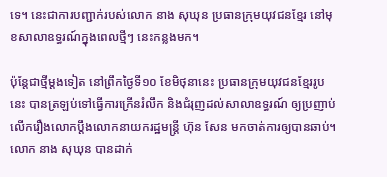ទេ។ នេះជាការបញ្ជាក់របស់លោក នាង សុឃុន ប្រធានក្រុមយុវជនខ្មែរ នៅមុខសាលាឧទ្ធរណ៍ក្នុងពេលថ្មីៗ នេះកន្លងមក។

ប៉ុន្តែជាថ្មីម្ដងទៀត នៅព្រឹកថ្ងៃទី១០ ខែមិថុនានេះ ប្រធានក្រុមយុវជនខ្មែររូបនេះ បានត្រឡប់ទៅធ្វើការក្រើនរំលឹក និងជំរុញដល់សាលាឧទ្ធរណ៍ ឲ្យប្រញាប់លើករឿងលោកប្តឹងលោកនាយករដ្ឋមន្រ្តី ហ៊ុន សែន មកចាត់ការឲ្យបានឆាប់។ លោក នាង សុឃុន បានដាក់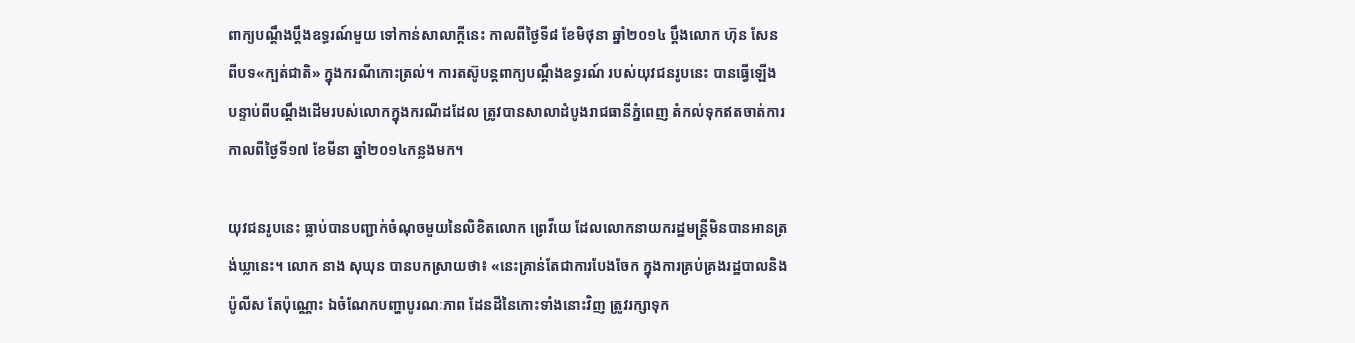ពាក្យបណ្ដឹងប្ដឹងឧទ្ធរណ៍មួយ ទៅកាន់សាលាក្តីនេះ កាលពីថ្ងៃទី៨ ខែមិថុនា ឆ្នាំ២០១៤ ប្ដឹងលោក ហ៊ុន សែន ពីបទ«ក្បត់ជាតិ» ក្នុងករណីកោះត្រល់។ ការតស៊ូបន្តពាក្យបណ្តឹងឧទ្ធរណ៍ របស់យុវជនរូបនេះ បានធ្វើឡើង បន្ទាប់ពីបណ្ដឹងដើមរបស់លោកក្នុងករណីដដែល ត្រូវបានសាលាដំបូងរាជធានីភ្នំពេញ តំកល់ទុកឥតចាត់ការ កាលពីថ្ងៃទី១៧ ខែមីនា ឆ្នាំ២០១៤កន្លងមក។

យុវជនរូបនេះ ធ្លាប់បានបញ្ជាក់ចំណុចមួយនៃលិខិតលោក ព្រេវីយេ ដែលលោកនាយករដ្ឋមន្រ្តីមិនបានអានត្រង់ឃ្លានេះ។ លោក នាង សុឃុន បានបកស្រាយថា៖ «នេះគ្រាន់តែជាការបែងចែក ក្នុងការគ្រប់គ្រងរដ្ឋបាលនិងប៉ូលីស តែប៉ុណ្ណោះ ឯចំណែកបញ្ហាបូរណៈភាព ដែនដីនៃកោះទាំងនោះវិញ ត្រូវរក្សាទុក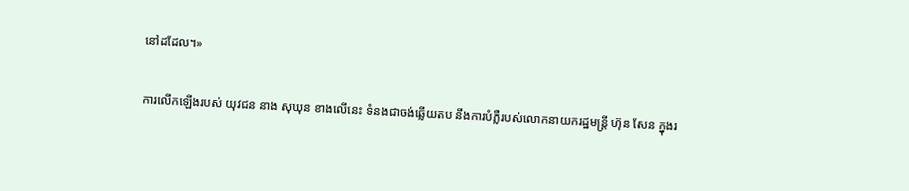នៅដដែល។»

ការលើកឡើងរបស់ យុវជន នាង សុឃុន ខាងលើនេះ ទំនងជាចង់ឆ្លើយតប នឹងការបំភ្លឺរបស់លោកនាយករដ្ឋមន្រ្តី ហ៊ុន សែន ក្នុងរ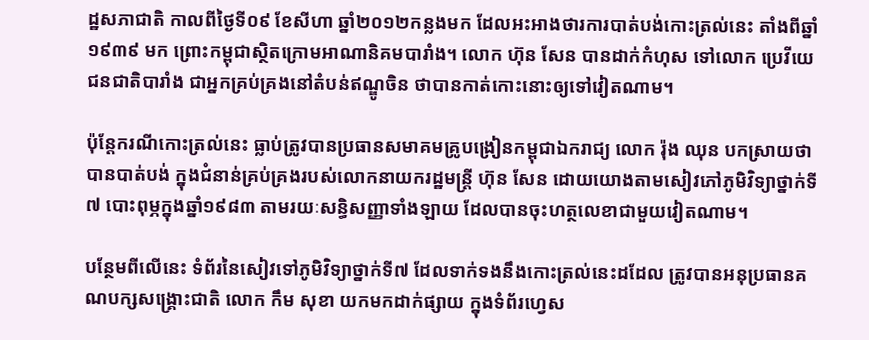ដ្ឋសភាជាតិ កាលពីថ្ងៃទី០៩ ខែសីហា ឆ្នាំ២០១២កន្លងមក ដែលអះអាងថារការបាត់បង់កោះត្រល់នេះ តាំងពីឆ្នាំ១៩៣៩ មក ព្រោះកម្ពុជាស្ថិតក្រោមអាណានិគមបារាំង។ លោក ហ៊ុន សែន បានដាក់កំហុស ទៅលោក ប្រេវីយេ ជនជាតិបារាំង ជាអ្នកគ្រប់គ្រងនៅតំបន់ឥណ្ឌូចិន ថាបានកាត់កោះនោះឲ្យទៅវៀតណាម។

ប៉ុន្តែករណីកោះត្រល់នេះ ធ្លាប់ត្រូវបានប្រធានសមាគមគ្រូបង្រៀនកម្ពុជាឯករាជ្យ លោក រ៉ុង ឈុន បកស្រាយថា បានបាត់បង់ ក្នុងជំនាន់គ្រប់គ្រងរបស់លោកនាយករដ្ឋមន្រ្តី ហ៊ុន សែន ដោយយោងតាមសៀវភៅភូមិវិទ្យាថ្នាក់ទី៧ បោះពុម្ភក្នុងឆ្នាំ១៩៨៣ តាមរយៈសន្ធិសញ្ញាទាំងឡាយ ដែលបានចុះហត្ថលេខាជាមួយវៀតណាម។

បន្ថែមពីលើនេះ ទំព័រនៃសៀវទៅភូមិវិទ្យាថ្នាក់ទី៧ ដែលទាក់ទងនឹងកោះត្រល់នេះដដែល ត្រូវបានអនុប្រធានគណបក្សសង្គ្រោះជាតិ លោក កឹម សុខា យកមកដាក់ផ្សាយ ក្នុងទំព័រហ្វេស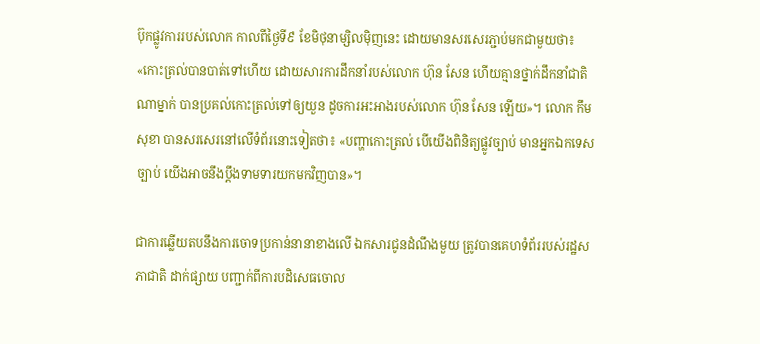ប៊ុកផ្លូវការរបស់លោក កាលពីថ្ងៃទី៩ ខែមិថុនាម្សិលម៉ិញនេះ ដោយមានសរសេរភ្ជាប់មកជាមួយថា៖ «កោះត្រល់បានបាត់ទៅហើយ ដោយសារការដឹកនាំរបស់លោក ហ៊ុន សែន ហើយគ្មានថ្នាក់ដឹកនាំជាតិណាម្នាក់ បានប្រគល់កោះត្រល់ទៅឲ្យយួន ដូចការអះអាងរបស់លោក ហ៊ុន សែន ឡើយ»។ លោក កឹម សុខា បានសរសេរនៅលើទំព័រនោះទៀតថា៖ «បញ្ហាកោះត្រល់ បើយើងពិនិត្យផ្លូវច្បាប់ មានអ្នកឯកទេសច្បាប់ យើងអាចនឹងប្ដឹងទាមទារយកមកវិញបាន»។

ជាការឆ្លើយតបនឹងការចោទប្រកាន់នានាខាងលើ ឯកសារជូនដំណឹងមួយ ត្រូវបានគេហទំព័ររបស់រដ្ឋសភាជាតិ ដាក់ផ្សាយ បញ្ជាក់ពីការបដិសេធចោល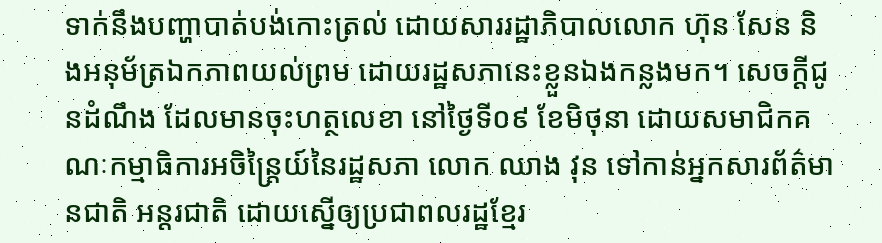ទាក់នឹងបញ្ហាបាត់បង់កោះត្រល់ ដោយសាររដ្ឋាភិបាលលោក ហ៊ុន សែន និងអនុម័ត្រឯកភាពយល់ព្រម ដោយរដ្ឋសភានេះខ្លួនឯងកន្លងមក។ សេចក្ដីជូនដំណឹង ដែលមានចុះហត្ថលេខា នៅថ្ងៃទី០៩ ខែមិថុនា ដោយសមាជិកគណៈកម្មាធិការអចិន្ត្រៃយ៍នៃរដ្ឋសភា លោក ឈាង វុន ទៅកាន់អ្នកសារព័ត៌មានជាតិ អន្តរជាតិ ដោយស្នើឲ្យប្រជាពលរដ្ឋខ្មែរ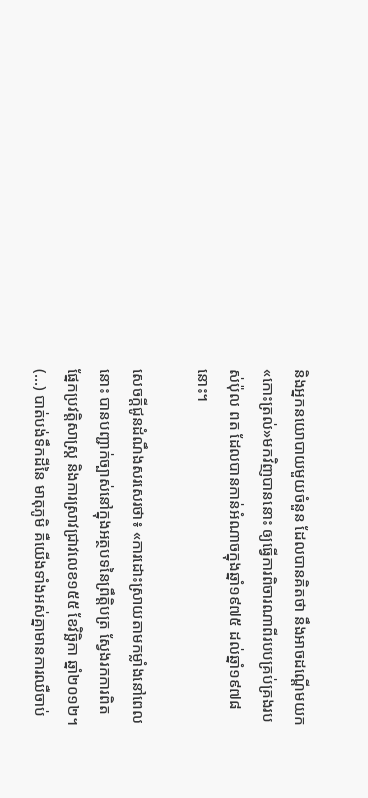និងអ្នកនយោបាយមួយចំនួន ដែលបានគិតថា នឹងអាចដណ្តើមយក«កោះត្រល់»មកវិញបាននោះ ឲ្យធ្វើការពិចារណាពីរបបគ្រប់គ្រងរបស់ប៉ុល ពត ដែលបានកាន់អំណាចក្នុងឆ្នាំ១៩៧៥ ដល់ឆ្នាំ១៩៧៨នោះ។

សេចក្ដីជូនដំណឹងសរសេរថា៖ «ការដោះស្រាយតាមកម្លាំងនៅពេលនោះ បានបញ្ជាក់ច្បាស់នៅក្នុងអត្ថបទនៃព្រឹត្តិបត្រ ស្វែងរកការពិត ផ្នែកប្រវត្តិសាស្ត្រ និងការស្រាវជ្រាវលេខ១៥៥ ខែវិច្ឆិកា ឆ្នាំ២០១២។ (...) បាត់បង់ទឹកដីនៃ មាតុភូមិ គឺយើងទាំងអស់គ្នាមានការឈឺចាប់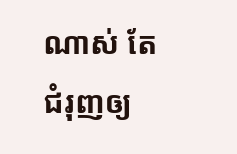ណាស់ តែជំរុញឲ្យ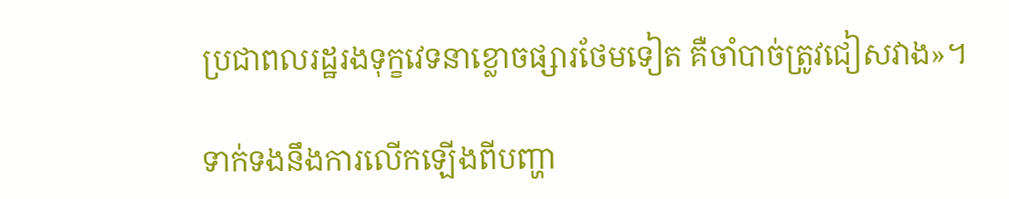ប្រជាពលរដ្ឋរងទុក្ខវេទនាខ្លោចផ្សារថែមទៀត គឺចាំបាច់ត្រូវជៀសវាង»។

ទាក់ទងនឹងការលើកឡើងពីបញ្ហា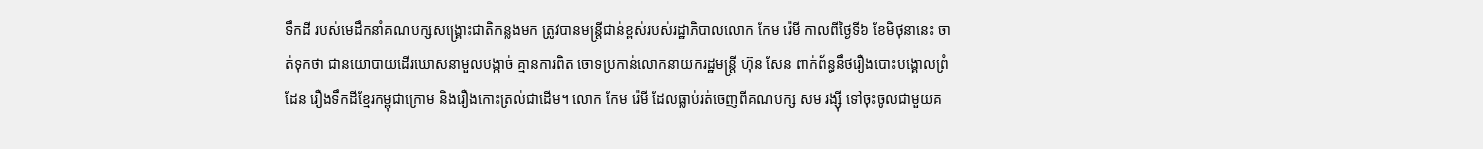ទឹកដី របស់មេដឹកនាំគណបក្សសង្គ្រោះជាតិកន្លងមក ត្រូវបានមន្ត្រីជាន់ខ្ពស់របស់រដ្ឋាភិបាលលោក កែម រ៉េមី កាលពីថ្ងៃទី៦ ខែមិថុនានេះ ចាត់ទុកថា ជានយោបាយដើរឃោសនាមួលបង្កាច់ គ្មានការពិត ចោទប្រកាន់លោកនាយករដ្ឋមន្ត្រី ហ៊ុន សែន ពាក់ព័ន្ធនឹថរឿងបោះបង្គោលព្រំដែន រឿងទឹកដីខ្មែរកម្ពុជាក្រោម និងរឿងកោះត្រល់ជាដើម។ លោក កែម រ៉េមី ដែលធ្លាប់រត់ចេញពីគណបក្ស សម រង្ស៊ី ទៅចុះចូលជាមួយគ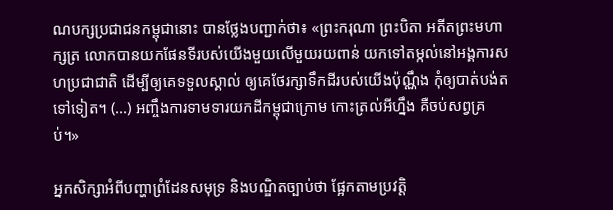ណបក្សប្រជាជនកម្ពុជានោះ បានថ្លែងបញ្ជាក់ថា៖ «ព្រះករុណា ព្រះបិតា អតីតព្រះមហាក្សត្រ លោកបានយកផែនទីរបស់យើងមួយលើមួយរយពាន់ យកទៅតម្កល់នៅអង្គការសហប្រជាជាតិ ដើម្បីឲ្យគេទទួលស្គាល់ ឲ្យគេថែរក្សាទឹកដីរបស់យើងប៉ុណ្ណឹង កុំឲ្យបាត់បង់តទៅទៀត។ (...) អញ្ចឹងការទាមទារយកដីកម្ពុជាក្រោម កោះត្រល់អីហ្នឹង គឺចប់សព្វគ្រប់។»

អ្នកសិក្សាអំពីបញ្ហាព្រំដែនសមុទ្រ និងបណ្ឌិតច្បាប់ថា ផ្អែកតាមប្រវត្តិ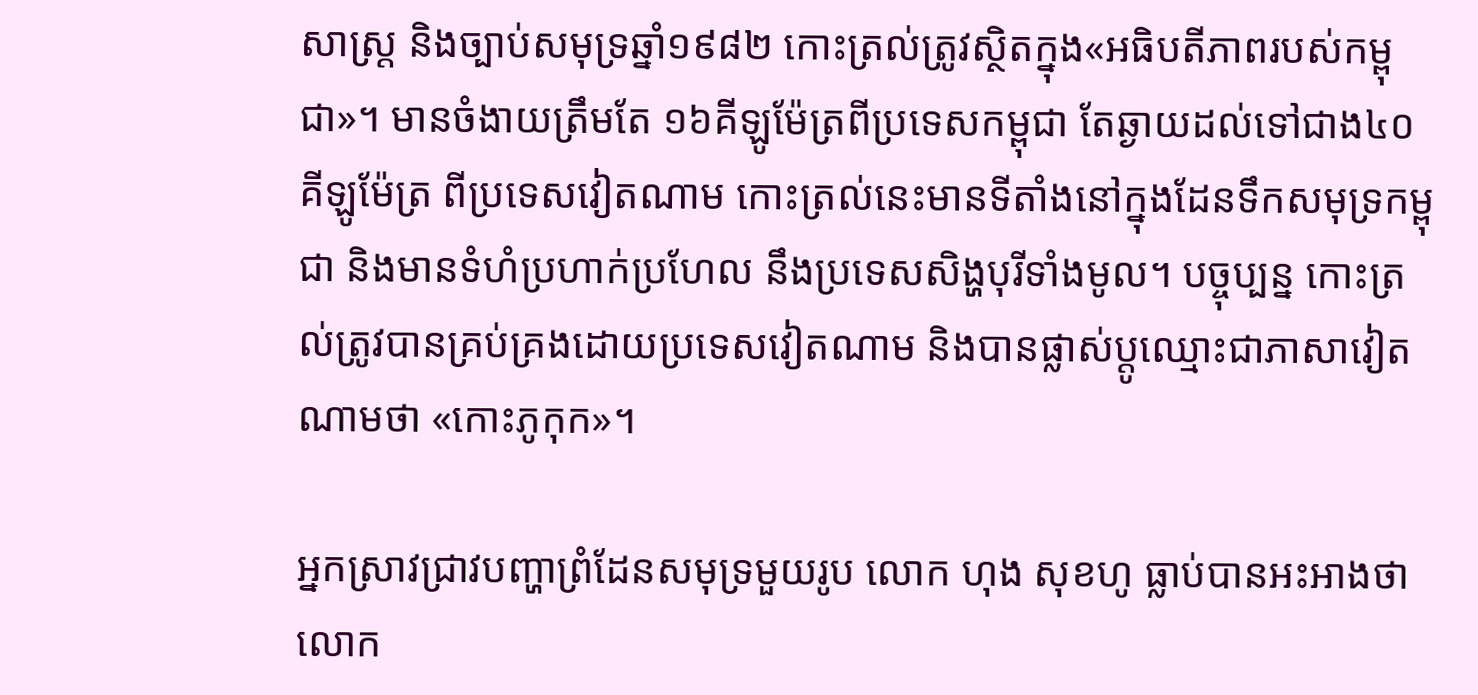សាស្ត្រ និងច្បាប់សមុទ្រឆ្នាំ១៩៨២ កោះត្រល់ត្រូវស្ថិតក្នុង«អធិបតីភាពរបស់កម្ពុជា»។ មានចំងាយត្រឹមតែ ១៦គីឡូម៉ែត្រពីប្រទេសកម្ពុជា តែឆ្ងាយដល់ទៅជាង៤០គីឡូម៉ែត្រ ពីប្រទេសវៀតណាម កោះត្រល់នេះមានទីតាំងនៅក្នុងដែនទឹកសមុទ្រកម្ពុជា និងមានទំហំប្រហាក់ប្រហែល នឹងប្រទេសសិង្ហបុរីទាំងមូល។ បច្ចុប្បន្ន កោះត្រល់ត្រូវបានគ្រប់គ្រងដោយប្រទេសវៀតណាម និងបានផ្លាស់ប្តូឈ្មោះជាភាសាវៀតណាមថា «កោះភូកុក»។

អ្នកស្រាវជ្រាវបញ្ហាព្រំដែនសមុទ្រមួយរូប លោក ហុង សុខហូ ធ្លាប់បានអះអាងថា លោក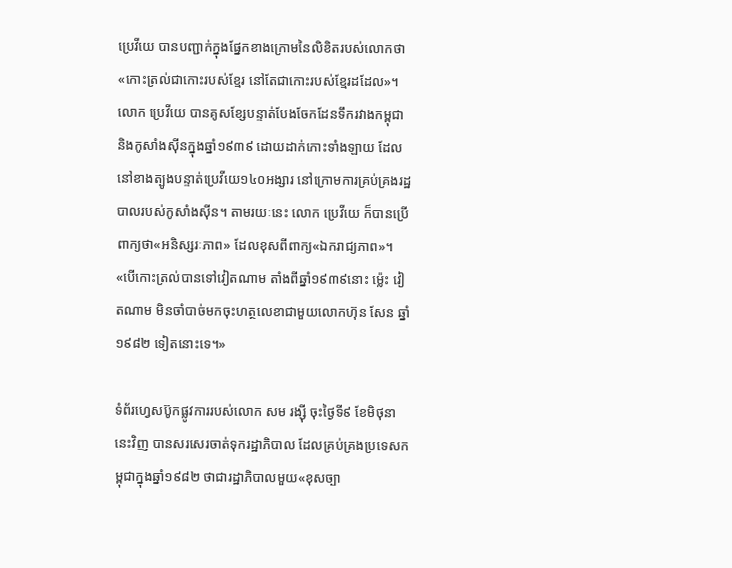ប្រេវីយេ បានបញ្ជាក់ក្នុងផ្នែកខាងក្រោមនៃលិខិតរបស់លោកថា «កោះត្រល់ជាកោះរបស់ខ្មែរ នៅតែជាកោះរបស់ខ្មែរដដែល»។ លោក ប្រេវីយេ បានគូសខ្សែបន្ទាត់បែងចែកដែនទឹករវាងកម្ពុជា និងកូសាំងស៊ីនក្នុងឆ្នាំ១៩៣៩ ដោយដាក់កោះទាំងឡាយ ដែលនៅខាងត្បូងបន្ទាត់ប្រេវីយេ១៤០អង្សារ នៅក្រោមការគ្រប់គ្រងរដ្ឋបាលរបស់កូសាំងស៊ីន។ តាមរយៈនេះ លោក ប្រេវីយេ ក៏បានប្រើពាក្យថា«អនិស្សរៈភាព» ដែលខុសពីពាក្យ«ឯករាជ្យភាព»។ «បើកោះត្រល់បានទៅវៀតណាម តាំងពីឆ្នាំ១៩៣៩នោះ ម្ល៉េះ វៀតណាម មិនចាំបាច់មកចុះហត្ថលេខាជាមួយលោកហ៊ុន សែន ឆ្នាំ១៩៨២ ទៀតនោះទេ។»

ទំព័រហ្វេសប៊ូកផ្លូវការរបស់លោក សម រង្ស៊ី ចុះថ្ងៃទី៩ ខែមិថុនានេះវិញ បានសរសេរចាត់ទុករដ្ឋាភិបាល ដែលគ្រប់គ្រងប្រទេសកម្ពុជាក្នុងឆ្នាំ១៩៨២ ថាជារដ្ឋាភិបាលមួយ«ខុសច្បា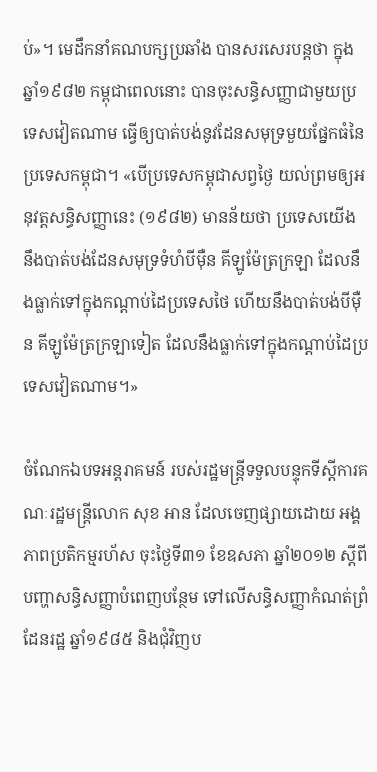ប់»។ មេដឹកនាំគណបក្សប្រឆាំង បានសរសេរបន្តថា ក្នុងឆ្នាំ១៩៨២ កម្ពុជាពេលនោះ បានចុះសន្ធិសញ្ញាជាមួយប្រទេសវៀតណាម ធ្វើឲ្យបាត់បង់នូវដែនសមុទ្រមួយផ្នែកធំនៃប្រទេសកម្ពុជា។ «បើប្រទេសកម្ពុជាសព្វថ្ងៃ យល់ព្រមឲ្យអនុវត្តសន្ធិសញ្ញានេះ (១៩៨២) មានន័យថា ប្រទេសយើង នឹងបាត់បង់ដែនសមុទ្រទំហំបីម៉ឺន គីឡូម៉ែត្រក្រឡា ដែលនឹងធ្លាក់ទៅក្នុងកណ្តាប់ដៃប្រទេសថៃ ហើយនឹងបាត់បង់បីម៉ឺន គីឡូម៉ែត្រក្រឡាទៀត ដែលនឹងធ្លាក់ទៅក្នុងកណ្តាប់ដៃប្រទេសវៀតណាម។»

ចំណែកឯបទអន្ដរាគមន៍ របស់រដ្ឋមន្ដ្រីទទួលបន្ទុកទីស្ដីការគណៈរដ្ឋមន្ដ្រីលោក សុខ អាន ដែលចេញផ្សាយដោយ អង្គភាពប្រតិកម្មរហ័ស ចុះថ្ងៃទី៣១ ខែឧសភា ឆ្នាំ២០១២ ស្ដីពីបញ្ហាសន្ធិសញ្ញាបំពេញបន្ថែម ទៅលើសន្ធិសញ្ញាកំណត់ព្រំដែនរដ្ឋ ឆ្នាំ១៩៨៥ និងជុំវិញប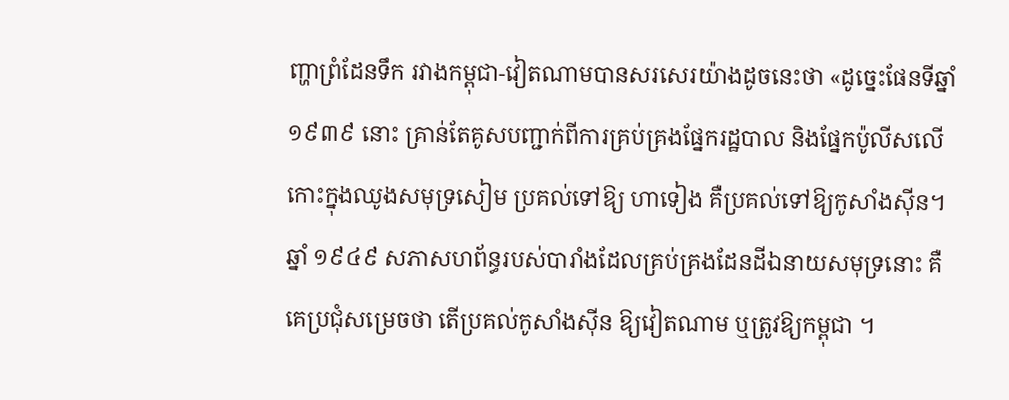ញ្ហាព្រំដែនទឹក រវាងកម្ពុជា-វៀតណាមបានសរសេរយ៉ាងដូចនេះថា «ដូច្នេះផែនទីឆ្នាំ១៩៣៩ នោះ គ្រាន់តែគូសបញ្ជាក់ពីការគ្រប់គ្រងផ្នែករដ្ឋបាល និងផ្នែកប៉ូលីសលើកោះក្នុងឈូងសមុទ្រសៀម ប្រគល់ទៅឱ្យ ហាទៀង គឺប្រគល់ទៅឱ្យកូសាំងស៊ីន។ ឆ្នាំ ១៩៤៩ សភាសហព័ន្ធរបស់បារាំងដែលគ្រប់គ្រងដែនដីឯនាយសមុទ្រនោះ គឺគេប្រជុំសម្រេចថា តើប្រគល់កូសាំងស៊ីន ឱ្យវៀតណាម ឬត្រូវឱ្យកម្ពុជា ។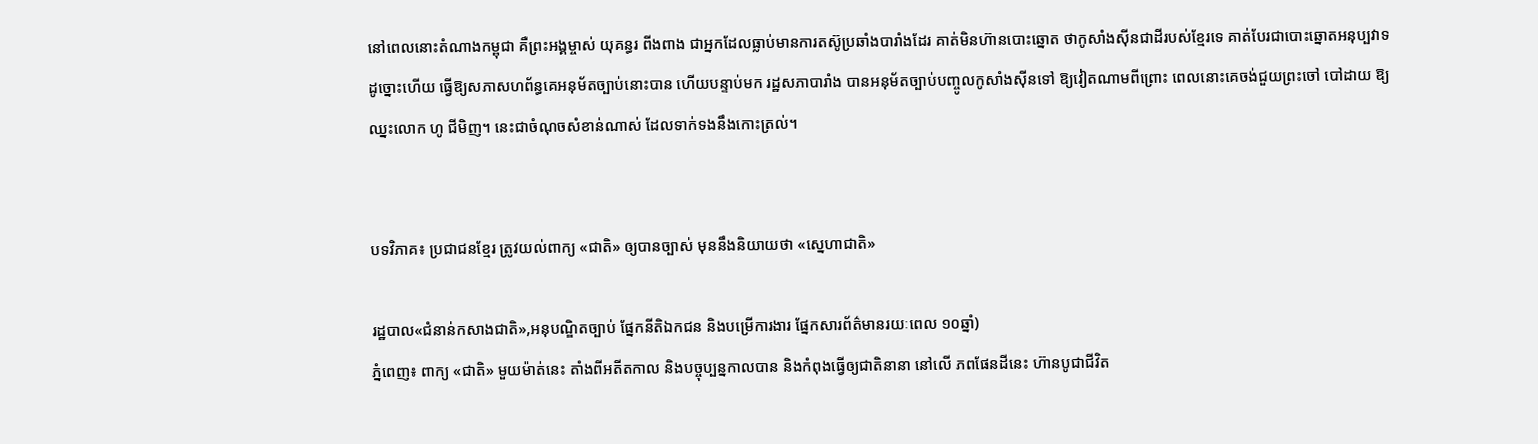នៅពេលនោះតំណាងកម្ពុជា គឺព្រះអង្គម្ចាស់ យុគន្ធរ ពីងពាង ជាអ្នកដែលធ្លាប់មានការតស៊ូប្រឆាំងបារាំងដែរ គាត់មិនហ៊ានបោះឆ្នោត ថាកូសាំងស៊ីនជាដីរបស់ខ្មែរទេ គាត់បែរជាបោះឆ្នោតអនុប្បវាទដូច្នោះហើយ ធ្វើឱ្យសភាសហព័ន្ធគេអនុម័តច្បាប់នោះបាន ហើយបន្ទាប់មក រដ្ឋសភាបារាំង បានអនុម័តច្បាប់បញ្ចូលកូសាំងស៊ីនទៅ ឱ្យវៀតណាមពីព្រោះ ពេលនោះគេចង់ជួយព្រះចៅ បៅដាយ ឱ្យឈ្នះលោក ហូ ជីមិញ។ នេះជាចំណុចសំខាន់ណាស់ ដែលទាក់ទងនឹងកោះត្រល់។


បទវិភាគ៖ ប្រជាជនខ្មែរ ត្រូវយល់ពាក្យ «ជាតិ» ឲ្យបានច្បាស់ មុននឹងនិយាយថា «ស្នេហាជាតិ»

រដ្ឋបាល«ជំនាន់កសាងជាតិ»,អនុបណ្ឌិតច្បាប់ ផ្នែកនីតិឯកជន និងបម្រើការងារ ផ្នែកសារព័ត៌មានរយៈពេល ១០ឆ្នាំ)
ភ្នំពេញ៖ ពាក្យ «ជាតិ» មួយម៉ាត់នេះ តាំងពីអតីតកាល និងបច្ចុប្បន្នកាលបាន និងកំពុងធ្វើឲ្យជាតិនានា នៅលើ ភពផែនដីនេះ ហ៊ានបូជាជីវិត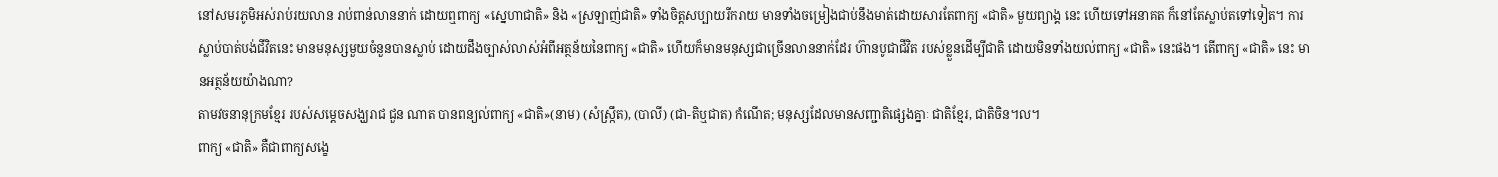នៅសមរភូមិអស់រាប់រយលាន រាប់ពាន់លាននាក់ ដោយឮពាក្យ «ស្នេហាជាតិ» និង «ស្រឡាញ់ជាតិ» ទាំងចិត្តសប្បាយរីករាយ មានទាំងចម្រៀងជាប់នឹងមាត់ដោយសារតែពាក្យ «ជាតិ» មួយព្យាង្គ នេះ ហើយទៅអនាគត ក៏នៅតែស្លាប់តទៅទៀត។ ការស្លាប់បាត់បង់ជីវិតនេះ មានមនុស្សមួយចំនួនបានស្លាប់ ដោយដឹងច្បាស់លាស់អំពីអត្ថន័យនៃពាក្យ «ជាតិ» ហើយក៏មានមនុស្សជាច្រើនលាននាក់ដែរ ហ៊ានបូជាជីវិត របស់ខ្លួនដើម្បីជាតិ ដោយមិនទាំងយល់ពាក្យ «ជាតិ» នេះផង។ តើពាក្យ «ជាតិ» នេះ មានអត្ថន័យយ៉ាងណា?
តាមវចនានុក្រមខ្មែរ របស់សម្តេចសង្ឃរាជ ជួន ណាត បានពន្យល់ពាក្យ «ជាតិ»(នាម) (សំស្ក្រឹត), (បាលី) (ជា-តិឬជាត) កំណើត; មនុស្សដែលមានសញ្ជាតិផ្សេងគ្នាៈ ជាតិខ្មែរ, ជាតិចិន។ល។
ពាក្យ «ជាតិ» គឺជាពាក្យសង្ខេ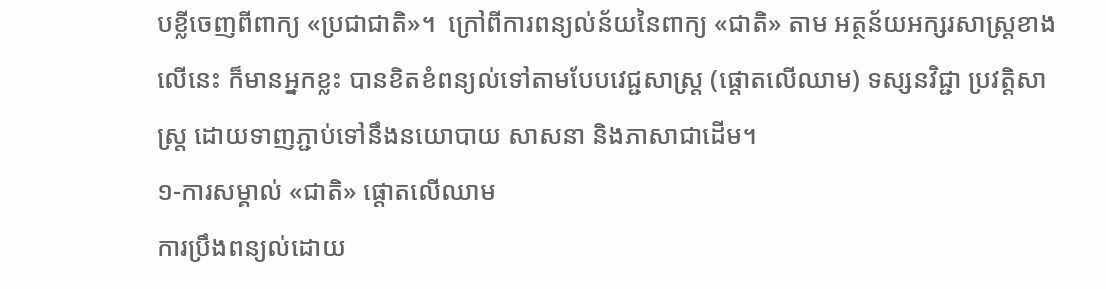បខ្លីចេញពីពាក្យ «ប្រជាជាតិ»។  ក្រៅពីការពន្យល់ន័យនៃពាក្យ «ជាតិ» តាម អត្ថន័យអក្សរសាស្ត្រខាងលើនេះ ក៏មានអ្នកខ្លះ បានខិតខំពន្យល់ទៅតាមបែបវេជ្ជសាស្ត្រ (ផ្តោតលើឈាម) ទស្សនវិជ្ជា ប្រវត្តិសាស្ត្រ ដោយទាញភ្ជាប់ទៅនឹងនយោបាយ សាសនា និងភាសាជាដើម។
១-ការសម្គាល់ «ជាតិ» ផ្តោតលើឈាម
ការប្រឹងពន្យល់ដោយ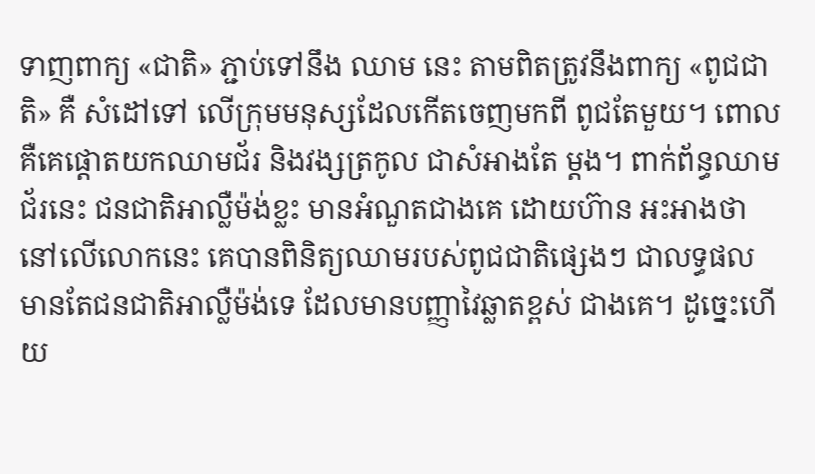ទាញពាក្យ «ជាតិ» ភ្ជាប់ទៅនឹង ឈាម នេះ តាមពិតត្រូវនឹងពាក្យ «ពូជជាតិ» គឺ សំដៅទៅ លើក្រុមមនុស្សដែលកើតចេញមកពី ពូជតែមួយ។ ពោលគឺគេផ្តោតយកឈាមជ័រ និងវង្សត្រកូល ជាសំអាងតែ ម្តង។ ពាក់ព័ន្ធឈាមជ័រនេះ ជនជាតិអាល្លឺម៉ង់ខ្លះ មានអំណួតជាងគេ ដោយហ៊ាន អះអាងថា នៅលើលោកនេះ គេបានពិនិត្យឈាមរបស់ពូជជាតិផ្សេងៗ ជាលទ្ធផល មានតែជនជាតិអាល្លឺម៉ង់ទេ ដែលមានបញ្ញាវៃឆ្លាតខ្ពស់ ជាងគេ។ ដូច្នេះហើយ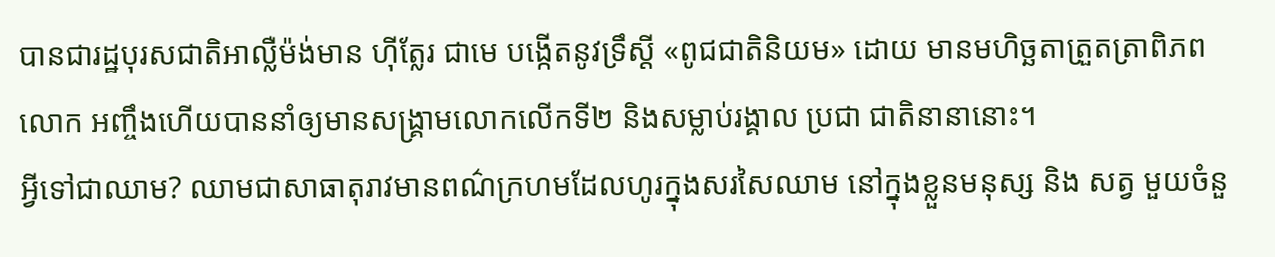បានជារដ្ឋបុរសជាតិអាល្លឺម៉ង់មាន ហ៊ីត្លែរ ជាមេ បង្កើតនូវទ្រឹស្តី «ពូជជាតិនិយម» ដោយ មានមហិច្ឆតាត្រួតត្រាពិភពលោក អញ្ចឹងហើយបាននាំឲ្យមានសង្គ្រាមលោកលើកទី២ និងសម្លាប់រង្គាល ប្រជា ជាតិនានានោះ។
អ្វីទៅជាឈាម? ឈាមជាសាធាតុរាវមានពណ៌ក្រហមដែលហូរក្នុងសរសៃឈាម នៅក្នុងខ្លួនមនុស្ស និង សត្វ មួយចំនួ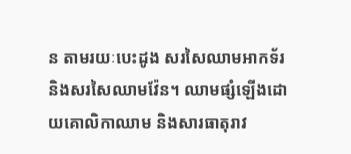ន តាមរយៈបេះដូង សរសៃឈាមអាកទ័រ និងសរសៃឈាមវ៉ែន។ ឈាមផ្សំឡើងដោយគោលិកាឈាម និងសារធាតុរាវ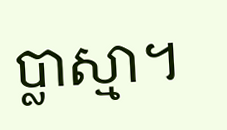ប្លាស្មា។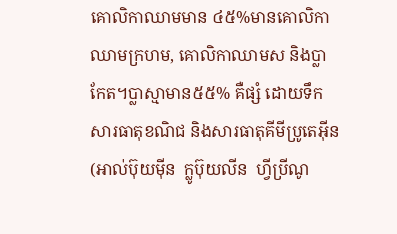គោលិកាឈាមមាន ៤៥%មានគោលិកាឈាមក្រហម, គោលិកាឈាមស និងប្លាកែត។ប្លាស្មាមាន៥៥% គឺផ្សំ ដោយទឹកសារធាតុខណិជ និងសារធាតុគីមីប្រូតេអ៊ីន (អាល់ប៊ុយម៉ីន  ក្លូប៊ុយលីន  ហ្វីប្រីណូ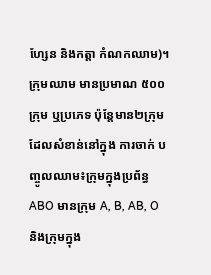ហ្សែន និងកត្តា កំណកឈាម)។ក្រុមឈាម មានប្រមាណ ៥០០ក្រុម ឬប្រភេទ ប៉ុន្តែមាន២ក្រុម ដែលសំខាន់នៅក្នុង ការចាក់ បញ្ចូលឈាម៖ក្រុមក្នុងប្រព័ន្ធ ABO មានក្រុម A, B, AB, O និងក្រុមក្នុង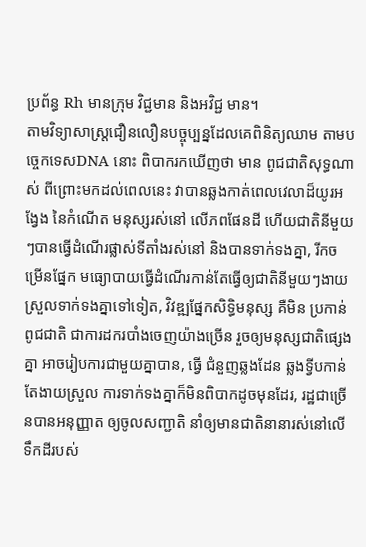ប្រព័ន្ធ Rh មានក្រុម វិជ្ជមាន និងអវិជ្ជ មាន។
តាមវិទ្យាសាស្ត្រជឿនលឿនបច្ចុប្បន្នដែលគេពិនិត្យឈាម តាមបច្ចេកទេសDNA នោះ ពិបាករកឃើញថា មាន ពូជជាតិសុទ្ធណាស់ ពីព្រោះមកដល់ពេលនេះ វាបានឆ្លងកាត់ពេលវេលាដ៏យូរអង្វែង នៃកំណើត មនុស្សរស់នៅ លើភពផែនដី ហើយជាតិនីមួយៗបានធ្វើដំណើរផ្លាស់ទីតាំងរស់នៅ និងបានទាក់ទងគ្នា, រីកចម្រើនផ្នែក មធ្យោបាយធ្វើដំណើរកាន់តែធ្វើឲ្យជាតិនីមួយៗងាយស្រួលទាក់ទងគ្នាទៅទៀត, វិវឌ្ឍផ្នែកសិទ្ធិមនុស្ស គឺមិន ប្រកាន់ពូជជាតិ ជាការដករបាំងចេញយ៉ាងច្រើន រួចឲ្យមនុស្សជាតិផ្សេងគ្នា អាចរៀបការជាមួយគ្នាបាន, ធ្វើ ជំនួញឆ្លងដែន ឆ្លងទ្វីបកាន់តែងាយស្រួល ការទាក់ទងគ្នាក៏មិនពិបាកដូចមុនដែរ, រដ្ឋជាច្រើនបានអនុញ្ញាត ឲ្យចូលសញ្ជាតិ នាំឲ្យមានជាតិនានារស់នៅលើទឹកដីរបស់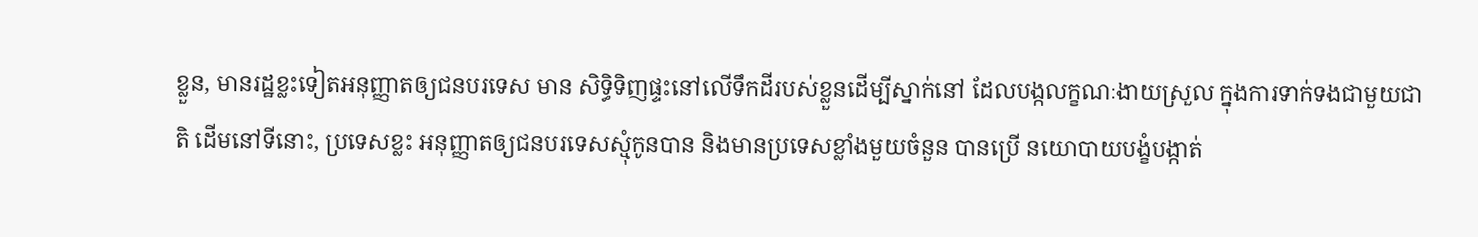ខ្លួន, មានរដ្ឋខ្លះទៀតអនុញ្ញាតឲ្យជនបរទេស មាន សិទ្ធិទិញផ្ទះនៅលើទឹកដីរបស់ខ្លួនដើម្បីស្នាក់នៅ ដែលបង្កលក្ខណៈងាយស្រួល ក្នុងការទាក់ទងជាមួយជាតិ ដើមនៅទីនោះ, ប្រទេសខ្លះ អនុញ្ញាតឲ្យជនបរទេសស្មុំកូនបាន និងមានប្រទេសខ្លាំងមួយចំនួន បានប្រើ នយោបាយបង្ខំបង្កាត់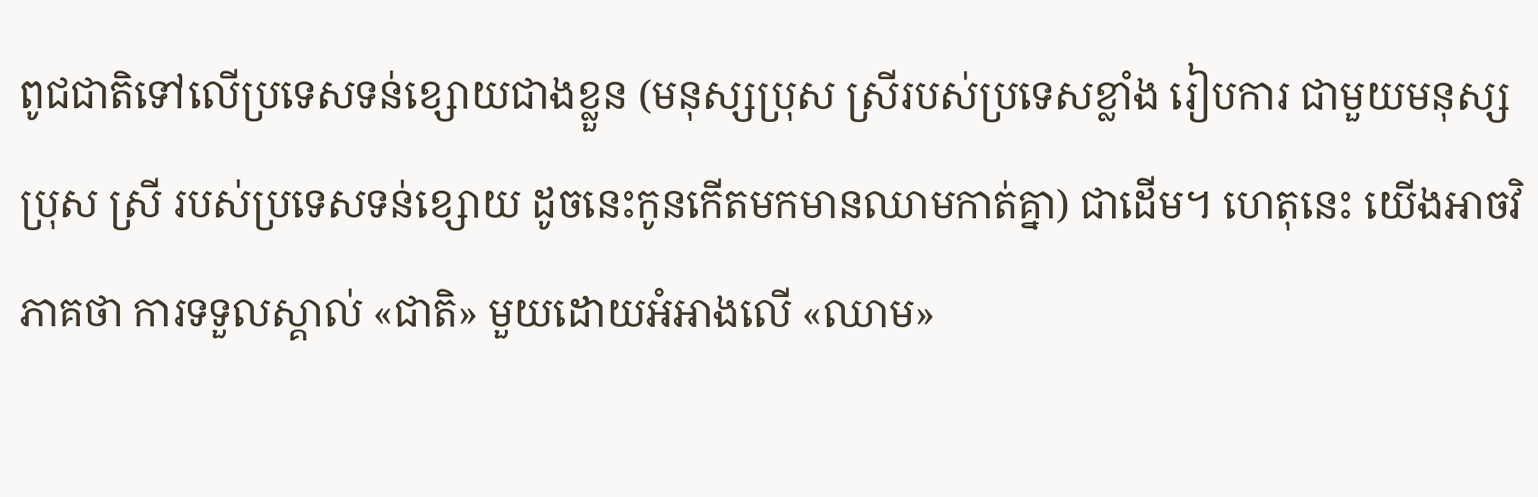ពូជជាតិទៅលើប្រទេសទន់ខ្សោយជាងខ្លួន (មនុស្សប្រុស ស្រីរបស់ប្រទេសខ្លាំង រៀបការ ជាមួយមនុស្សប្រុស ស្រី របស់ប្រទេសទន់ខ្សោយ ដូចនេះកូនកើតមកមានឈាមកាត់គ្នា) ជាដើម។ ហេតុនេះ យើងអាចវិភាគថា ការទទួលស្គាល់ «ជាតិ» មួយដោយអំអាងលើ «ឈាម»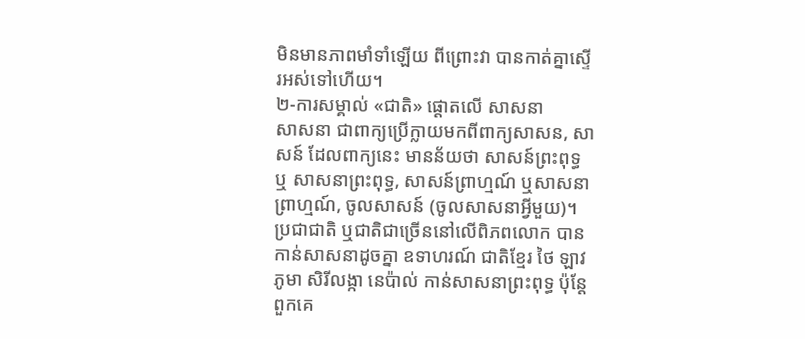មិនមានភាពមាំទាំឡើយ ពីព្រោះវា បានកាត់គ្នាស្ទើរអស់ទៅហើយ។
២-ការសម្គាល់ «ជាតិ» ផ្តោតលើ សាសនា
សាសនា ជាពាក្យប្រើក្លាយមកពីពាក្យសាសន, សាសន៍ ដែលពាក្យនេះ មានន័យថា សាសន៍ព្រះពុទ្ធ ឬ សាសនាព្រះពុទ្ធ, សាសន៍ព្រាហ្មណ៍ ឬសាសនាព្រាហ្មណ៍, ចូលសាសន៍ (ចូលសាសនាអ្វីមួយ)។ ប្រជាជាតិ ឬជាតិជាច្រើននៅលើពិភពលោក បានកាន់សាសនាដូចគ្នា ឧទាហរណ៍ ជាតិខ្មែរ ថៃ ឡាវ ភូមា សិរីលង្កា នេប៉ាល់ កាន់សាសនាព្រះពុទ្ធ ប៉ុន្តែពួកគេ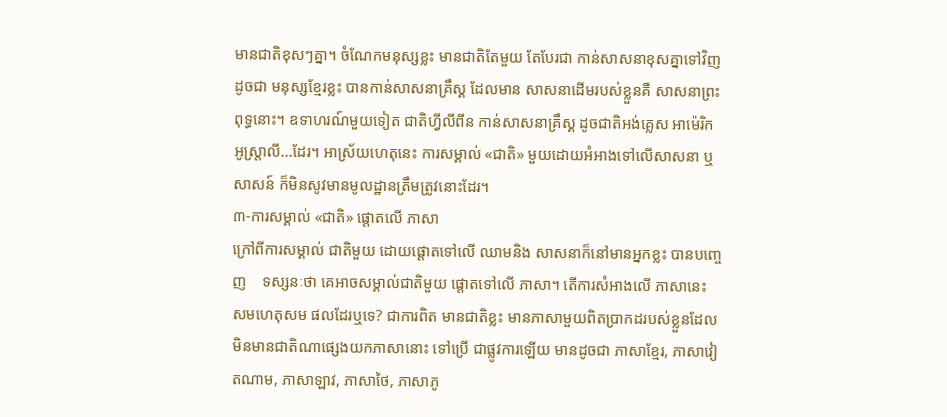មានជាតិខុសៗគ្នា។ ចំណែកមនុស្សខ្លះ មានជាតិតែមួយ តែបែរជា កាន់សាសនាខុសគ្នាទៅវិញ ដូចជា មនុស្សខ្មែរខ្លះ បានកាន់សាសនាគ្រឹស្គ ដែលមាន សាសនាដើមរបស់ខ្លួនគឺ សាសនាព្រះពុទ្ធនោះ។ ឧទាហរណ៍មួយទៀត ជាតិហ្វីលីពីន កាន់សាសនាគ្រឹស្គ ដូចជាតិអង់គ្លេស អាម៉េរិក អូស្ត្រាលី...ដែរ។ អាស្រ័យហេតុនេះ ការសម្គាល់ «ជាតិ» មួយដោយអំអាងទៅលើសាសនា ឬសាសន៍ ក៏មិនសូវមានមូលដ្ឋានត្រឹមត្រូវនោះដែរ។
៣-ការសម្គាល់ «ជាតិ» ផ្តោតលើ ភាសា
ក្រៅពីការសម្គាល់ ជាតិមួយ ដោយផ្តោតទៅលើ ឈាមនិង សាសនាក៏នៅមានអ្នកខ្លះ បានបញ្ចេញ    ទស្សនៈថា គេអាចសម្គាល់ជាតិមួយ ផ្តោតទៅលើ ភាសា។ តើការសំអាងលើ ភាសានេះ សមហេតុសម ផលដែរឬទេ? ជាការពិត មានជាតិខ្លះ មានភាសាមួយពិតប្រាកដរបស់ខ្លួនដែលមិនមានជាតិណាផ្សេងយកភាសានោះ ទៅប្រើ ជាផ្លូវការឡើយ មានដូចជា ភាសាខ្មែរ, ភាសាវៀតណាម, ភាសាឡាវ, ភាសាថៃ, ភាសាភូ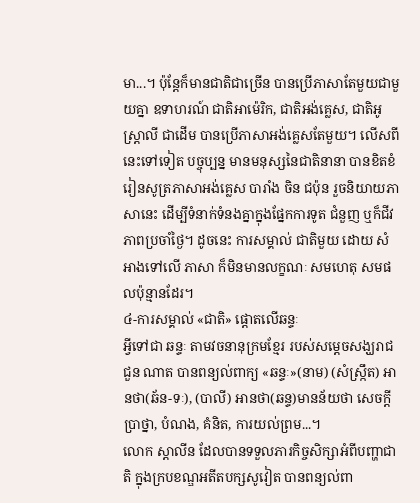មា...។ ប៉ុន្តែក៏មានជាតិជាច្រើន បានប្រើភាសាតែមួយជាមួយគ្នា ឧទាហរណ៍ ជាតិអាម៉េរិក, ជាតិអង់គ្លេស, ជាតិអូស្ត្រាលី ជាដើម បានប្រើភាសាអង់គ្លេសតែមួយ។ លើសពីនេះទៅទៀត បច្ចុប្បន្ន មានមនុស្សនៃជាតិនានា បានខិតខំ រៀនសូត្រភាសាអង់គ្លេស បារាំង ចិន ជប៉ុន រួចនិយាយភាសានេះ ដើម្បីទំនាក់ទំនងគ្នាក្នុងផ្នែកការទូត ជំនួញ ឬក៏ជីវភាពប្រចាំថ្ងៃ។ ដូចនេះ ការសម្គាល់ ជាតិមួយ ដោយ សំអាងទៅលើ ភាសា ក៏មិនមានលក្ខណៈ សមហេតុ សមផលប៉ុន្មានដែរ។
៤-ការសម្គាល់ «ជាតិ» ផ្តោតលើឆន្ទៈ
អ្វីទៅជា ឆន្ទៈ តាមវចនានុក្រមខ្មែរ របស់សម្តេចសង្ឃរាជ ជួន ណាត បានពន្យល់ពាក្យ «ឆន្ទៈ»(នាម) (សំស្ក្រឹត) អានថា(ឆ័ន-ទៈ), (បាលី) អានថា(ឆន្ទ)មានន័យថា សេចក្តីប្រាថ្នា, បំណង, គំនិត, ការយល់ព្រម...។
លោក ស្តាលីន ដែលបានទទួលភារកិច្ចសិក្សាអំពីបញ្ហាជាតិ ក្នុងក្របខណ្ឌអតីតបក្សសូវៀត បានពន្យល់ពា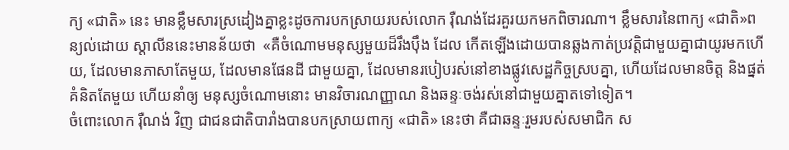ក្យ «ជាតិ» នេះ មានខ្លឹមសារស្រដៀងគ្នាខ្លះដូចការបកស្រាយរបស់លោក រ៉ឺណង់ដែរគួរយកមកពិចារណា។ ខ្លឹមសារនៃពាក្យ «ជាតិ»ពន្យល់ដោយ ស្តាលីននេះមានន័យថា  «គឺចំណោមមនុស្សមួយដ៏រឹងប៉ឹង ដែល កើតឡើងដោយបានឆ្លងកាត់ប្រវត្តិជាមួយគ្នាជាយូរមកហើយ, ដែលមានភាសាតែមួយ, ដែលមានផែនដី ជាមួយគ្នា, ដែលមានរបៀបរស់នៅខាងផ្លូវសេដ្ឋកិច្ចស្របគ្នា, ហើយដែលមានចិត្ត និងផ្នត់គំនិតតែមួយ ហើយនាំឲ្យ មនុស្សចំណោមនោះ មានវិចារណញ្ញាណ និងឆន្ទៈចង់រស់នៅជាមួយគ្នាតទៅទៀត។
ចំពោះលោក រ៉ឺណង់ វិញ ជាជនជាតិបារាំងបានបកស្រាយពាក្យ «ជាតិ» នេះថា គឺជាឆន្ទៈរួមរបស់សមាជិក ស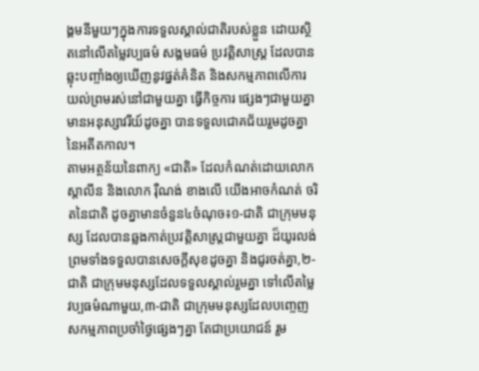ង្គមនីមួយៗក្នុងការទទួលស្គាល់ជាតិរបស់ខ្លួន ដោយស្ថិតនៅលើតម្លៃវប្បធម៌ សង្គមធម៌ ប្រវត្តិសាស្ត្រ ដែលបានឆ្លុះបញ្ចាំងឲ្យឃើញនូវផ្នត់គំនិត និងសកម្មភាពលើការយល់ព្រមរស់នៅជាមួយគ្នា ធ្វើកិច្ចការ ផ្សេងៗជាមួយគ្នា មានអនុស្សាវរីយ៍ដូចគ្នា បានទទួលជោគជ័យរួមដូចគ្នានៃអតីតកាល។
តាមអត្ថន័យនៃពាក្យ «ជាតិ» ដែលកំណត់ដោយលោក ស្តាលីន និងលោក រ៉ឺណង់ ខាងលើ យើងអាចកំណត់ ចរិតនៃជាតិ ដូចគ្នាមានចំនួន៤ចំណុច៖១-ជាតិ ជាក្រុមមនុស្ស ដែលបានឆ្លងកាត់ប្រវត្តិសាស្ត្រជាមួយគ្នា ដ៏យូរលង់ព្រមទាំងទទួលបានសេចក្តីសុខដូចគ្នា និងជូរចត់គ្នា,២-ជាតិ ជាក្រុមមនុស្សដែលទទួលស្គាល់រួមគ្នា ទៅលើតម្លៃវប្បធម៌ណាមួយ,៣-ជាតិ ជាក្រុមមនុស្សដែលបញ្ចេញសកម្មភាពប្រចាំថ្ងៃផ្សេងៗគ្នា តែជាប្រយោជន៍ រួម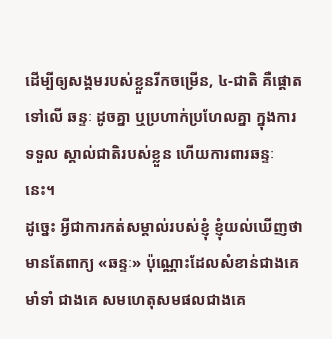ដើម្បីឲ្យសង្គមរបស់ខ្លួនរីកចម្រើន, ៤-ជាតិ គឺផ្តោតទៅលើ ឆន្ទៈ ដូចគ្នា ឬប្រហាក់ប្រហែលគ្នា ក្នុងការទទួល ស្គាល់ជាតិរបស់ខ្លួន ហើយការពារឆន្ទៈនេះ។
ដូច្នេះ អ្វីជាការកត់សម្គាល់របស់ខ្ញុំ ខ្ញុំយល់ឃើញថា មានតែពាក្យ «ឆន្ទៈ» ប៉ុណ្ណោះដែលសំខាន់ជាងគេ មាំទាំ ជាងគេ សមហេតុសមផលជាងគេ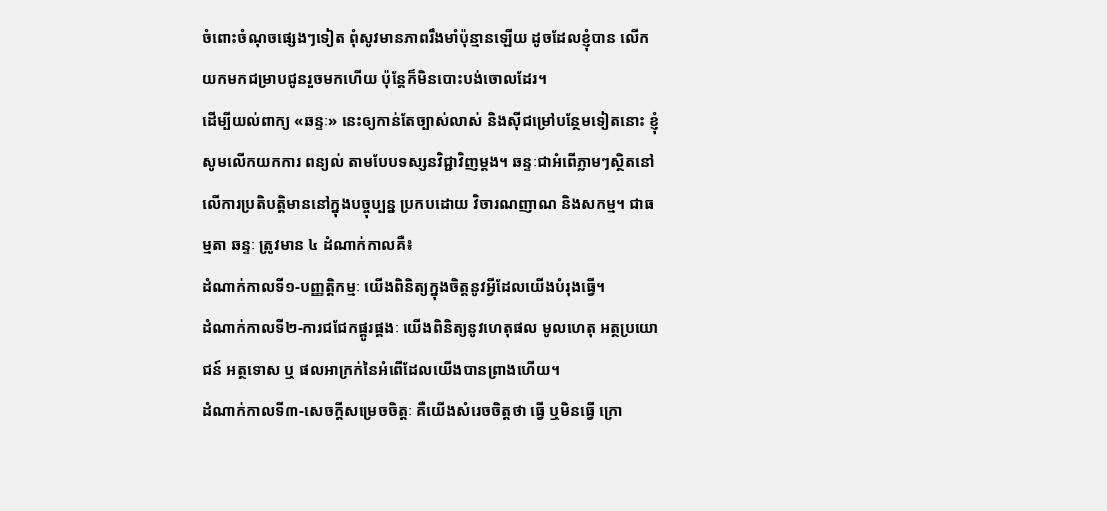ចំពោះចំណុចផ្សេងៗទៀត ពុំសូវមានភាពរឹងមាំប៉ុន្មានឡើយ ដូចដែលខ្ញុំបាន លើកយកមកជម្រាបជូនរួចមកហើយ ប៉ុន្តែក៏មិនបោះបង់ចោលដែរ។
ដើម្បីយល់ពាក្យ «ឆន្ទៈ» នេះឲ្យកាន់តែច្បាស់លាស់ និងស៊ីជម្រៅបន្ថែមទៀតនោះ ខ្ញុំសូមលើកយកការ ពន្យល់ តាមបែបទស្សនវិជ្ជាវិញម្តង។ ឆន្ទៈជាអំពើភ្លាមៗស្ថិតនៅលើការប្រតិបត្តិមាននៅក្នុងបច្ចុប្បន្ន ប្រកបដោយ វិចារណញាណ និងសកម្ម។ ជាធម្មតា ឆន្ទៈ ត្រូវមាន ៤ ដំណាក់កាលគឺ៖
ដំណាក់កាលទី១-បញ្ញត្តិកម្មៈ យើងពិនិត្យក្នុងចិត្តនូវអ្វីដែលយើងបំរុងធ្វើ។
ដំណាក់កាលទី២-ការជជែកផ្គូរផ្គងៈ យើងពិនិត្យនូវហេតុផល មូលហេតុ អត្ថប្រយោជន៍ អត្ថទោស ឬ ផលអាក្រក់នៃអំពើដែលយើងបានព្រាងហើយ។
ដំណាក់កាលទី៣-សេចក្តីសម្រេចចិត្តៈ គឺយើងសំរេចចិត្តថា ធ្វើ ឬមិនធ្វើ ក្រោ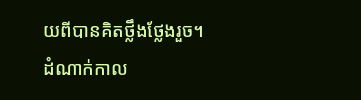យពីបានគិតថ្លឹងថ្លែងរួច។
ដំណាក់កាល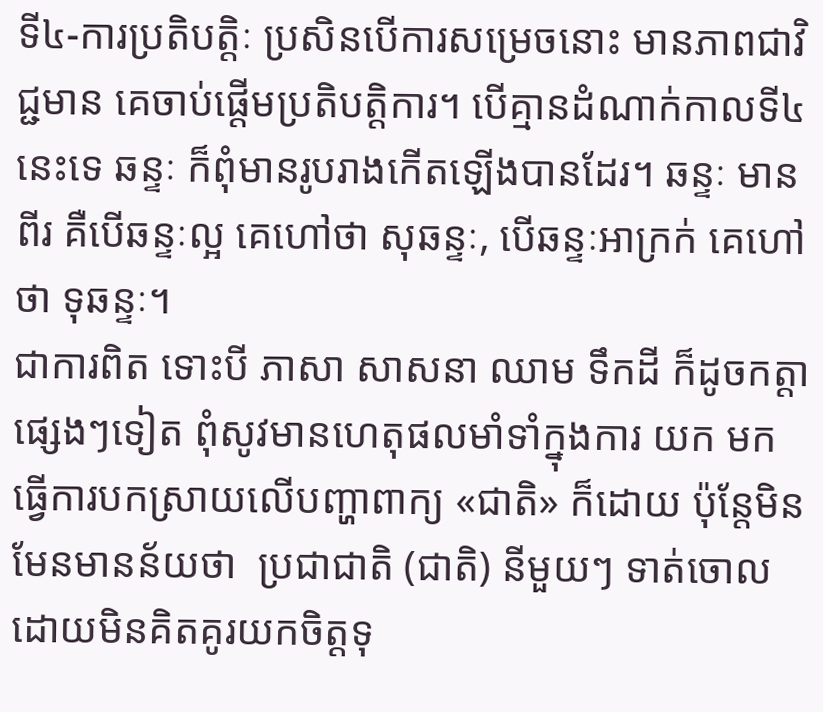ទី៤-ការប្រតិបត្តិៈ ប្រសិនបើការសម្រេចនោះ មានភាពជាវិជ្ជមាន គេចាប់ផ្តើមប្រតិបត្តិការ។ បើគ្មានដំណាក់កាលទី៤នេះទេ ឆន្ទៈ ក៏ពុំមានរូបរាងកើតឡើងបានដែរ។ ឆន្ទៈ មានពីរ គឺបើឆន្ទៈល្អ គេហៅថា សុឆន្ទៈ, បើឆន្ទៈអាក្រក់ គេហៅថា ទុឆន្ទៈ។
ជាការពិត ទោះបី ភាសា សាសនា ឈាម ទឹកដី ក៏ដូចកត្តាផ្សេងៗទៀត ពុំសូវមានហេតុផលមាំទាំក្នុងការ យក មកធ្វើការបកស្រាយលើបញ្ហាពាក្យ «ជាតិ» ក៏ដោយ ប៉ុន្តែមិនមែនមានន័យថា  ប្រជាជាតិ (ជាតិ) នីមួយៗ ទាត់ចោលដោយមិនគិតគូរយកចិត្តទុ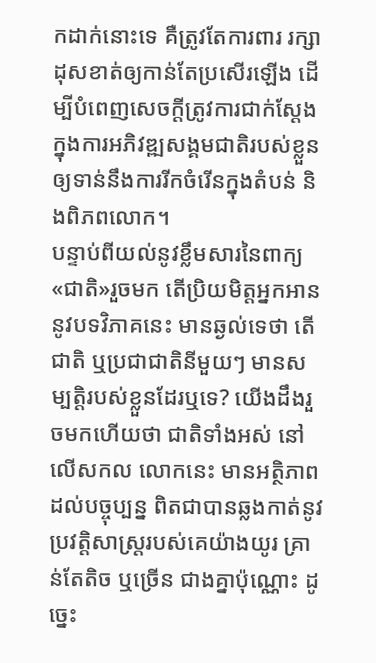កដាក់នោះទេ គឺត្រូវតែការពារ រក្សា ដុសខាត់ឲ្យកាន់តែប្រសើរឡើង ដើម្បីបំពេញសេចក្តីត្រូវការជាក់ស្តែង ក្នុងការអភិវឌ្ឍសង្គមជាតិរបស់ខ្លួនឲ្យទាន់នឹងការរីកចំរើនក្នុងតំបន់ និងពិភពលោក។
បន្ទាប់ពីយល់នូវខ្លឹមសារនៃពាក្យ«ជាតិ»រួចមក តើប្រិយមិត្តអ្នកអាននូវបទវិភាគនេះ មានឆ្ងល់ទេថា តើ ជាតិ ឬប្រជាជាតិនីមួយៗ មានសម្បត្តិរបស់ខ្លួនដែរឬទេ? យើងដឹងរួចមកហើយថា ជាតិទាំងអស់ នៅលើសកល លោកនេះ មានអត្ថិភាពដល់បច្ចុប្បន្ន ពិតជាបានឆ្លងកាត់នូវប្រវត្តិសាស្ត្ររបស់គេយ៉ាងយូរ គ្រាន់តែតិច ឬច្រើន ជាងគ្នាប៉ុណ្ណោះ ដូច្នេះ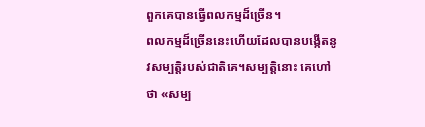ពួកគេបានធ្វើពលកម្មដ៏ច្រើន។
ពលកម្មដ៏ច្រើននេះហើយដែលបានបង្កើតនូវសម្បត្តិរបស់ជាតិគេ។សម្បត្តិនោះ គេហៅថា «សម្ប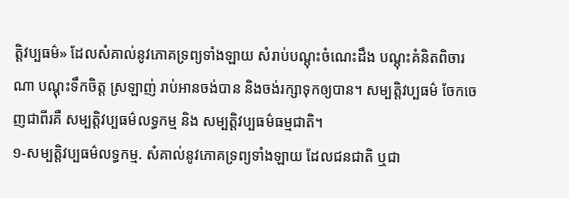ត្តិវប្បធម៌» ដែលសំគាល់នូវភោគទ្រព្យទាំងឡាយ សំរាប់បណ្ដុះចំណេះដឹង បណ្ដុះគំនិតពិចារណា បណ្ដុះទឹកចិត្ត ស្រឡាញ់ រាប់អានចង់បាន និងចង់រក្សាទុកឲ្យបាន។ សម្បត្តិវប្បធម៌ ចែកចេញជាពីរគឺ សម្បត្តិវប្បធម៌លទ្ធកម្ម និង សម្បត្តិវប្បធម៌ធម្មជាតិ។
១-សម្បត្តិវប្បធម៌លទ្ធកម្ម. សំគាល់នូវភោគទ្រព្យទាំងឡាយ ដែលជនជាតិ ឬជា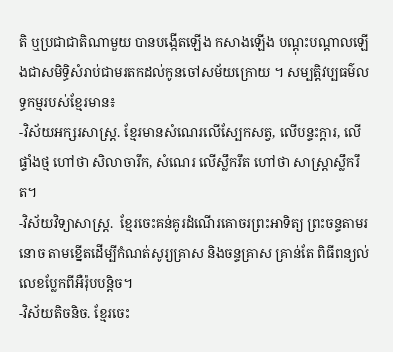តិ ឬប្រជាជាតិណាមួយ បានបង្កើតឡើង កសាងឡើង បណ្ដុះបណ្តាលឡើងជាសមិទ្ធិសំរាប់ជាមរតកដល់កូនចៅសម័យក្រោយ ។ សម្បត្តិវប្បធម៌លទ្ធកម្មរបស់ខ្មែរមាន៖
-វិស័យអក្សរសាស្ត្រ. ខ្មែរមានសំណេរលើស្បែកសត្វ, លើបន្ទះក្តារ, លើផ្ទាំងថ្ម ហៅថា សិលាចារឹក, សំណេរ លើស្លឹករឹត ហៅថា សាស្ត្រាស្លឹករឹត។
-វិស័យវិទ្យាសាស្រ្ត.  ខ្មែរចេះគន់គូរដំណើរគោចរព្រះអាទិត្យ ព្រះចន្ទតាមរនោច តាមខ្នើតដើម្បីកំណត់សូរ្យគ្រាស និងចន្ទគ្រាស គ្រាន់តែ ពិធីពន្យល់លេខប្លែកពីអឺរ៉ុបបន្តិច។
-វិស័យតិចនិច. ខ្មែរចេះ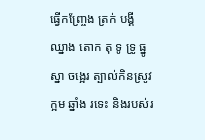ធ្វើកញ្ច្រែង ត្រក់ បង្គី ឈ្នាង តោក តុ ទូ ទ្រូ ធ្នូ ស្នា ចង្អេរ ត្បាល់កិនស្រូវ ក្អម ឆ្នាំង រទេះ និងរបស់រ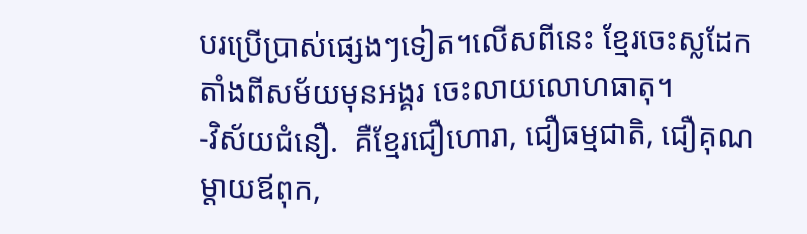បរប្រើប្រាស់ផ្សេងៗទៀត។លើសពីនេះ ខ្មែរចេះស្លដែកតាំងពីសម័យមុនអង្គរ ចេះលាយលោហធាតុ។
-វិស័យជំនឿ.  គឺខ្មែរជឿហោរា, ជឿធម្មជាតិ, ជឿគុណម្តាយឪពុក,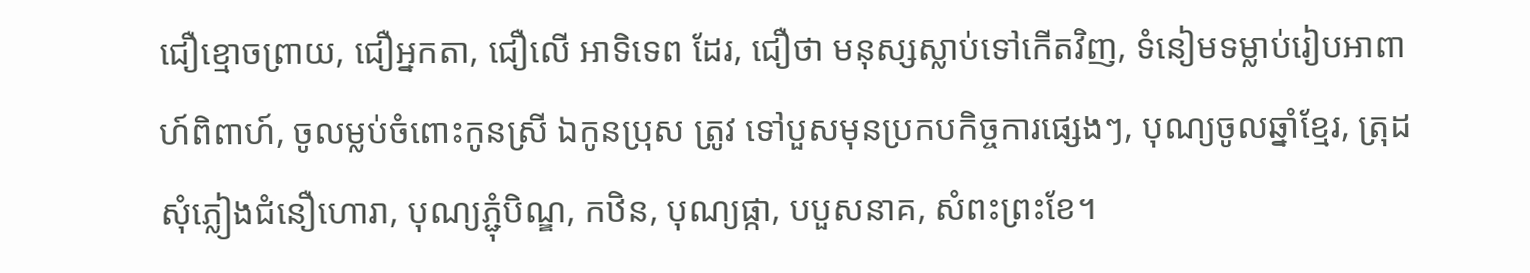ជឿខ្មោចព្រាយ, ជឿអ្នកតា, ជឿលើ អាទិទេព ដែរ, ជឿថា មនុស្សស្លាប់ទៅកើតវិញ, ទំនៀមទម្លាប់រៀបអាពាហ៍ពិពាហ៍, ចូលម្លប់ចំពោះកូនស្រី ឯកូនប្រុស ត្រូវ ទៅបួសមុនប្រកបកិច្ចការផ្សេងៗ, បុណ្យចូលឆ្នាំខ្មែរ, ត្រុដសុំភ្លៀងជំនឿហោរា, បុណ្យភ្ជុំបិណ្ឌ, កឋិន, បុណ្យផ្កា, បបួសនាគ, សំពះព្រះខែ។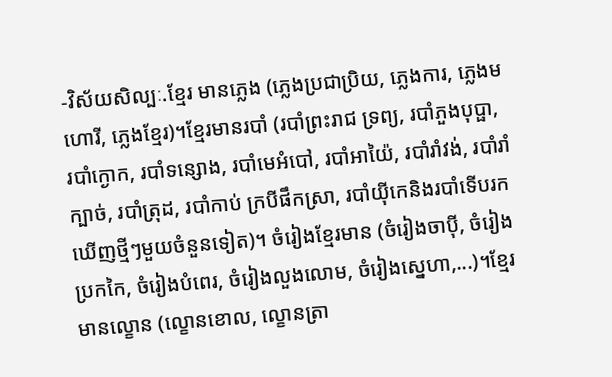-វិស័យសិល្បៈ.ខ្មែរ មានភ្លេង (ភ្លេងប្រជាប្រិយ, ភ្លេងការ, ភ្លេងមហោរី, ភ្លេងខ្មែរ)។ខ្មែរមានរបាំ (របាំព្រះរាជ ទ្រព្យ, របាំភួងបុប្ផា, របាំក្ងោក, របាំទន្សោង, របាំមេអំបៅ, របាំអាយ៉ៃ, របាំរាំវង់, របាំរាំក្បាច់, របាំត្រុដ, របាំកាប់ ក្របីផឹកស្រា, របាំយ៉ីកេនិងរបាំទើបរកឃើញថ្មីៗមួយចំនួនទៀត)។ ចំរៀងខ្មែរមាន (ចំរៀងចាប៉ី, ចំរៀងប្រកកៃ, ចំរៀងបំពេរ, ចំរៀងលួងលោម, ចំរៀងស្នេហា,...)។ខ្មែរមានល្ខោន (ល្ខោនខោល, ល្ខោនត្រា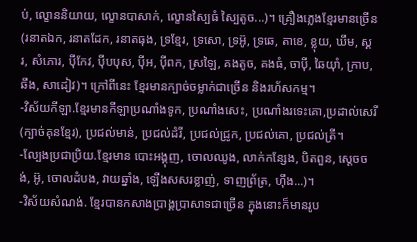ប់, ល្ខោននិយាយ, ល្ខោនបាសាក់, ល្ខោនស្បៃធំ ស្បៃតូច...)។ គ្រឿងភ្លេងខ្មែរមានច្រើន (រនាតឯក, រនាតដែក, រនាតធុង, ទ្រខ្មែរ, ទ្រសោ, ទ្រអ៊ូ, ទ្រឆេ, តាខេ, ខ្លុយ, ឃឹម, ស្គរ, សំភោរ, ប៉ីកែវ, ប៉ីបបុស, ប៉ីអ, ប៉ីពក, ស្រឡៃ, គងតូច, គងធំ, ចាប៉ី, ឆៃយ៉ាំ, ក្រាប, ឆឹង, សាដៀវ)។ ក្រៅពីនេះ ខ្មែរមានក្បាច់ចម្លាក់ជាច្រើន និងរហ័សកម្ម។
-វិស័យកីឡា.ខ្មែរមានកីឡាប្រណាំងទូក, ប្រណាំងសេះ, ប្រណាំងរទេះគោ,ប្រដាល់សេរី (ក្បាច់គុនខ្មែរ), ប្រជល់មាន់, ប្រជល់ដំរី, ប្រជល់ជ្រូក, ប្រជល់គោ, ប្រជល់ត្រី។
-ល្បែងប្រជាប្រិយ.ខ្មែរមាន បោះអង្គុញ, ចោលឈូង, លាក់កន្សែង, បិតពួន, ស្តេចចង់, អ៊ូ, ចោលដំបង, វាយឆ្នាំង, ឡើងសសរខ្លាញ់, ទាញព័្រត្រ, ហ៊ឹង...)។
-វិស័យសំណង់. ខ្មែរបានកសាងប្រាង្គប្រាសាទជាច្រើន ក្នុងនោះក៏មានរូប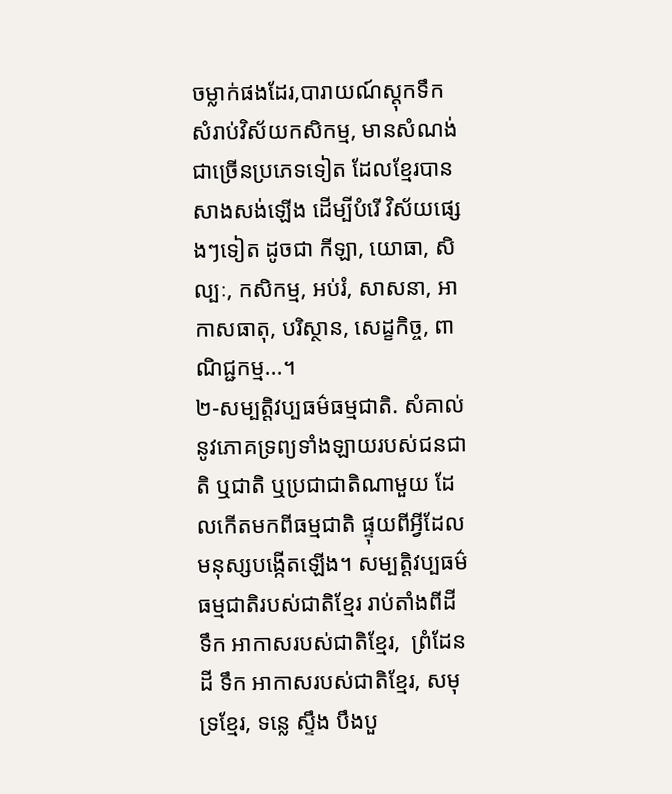ចម្លាក់ផងដែរ,បារាយណ៍ស្តុកទឹកសំរាប់វិស័យកសិកម្ម, មានសំណង់ជាច្រើនប្រភេទទៀត ដែលខ្មែរបានសាងសង់ឡើង ដើម្បីបំរើ វិស័យផ្សេងៗទៀត ដូចជា កីឡា, យោធា, សិល្បៈ, កសិកម្ម, អប់រំ, សាសនា, អាកាសធាតុ, បរិស្ថាន, សេដ្ខកិច្ច, ពាណិជ្ជកម្ម...។
២-សម្បត្តិវប្បធម៌ធម្មជាតិ. សំគាល់នូវភោគទ្រព្យទាំងឡាយរបស់ជនជាតិ ឬជាតិ ឬប្រជាជាតិណាមួយ ដែលកើតមកពីធម្មជាតិ ផ្ទុយពីអ្វីដែលមនុស្សបង្កើតឡើង។ សម្បត្តិវប្បធម៌ធម្មជាតិរបស់ជាតិខ្មែរ រាប់តាំងពីដី ទឹក អាកាសរបស់ជាតិខ្មែរ,  ព្រំដែនដី ទឹក អាកាសរបស់ជាតិខ្មែរ, សមុទ្រខ្មែរ, ទន្លេ ស្ទឹង បឹងបួ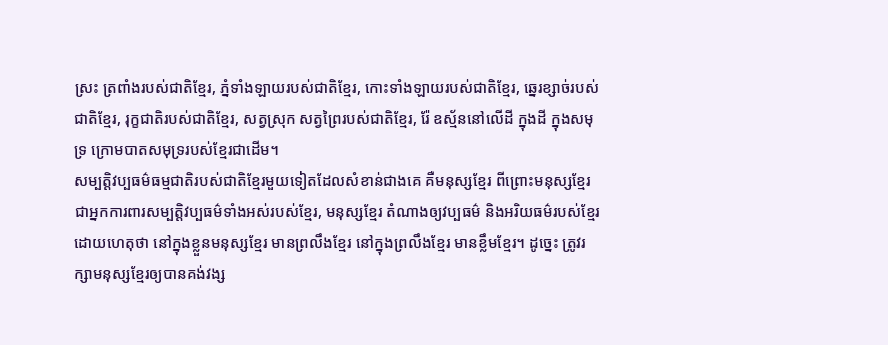ស្រះ ត្រពាំងរបស់ជាតិខ្មែរ, ភ្នំទាំងឡាយរបស់ជាតិខ្មែរ, កោះទាំងឡាយរបស់ជាតិខ្មែរ, ឆ្នេរខ្សាច់របស់ជាតិខ្មែរ, រុក្ខជាតិរបស់ជាតិខ្មែរ, សត្វស្រុក សត្វព្រៃរបស់ជាតិខ្មែរ, រ៉ែ ឧស្ម័ននៅលើដី ក្នុងដី ក្នុងសមុទ្រ ក្រោមបាតសមុទ្ររបស់ខ្មែរជាដើម។
សម្បត្តិវប្បធម៌ធម្មជាតិរបស់ជាតិខ្មែរមួយទៀតដែលសំខាន់ជាងគេ គឺមនុស្សខ្មែរ ពីព្រោះមនុស្សខ្មែរ ជាអ្នកការពារសម្បត្តិវប្បធម៌ទាំងអស់របស់ខ្មែរ, មនុស្សខ្មែរ តំណាងឲ្យវប្បធម៌ និងអរិយធម៌របស់ខ្មែរ ដោយហេតុថា នៅក្នុងខ្លួនមនុស្សខ្មែរ មានព្រលឹងខ្មែរ នៅក្នុងព្រលឹងខ្មែរ មានខ្លឹមខ្មែរ។ ដូច្នេះ ត្រូវរក្សាមនុស្សខ្មែរឲ្យបានគង់វង្ស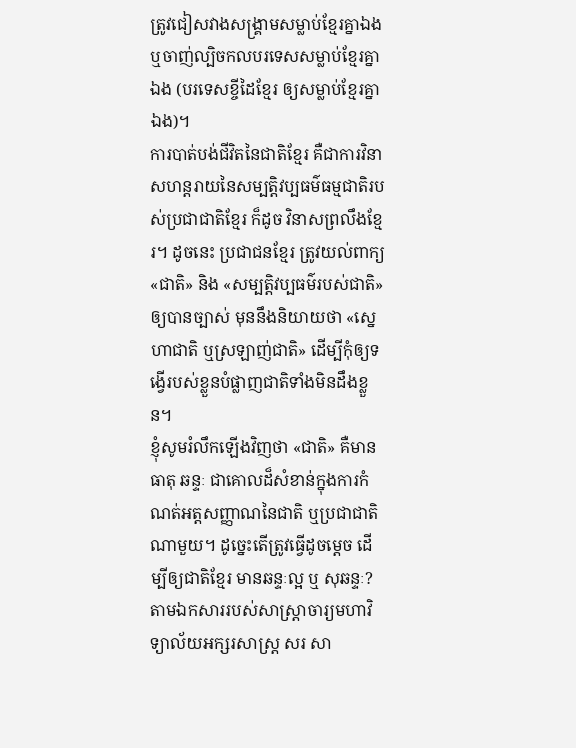ត្រូវជៀសវាងសង្គ្រាមសម្លាប់ខ្មែរគ្នាឯង ឬចាញ់ល្បិចកលបរទេសសម្លាប់ខ្មែរគ្នាឯង (បរទេសខ្ចីដៃខ្មែរ ឲ្យសម្លាប់ខ្មែរគ្នាឯង)។
ការបាត់បង់ជីវិតនៃជាតិខ្មែរ គឺជាការវិនាសហន្តរាយនៃសម្បត្តិវប្បធម៌ធម្មជាតិរបស់ប្រជាជាតិខ្មែរ ក៏ដូច វិនាសព្រលឹងខ្មែរ។ ដូចនេះ ប្រជាជនខ្មែរ ត្រូវយល់ពាក្យ «ជាតិ» និង «សម្បត្តិវប្បធម៌របស់ជាតិ» ឲ្យបានច្បាស់ មុននឹងនិយាយថា «ស្នេហាជាតិ ឬស្រឡាញ់ជាតិ» ដើម្បីកុំឲ្យទង្វើរបស់ខ្លួនបំផ្លាញជាតិទាំងមិនដឹងខ្លួន។
ខ្ញុំសូមរំលឹកឡើងវិញថា «ជាតិ» គឺមានធាតុ ឆន្ទៈ ជាគោលដ៏សំខាន់ក្នុងការកំណត់អត្តសញ្ញាណនៃជាតិ ឬប្រជាជាតិណាមួយ។ ដូច្នេះតើត្រូវធ្វើដូចម្តេច ដើម្បីឲ្យជាតិខ្មែរ មានឆន្ទៈល្អ ឬ សុឆន្ទៈ?
តាមឯកសាររបស់សាស្ត្រាចារ្យមហាវិទ្យាល័យអក្សរសាស្ត្រ សរ សា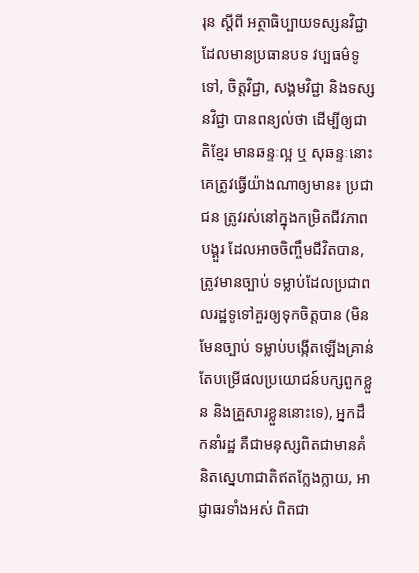រុន ស្តីពី អត្ថាធិប្បាយទស្សនវិជ្ជា ដែលមានប្រធានបទ វប្បធម៌ទូទៅ, ចិត្តវិជ្ជា, សង្គមវិជ្ជា និងទស្សនវិជ្ជា បានពន្យល់ថា ដើម្បីឲ្យជាតិខ្មែរ មានឆន្ទៈល្អ ឬ សុឆន្ទៈនោះ គេត្រូវធ្វើយ៉ាងណាឲ្យមាន៖ ប្រជាជន ត្រូវរស់នៅក្នុងកម្រិតជីវភាពបង្គួរ ដែលអាចចិញ្ចឹមជីវិតបាន, ត្រូវមានច្បាប់ ទម្លាប់ដែលប្រជាពលរដ្ឋទូទៅគួរឲ្យទុកចិត្តបាន (មិនមែនច្បាប់ ទម្លាប់បង្កើតឡើងគ្រាន់តែបម្រើផលប្រយោជន៍បក្សពួកខ្លួន និងគ្រួសារខ្លួននោះទេ), អ្នកដឹកនាំរដ្ឋ គឺជាមនុស្សពិតជាមានគំនិតស្នេហាជាតិឥតក្លែងក្លាយ, អាជ្ញាធរទាំងអស់ ពិតជា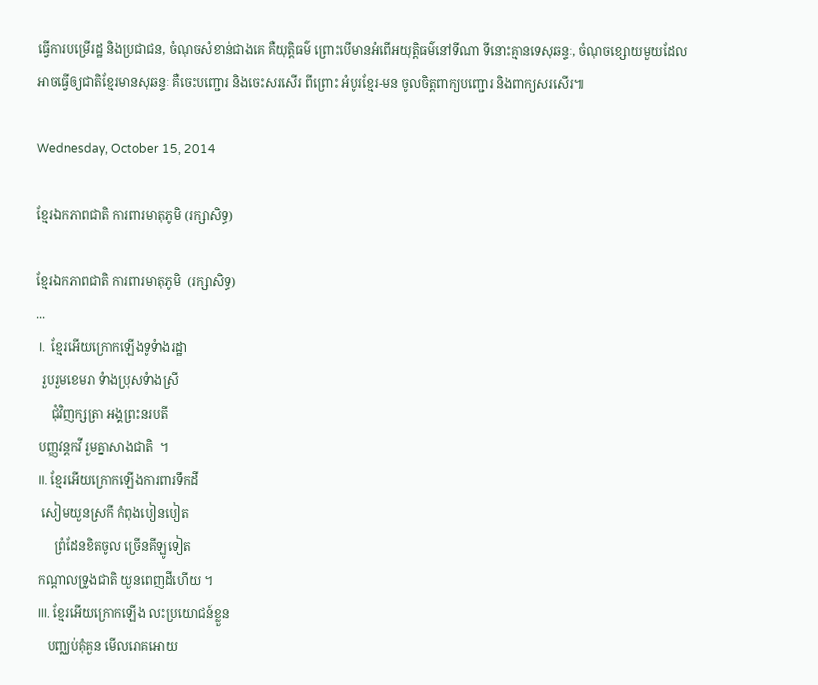ធ្វើការបម្រើរដ្ឋ និងប្រជាជន, ចំណុចសំខាន់ជាងគេ គឺយុត្តិធម៌ ព្រោះបើមានអំពើអយុត្តិធម៌នៅទីណា ទីនោះគ្មានទេសុឆន្ទៈ, ចំណុចខ្សោយមួយដែលអាចធ្វើឲ្យជាតិខ្មែរមានសុឆន្ទៈ គឺចេះបញ្ជោរ និងចេះសរសើរ ពីព្រោះ អំបូរខ្មែរ-មន ចូលចិត្តពាក្យបញ្ជោរ និងពាក្យសរសើរ៕

Wednesday, October 15, 2014

ខ្មែរឯកភាពជាតិ ការពារមាតុភូមិ (រក្សាសិទ្ធ)

ខ្មែរឯកភាពជាតិ ការពារមាតុភូមិ  (រក្សាសិទ្ធ)
...
 I.  ខ្មែរអើយក្រោកឡើងទូទំាងរដ្ឋា
  រួបរួមខេមរា ទំាងប្រុសទំាងស្រី
     ជុំវិញក្សត្រា អង្គព្រះនរបតី
 បញ្ញវន្តកវី រួមគ្នាសាងជាតិ  ។
 II. ខ្មែរអើយក្រោកឡើងការពារទឹកដី
  សៀមយួនស្រកី កំពុងបៀនបៀត
      ព្រំដែនខិតចូល ច្រើនគីឡូទៀត
 កណ្តាលទ្រូងជាតិ យួនពេញដីហើយ ។
 III. ខ្មែរអើយក្រោកឡើង លះប្រយោជន៍ខ្លួន
    បញ្ឈប់គុំគួន មើលរោគអោយ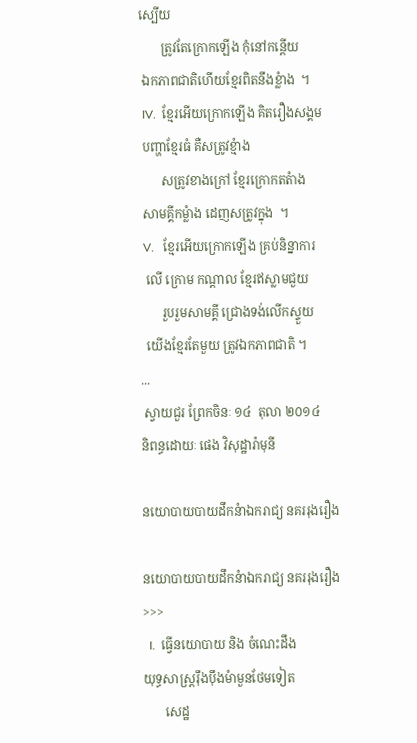ស្បើយ
       ត្រូវតែក្រោកឡើង កុំនៅកន្តើយ
 ឯកភាពជាតិហើយខ្មែរពិតនឹងខ្លំាង  ។
 IV.  ខ្មែរអើយក្រោកឡើង គិតរឿងសង្គម
 បញ្ហាខ្មែរធំ គឺសត្រូវខ្មំាង
       សត្រូវខាងក្រៅ ខ្មែរក្រោកតតំាង
 សាមគ្គីកម្លំាង ដេញសត្រូវក្នុង  ។
 V.   ខ្មែរអើយក្រោកឡើង គ្រប់និន្នាការ
  លើ ក្រោម កណ្តាល ខ្មែរឥស្លាមជួយ
       រួបរួមសាមគ្គី ជ្រោងទង់លើកស្ទួយ
  យើងខ្មែរតែមួយ ត្រូវឯកភាពជាតិ ។
...
 ស្វាយជួរ ព្រែកចិនៈ ១៤  តុលា ២០១៤
និពន្ធដោយៈ ផេង វិសុដ្ឋារ៉ាមុនី

នយោបាយបាយដឹកនំាឯករាជ្យ នគររុងរឿង

នយោបាយបាយដឹកនំាឯករាជ្យ នគររុងរឿង
>>>
  I.  ធ្វើនយោបាយ និង ចំណេះដឹង
យុទ្ធសាស្រ្តរ៉ឹងប៉ឹងមំាមួនថែមទៀត
       សេដ្ឋ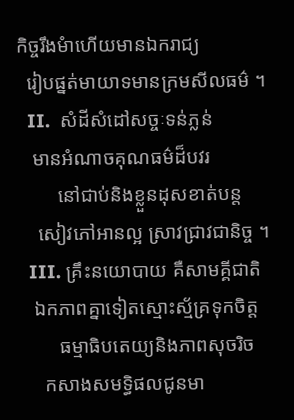កិច្ចរឹងមំាហើយមានឯករាជ្យ
  រៀបផ្នត់មាយាទមានក្រមសីលធម៌ ។
  II.  សំដីសំដៅសច្ចៈទន់ភ្លន់
   មានអំណាចគុណធម៌ដ៏បវរ
        នៅជាប់និងខ្លួនដុសខាត់បន្ត
    សៀវភៅអានល្អ ស្រាវជ្រាវជានិច្ច ។
  III. គ្រឹះនយោបាយ គឺសាមគ្គីជាតិ
   ឯកភាពគ្នាទៀតស្មោះស្ម័គ្រទុកចិត្ត
        ធម្មាធិបតេយ្យនិងភាពសុចរិច
     កសាងសមទ្ធិផលជូនមា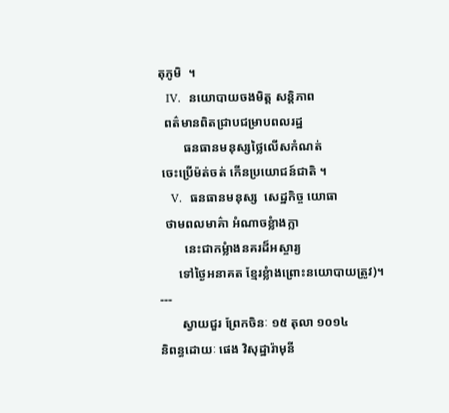តុភូមិ  ។
  IV.  នយោបាយចងមិត្ត សន្តិភាព
  ពត៌មានពិតជ្រាបជម្រាបពលរដ្ឋ
        ធនធានមនុស្សថ្លៃលើសកំណត់
 ចេះប្រើម៉ត់ចត់ កើនប្រយោជន៍ជាតិ ។
   V.  ធនធានមនុស្ស  សេដ្ឋកិច្ច យោធា
  ថាមពលមាគ៌ា អំណាចខ្លំាងក្លា
        នេះជាកម្លំាងនគរដ៏អស្ចារ្យ
      ទៅថ្ងៃអនាគត ខ្មែរខ្លំាងព្រោះនយោបាយត្រូវ)។
---
       ស្វាយជួរ ព្រែកចិនៈ ១៥ តុលា ១០១៤
និពន្ធដោយៈ ផេង វិសុដ្ឋារ៉ាមុនី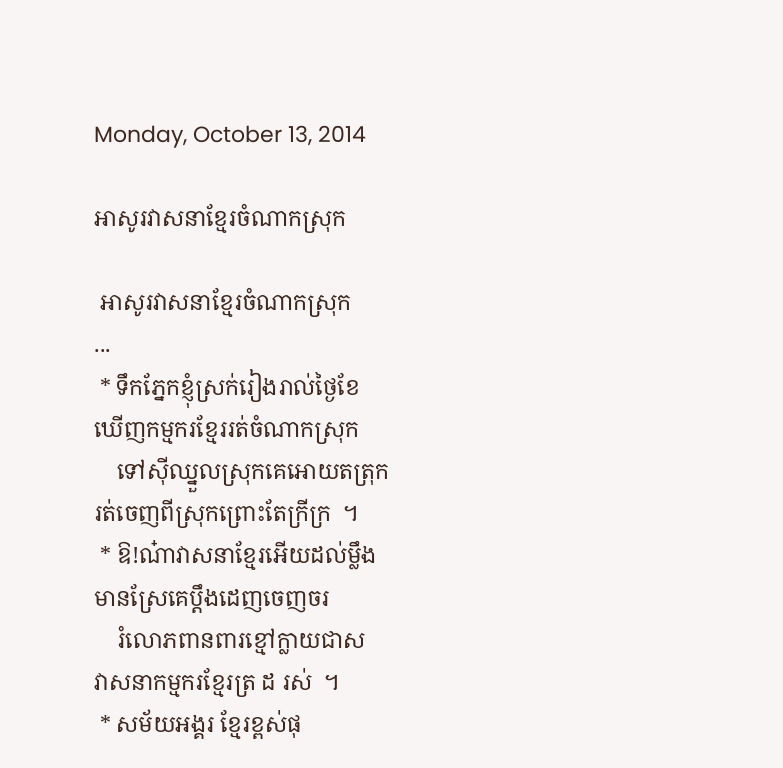Monday, October 13, 2014

អាសូរវាសនាខ្មែរចំណាកស្រុក

 អាសូរវាសនាខ្មែរចំណាកស្រុក
...
 * ទឹកភ្នែកខ្ញុំស្រក់រៀងរាល់ថ្ងៃខែ                  ឃើញកម្មករខ្មែររត់ចំណាកស្រុក
    ទៅស៊ីឈ្នួលស្រុកគេអោយតត្រុក            រត់ចេញពីស្រុកព្រោះតែក្រីក្រ  ។
 * ឱ!ណ៎ាវាសនាខ្មែរអើយដល់ម្លឹង               មានស្រែគេប្តឹងដេញចេញចរ
    រំលោភពានពារខ្មៅក្លាយជាស                  វាសនាកម្មករខ្មែរត្រ ដ រស់  ។
 * សម័យអង្គរ ខ្មែរខ្ពស់ផុ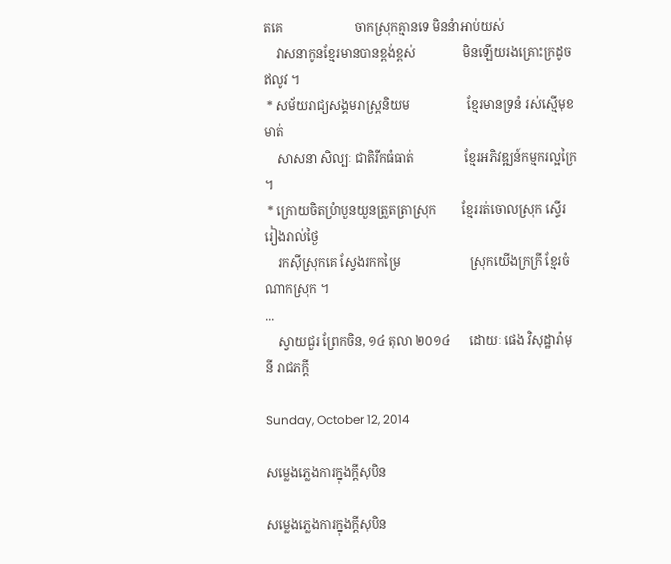តគេ                       ចាកស្រុកគ្មានទេ មិននំាអាប់យស់
    វាសនាកូនខ្មែរមានបានខ្ពង់ខ្ពស់               មិនឡើយរងគ្រោះក្រដូចឥលូវ ។
 * សម័យរាជ្យសង្គមរាស្រ្តនិយម                  ខ្មែរមានទ្រនំ រស់ស្មើមុខមាត់
    សាសនា សិល្បៈ ជាតិរីកធំធាត់                ខ្មែរអភិវឌ្ឍន៍កម្មករល្អក្រៃ ។
 * ក្រោយចិតប្រំាបួនយួនត្រួតត្រាស្រុក        ខ្មែររត់ចោលស្រុក ស្ទើររៀងរាល់ថ្ងៃ
    រកស៊ីស្រុកគេ ស្វែងរកកម្រៃ                      ស្រុកយើងក្រក្រី ខ្មែរចំណាកស្រុក ។
...
    ស្វាយជួរ ព្រែកចិន, ១៤ តុលា ២០១៤      ដោយៈ ផេង វិសុដ្ឋារ៉ាមុនី រាជភក្តី

Sunday, October 12, 2014

សម្លេងភ្លេងការក្នុងក្តីសុបិន

សម្លេងភ្លេងការក្នុងក្តីសុបិន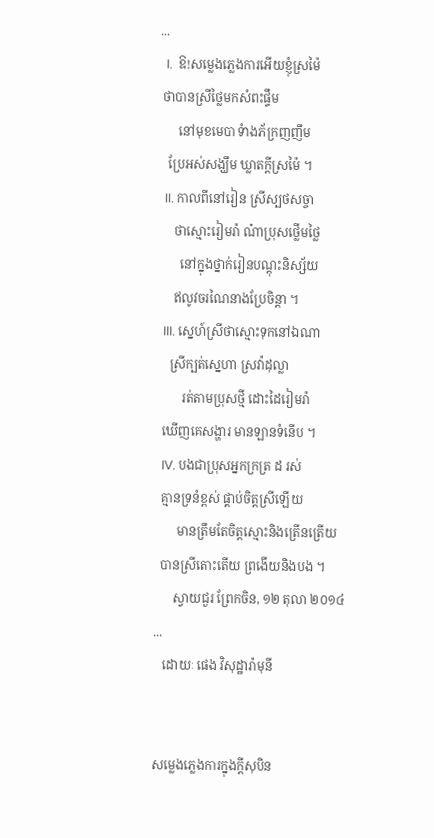...
  I.  ឱ!សម្លេងភ្លេងការអើយខ្ញុំស្រម៉ៃ
 ថាបានស្រីថ្លៃមកសំពះផ្ទឹម
      នៅមុខមេបា ទំាងភ័ក្រញញឹម
   ប្រែអស់សង្ឃឹម ឃ្លាតក្តីស្រម៉ៃ ។
  II. កាលពីនៅរៀន ស្រីស្បថសច្ចា
     ថាស្មោះរៀមរ៉ា ណ៎ាប្រុសថ្លើមថ្លៃ
       នៅក្នុងថ្នាក់រៀនបណ្តុះនិស្ស័យ
     ឥលូវចរណៃនាងប្រែចិន្តា ។
  III. ស្នេហ៍ស្រីថាស្មោះទុកនៅឯណា
    ស្រីក្បត់ស្នេហា ស្រវ៉ាដុល្លា
        រត់តាមប្រុសថ្មី ដោះដៃរៀមរ៉ា
  ឃើញគេសង្ហារ មានឡានទំនើប ។
  IV. បងជាប្រុសអ្នកក្រត្រ ដ រស់
  គ្មានទ្រនំខ្ពស់ ផ្គាប់ចិត្តស្រីឡើយ
       មានត្រឹមតែចិត្តស្មោះនិងត្រើនត្រើយ
  បានស្រីតោះតើយ ព្រងើយនិងបង ។
      ស្វាយជួរ ព្រែកចិន, ១២ តុលា ២០១៤
...
   ដោយៈ ផេង វិសុដ្ឋារ៉ាមុនី


សម្លេងភ្លេងការក្នុងក្តីសុបិន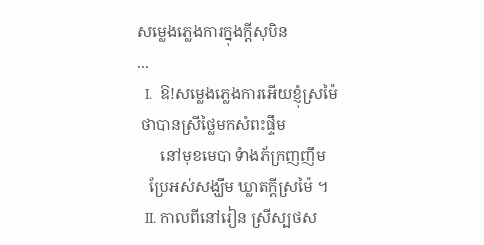សម្លេងភ្លេងការក្នុងក្តីសុបិន
...
  I.  ឱ!សម្លេងភ្លេងការអើយខ្ញុំស្រម៉ៃ
 ថាបានស្រីថ្លៃមកសំពះផ្ទឹម
      នៅមុខមេបា ទំាងភ័ក្រញញឹម
   ប្រែអស់សង្ឃឹម ឃ្លាតក្តីស្រម៉ៃ ។
  II. កាលពីនៅរៀន ស្រីស្បថស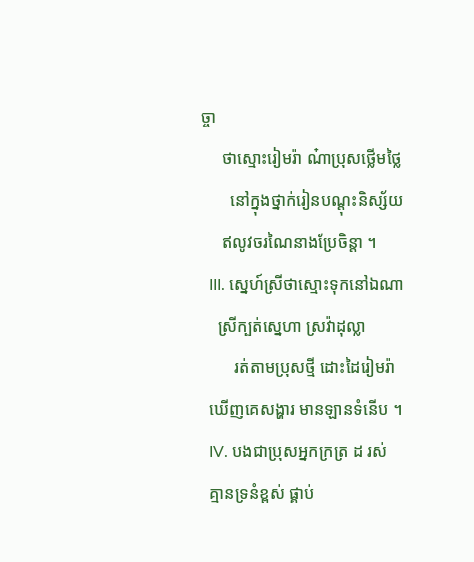ច្ចា
     ថាស្មោះរៀមរ៉ា ណ៎ាប្រុសថ្លើមថ្លៃ
       នៅក្នុងថ្នាក់រៀនបណ្តុះនិស្ស័យ
     ឥលូវចរណៃនាងប្រែចិន្តា ។
  III. ស្នេហ៍ស្រីថាស្មោះទុកនៅឯណា
    ស្រីក្បត់ស្នេហា ស្រវ៉ាដុល្លា
        រត់តាមប្រុសថ្មី ដោះដៃរៀមរ៉ា
  ឃើញគេសង្ហារ មានឡានទំនើប ។
  IV. បងជាប្រុសអ្នកក្រត្រ ដ រស់
  គ្មានទ្រនំខ្ពស់ ផ្គាប់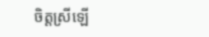ចិត្តស្រីឡើ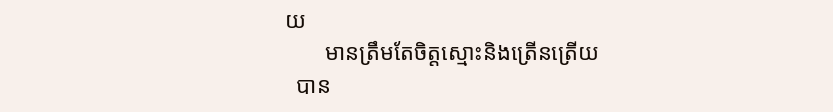យ
       មានត្រឹមតែចិត្តស្មោះនិងត្រើនត្រើយ
  បាន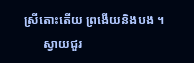ស្រីតោះតើយ ព្រងើយនិងបង ។
      ស្វាយជួរ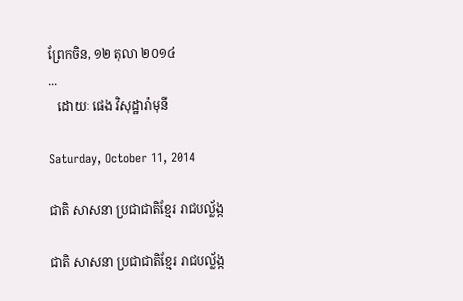ព្រែកចិន, ១២ តុលា ២០១៤
...
   ដោយៈ ផេង វិសុដ្ឋារ៉ាមុនី

Saturday, October 11, 2014

ជាតិ សាសនា ប្រជាជាតិខ្មែរ រាជបល្ល័ង្ក

ជាតិ សាសនា ប្រជាជាតិខ្មែរ រាជបល្ល័ង្ក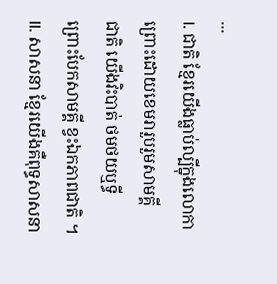...
I. ជាតិ ខ្មែរយើងធ្លាប់ល្បីក្នុងលោកា
ព្រោះដោយខេមរារួបរួមសាមគ្គី
ជាតិ យើងវិះបាត់ ថមថយឬទ្ធី
ព្រោះបែកសាមគ្គី ខ្វះឯកភាពជាតិ ។
II. សាសនា ខ្មែរយើងគឺពុទ្ធសាសនា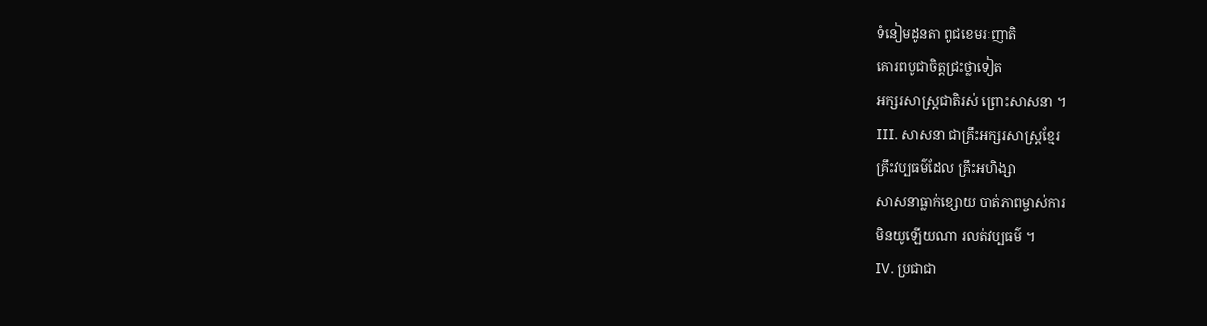ទំនៀមដូនតា ពូជខេមរៈញាតិ
គោរពបូជាចិត្តជ្រះថ្លាទៀត
អក្សរសាស្រ្តជាតិរស់ ព្រោះសាសនា ។
III. សាសនា ជាគ្រឹះអក្សរសាស្រ្តខ្មែរ
គ្រឹះវប្បធម៌ដែល គ្រឹះអហិង្សា
សាសនាធ្លាក់ខ្សោយ បាត់ភាពម្ចាស់ការ
មិនយូឡើយណា រលត់វប្បធម៌ ។
IV. ប្រជាជា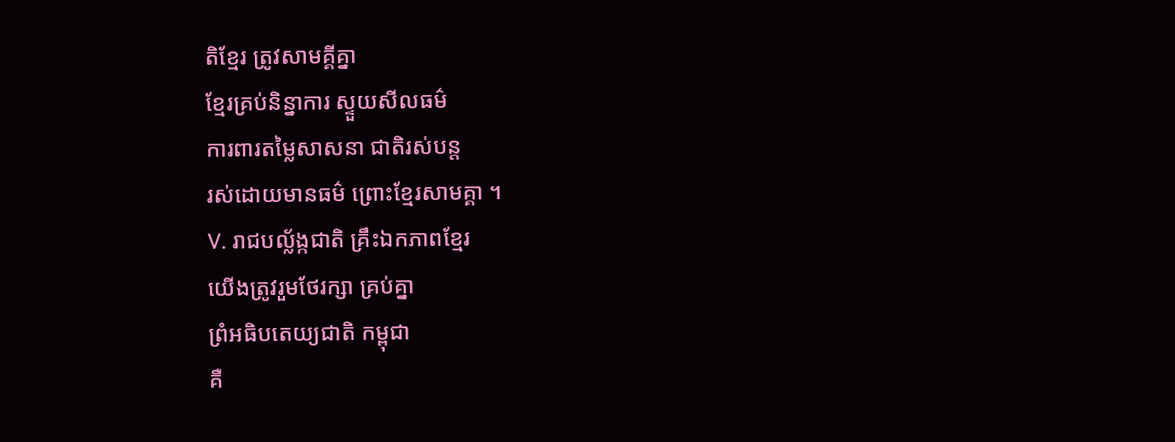តិខ្មែរ ត្រូវសាមគ្គីគ្នា
ខ្មែរគ្រប់និន្នាការ ស្ទួយសីលធម៌
ការពារតម្លៃសាសនា ជាតិរស់បន្ត
រស់ដោយមានធម៌ ព្រោះខ្មែរសាមគ្គា ។
V. រាជបល្ល័ង្កជាតិ គ្រឹះឯកភាពខ្មែរ
យើងត្រូវរួមថែរក្សា គ្រប់គ្នា
ព្រំអធិបតេយ្យជាតិ កម្ពុជា
គឺ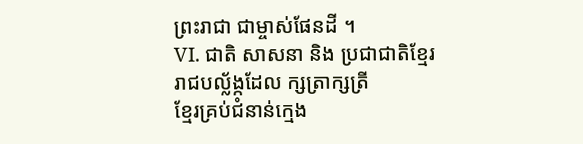ព្រះរាជា ជាម្ចាស់ផែនដី ។
VI. ជាតិ សាសនា និង ប្រជាជាតិខ្មែរ
រាជបល្ល័ង្កដែល ក្សត្រាក្សត្រី
ខ្មែរគ្រប់ជំនាន់ក្មេង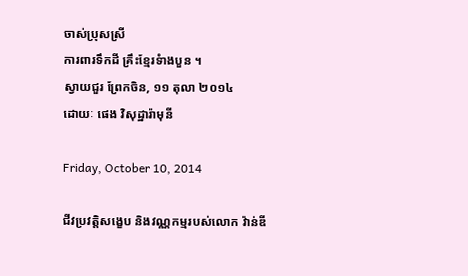ចាស់ប្រុសស្រី
ការពារទឹកដី គ្រឹះខ្មែរទំាងបួន ។
ស្វាយជួរ ព្រែកចិន, ១១ តុលា ២០១៤
ដោយៈ ផេង វិសុដ្ឋារ៉ាមុនី

Friday, October 10, 2014

ជីវប្រវត្តិសង្ខេប និងវណ្ណកម្មរបស់លោក វ៉ាន់ឌី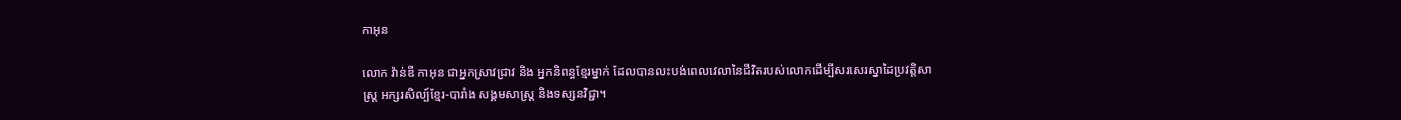កាអុន

លោក វ៉ាន់ឌី កាអុន ជាអ្នកស្រាវជ្រាវ និង អ្នកនិពន្ធខ្មែរម្នាក់ ដែលបានលះបង់ពេលវេលានៃជីវិតរបស់លោកដើម្បីសរសេរស្នាដៃប្រវត្តិសាស្ត្រ អក្សរសិល្ប៍ខ្មែរ-បារាំង សង្គមសាស្ត្រ និងទស្សនវិជ្ជា។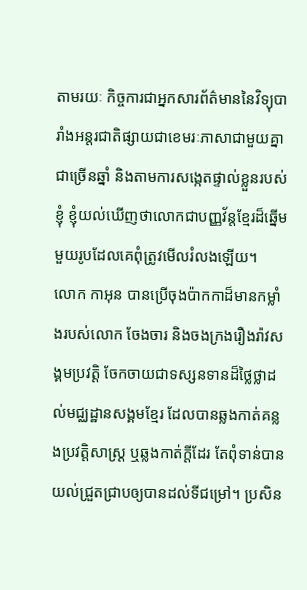តាមរយៈ កិច្ចការជាអ្នកសារព័ត៌មាននៃវិទ្យុបារាំងអន្តរជាតិផ្សាយជាខេមរៈភាសាជាមួយគ្នាជាច្រើនឆ្នាំ និងតាមការសង្កេតផ្ទាល់ខ្លួនរបស់ខ្ញុំ ខ្ញុំយល់ឃើញថាលោកជាបញ្ញវ័ន្តខ្មែរដ៏ឆ្នើមមួយរូបដែលគេពុំត្រូវមើលរំលងឡើយ។
លោក កាអុន បានប្រើចុងប៉ាកកាដ៏មានកម្លាំងរបស់លោក ចែងចារ និងចងក្រងរឿងរ៉ាវសង្គមប្រវត្តិ ចែកចាយជាទស្សនទានដ៏ថ្លៃថ្លាដល់មជ្ឈដ្ឋានសង្គមខ្មែរ ដែលបានឆ្លងកាត់គន្លងប្រវត្តិសាស្ត្រ ឬឆ្លងកាត់ក្តីដែរ តែពុំទាន់បានយល់ជ្រួតជ្រាបឲ្យបានដល់ទីជម្រៅ។ ប្រសិន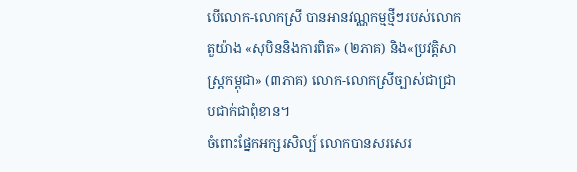បើលោក-លោកស្រី បានអានវណ្ណកម្មថ្មីៗរបស់លោក តួយ៉ាង «សុបិននិងការពិត» (២ភាគ) និង«ប្រវត្តិសាស្ត្រកម្ពុជា» (៣ភាគ) លោក-លោកស្រីច្បាស់ជាជ្រាបជាក់ជាពុំខាន។
ចំពោះផ្នែកអក្សរសិល្ប៍ លោកបានសរសេរ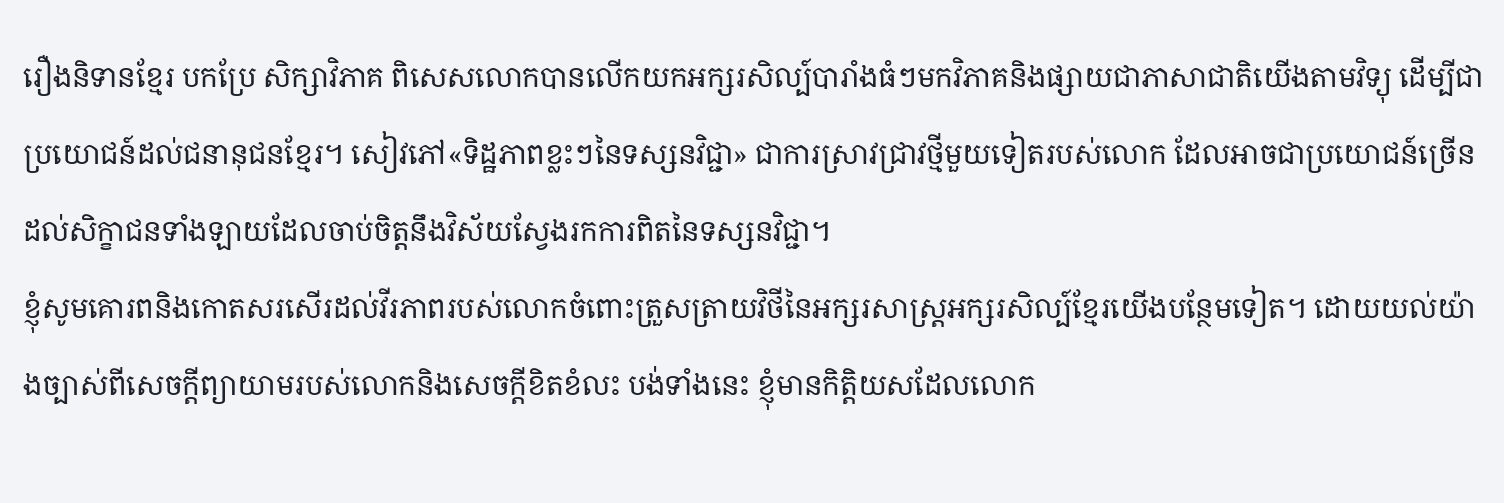រឿងនិទានខ្មែរ បកប្រែ សិក្សាវិភាគ ពិសេសលោកបានលើកយកអក្សរសិល្ប៍បារាំងធំៗមកវិភាគនិងផ្សាយជាភាសាជាតិយើងតាមវិទ្យុ ដើម្បីជាប្រយោជន៍ដល់ជនានុជនខ្មែរ។ សៀវភៅ«ទិដ្ឋភាពខ្លះៗនៃទស្សនវិជ្ជា» ជាការស្រាវជ្រាវថ្មីមួយទៀតរបស់លោក ដែលអាចជាប្រយោជន៍ច្រើនដល់សិក្ខាជនទាំងឡាយដែលចាប់ចិត្តនឹងវិស័យស្វែងរកការពិតនៃទស្សនវិជ្ជា។
ខ្ញុំសូមគោរពនិងកោតសរសើរដល់វីរភាពរបស់លោកចំពោះត្រួសត្រាយវិថីនៃអក្សរសាស្ត្រអក្សរសិល្ប៍ខ្មែរយើងបន្ថែមទៀត។ ដោយយល់យ៉ាងច្បាស់ពីសេចក្តីព្យាយាមរបស់លោកនិងសេចក្តីខិតខំលះ បង់ទាំងនេះ ខ្ញុំមានកិត្តិយសដែលលោក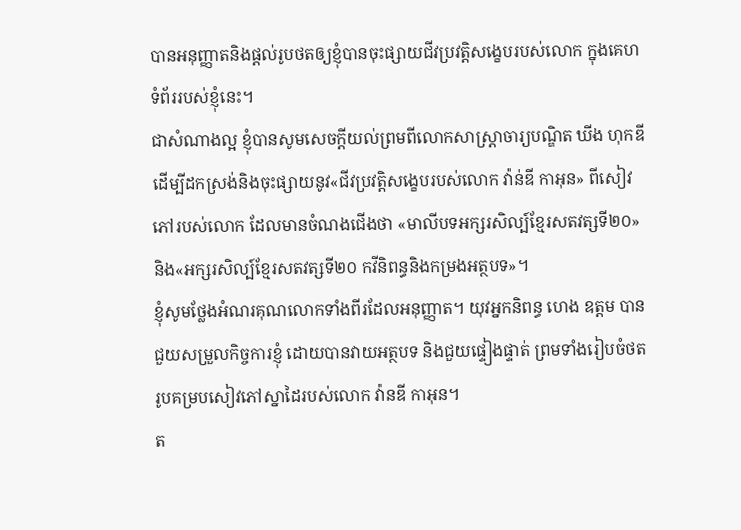បានអនុញ្ញាតនិងផ្តល់រូបថតឲ្យខ្ញុំបានចុះផ្សាយជីវប្រវត្តិសង្ខេបរបស់លោក ក្នុងគេហទំព័ររបស់ខ្ញុំនេះ។
ជាសំណាងល្អ ខ្ញុំបានសូមសេចក្តីយល់ព្រមពីលោកសាស្ត្រាចារ្យបណ្ឌិត ឃីង ហុកឌី ដើម្បីដកស្រង់និងចុះផ្សាយនូវ«ជីវប្រវត្តិសង្ខេបរបស់លោក វ៉ាន់ឌី កាអុន» ពីសៀវភៅរបស់លោក ដែលមានចំណងជើងថា «មាលីបទអក្សរសិល្ប៍ខ្មែរសតវត្សទី២០» និង«អក្សរសិល្ប៍ខ្មែរសតវត្សទី២០ កវីនិពន្ធនិងកម្រងអត្ថបទ»។
ខ្ញុំសូមថ្លែងអំណរគុណលោកទាំងពីរដែលអនុញ្ញាត។ យុវអ្នកនិពន្ធ ហេង ឧត្តម បានជួយសម្រួលកិច្ចការខ្ញុំ ដោយបានវាយអត្ថបទ និងជួយផ្ទៀងផ្ទាត់ ព្រមទាំងរៀបចំថតរូបគម្របសៀវភៅស្នាដៃរបស់លោក វ៉ានឌី កាអុន។
ត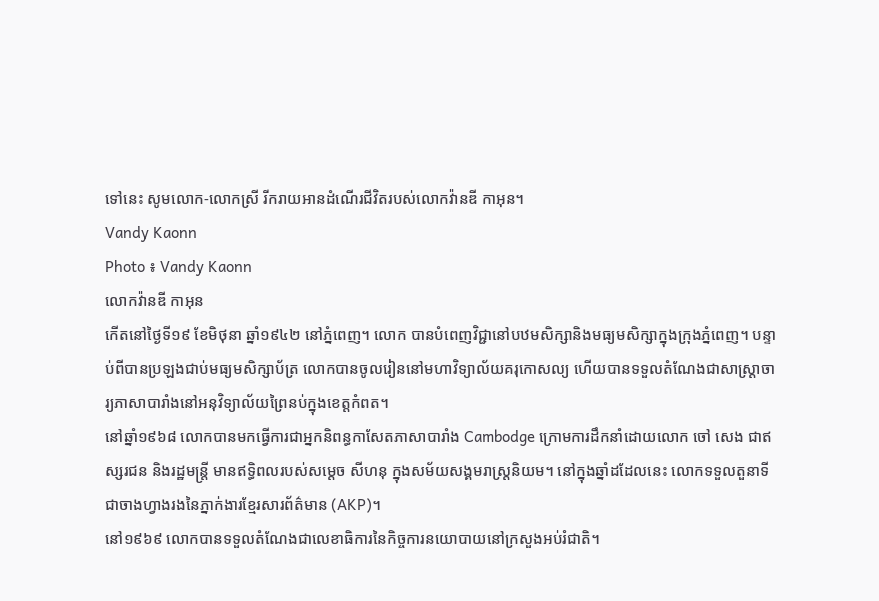ទៅនេះ សូមលោក-លោកស្រី រីករាយអានដំណើរជីវិតរបស់លោកវ៉ានឌី កាអុន។
Vandy Kaonn
Photo ៖ Vandy Kaonn
លោកវ៉ានឌី កាអុន
កើតនៅថ្ងៃទី១៩ ខែមិថុនា ឆ្នាំ១៩៤២ នៅភ្នំពេញ។ លោក បានបំពេញវិជ្ជានៅបឋមសិក្សានិងមធ្យមសិក្សាក្នុងក្រុងភ្នំពេញ។ បន្ទាប់ពីបានប្រឡងជាប់មធ្យមសិក្សាប័ត្រ លោកបានចូលរៀននៅមហាវិទ្យាល័យគរុកោសល្យ ហើយបានទទួលតំណែងជាសាស្ត្រាចារ្យភាសាបារាំងនៅអនុវិទ្យាល័យព្រៃនប់ក្នុងខេត្តកំពត។
នៅឆ្នាំ១៩៦៨ លោកបានមកធ្វើការជាអ្នកនិពន្ធកាសែតភាសាបារាំង Cambodge ក្រោមការដឹកនាំដោយលោក ចៅ សេង ជាឥស្សរជន និងរដ្ឋមន្ត្រី មានឥទ្ធិពលរបស់សម្តេច សីហនុ ក្នុងសម័យសង្គមរាស្ត្រនិយម។ នៅក្នុងឆ្នាំដដែលនេះ លោកទទួលតួនាទី ជាចាងហ្វាងរងនៃភ្នាក់ងារខ្មែរសារព័ត៌មាន (AKP)។
នៅ១៩៦៩ លោកបានទទួលតំណែងជាលេខាធិការនៃកិច្ចការនយោបាយនៅក្រសួងអប់រំជាតិ។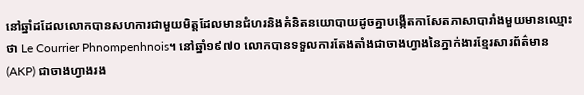នៅឆ្នាំដដែលលោកបានសហការជាមួយមិត្តដែលមានជំហរនិងគំនិតនយោបាយដូចគ្នាបង្កើតកាសែតភាសាបារាំងមួយមានឈ្មោះថា Le Courrier Phnompenhnois។ នៅឆ្នាំ១៩៧០ លោកបានទទួលការតែងតាំងជាចាងហ្វាងនៃភ្នាក់ងារខ្មែរសារព័ត៌មាន (AKP) ជាចាងហ្វាងរង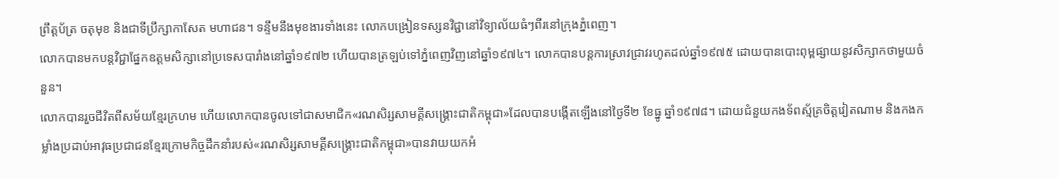ព្រឹត្តប័ត្រ ចតុមុខ និងជាទីប្រឹក្សាកាសែត មហាជន។ ទន្ទឹមនឹងមុខងារទាំងនេះ លោកបង្រៀនទស្សនវិជ្ជានៅវិទ្យាល័យធំៗពីរនៅក្រុងភ្នំពេញ។
លោកបានមកបន្តវិជ្ជាផ្នែកឧត្តមសិក្សានៅប្រទេសបារាំងនៅឆ្នាំ១៩៧២ ហើយបានត្រឡប់ទៅភ្នំពេញវិញនៅឆ្នាំ១៩៧៤។ លោកបានបន្តការស្រាវជ្រាវរហូតដល់ឆ្នាំ១៩៧៥ ដោយបានបោះពុម្ពផ្សាយនូវសិក្សាកថាមួយចំនួន។
លោកបានរួចជីវិតពីសម័យខ្មែរក្រហម ហើយលោកបានចូលទៅជាសមាជិក«រណសិរ្សសាមគ្គីសង្រ្គោះជាតិកម្ពុជា»ដែលបានបង្កើតឡើងនៅថ្ងៃទី២ ខែធ្នូ ឆ្នាំ១៩៧៨។ ដោយជំនួយកងទ័ពស្ម័គ្រចិត្តវៀតណាម និងកងកម្លាំងប្រដាប់អាវុធប្រជាជនខ្មែរក្រោមកិច្ចដឹកនាំរបស់«រណសិរ្សសាមគ្គីសង្រ្គោះជាតិកម្ពុជា»បានវាយយកអំ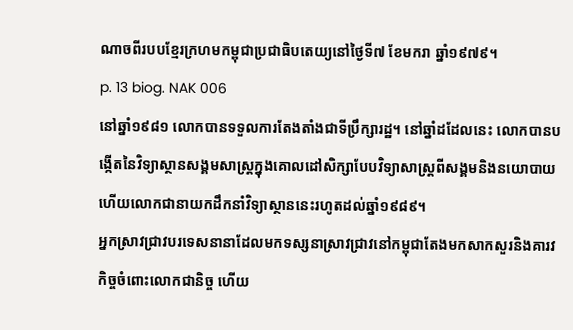ណាចពីរបបខ្មែរក្រហមកម្ពុជាប្រជាធិបតេយ្យនៅថ្ងៃទី៧ ខែមករា ឆ្នាំ១៩៧៩។
p. 13 biog. NAK 006
នៅឆ្នាំ១៩៨១ លោកបានទទួលការតែងតាំងជាទីប្រឹក្សារដ្ឋ។ នៅឆ្នាំដដែលនេះ លោកបានបង្កើតនៃវិទ្យាស្ថានសង្គមសាស្ត្រក្នុងគោលដៅសិក្សាបែបវិទ្យាសាស្ត្រពីសង្គមនិងនយោបាយ ហើយលោកជានាយកដឹកនាំវិទ្យាស្ថាននេះរហូតដល់ឆ្នាំ១៩៨៩។
អ្នកស្រាវជ្រាវបរទេសនានាដែលមកទស្សនាស្រាវជ្រាវនៅកម្ពុជាតែងមកសាកសួរនិងគារវកិច្ចចំពោះលោកជានិច្ច ហើយ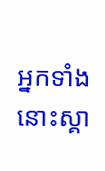អ្នកទាំងនោះស្គា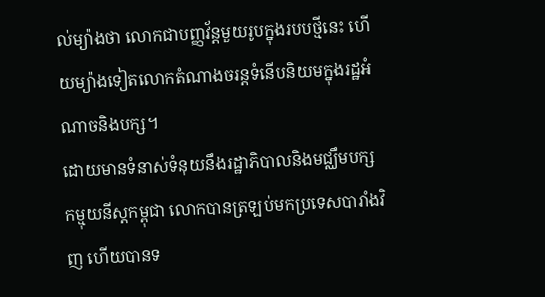ល់ម្យ៉ាងថា លោកជាបញ្ញវ័ន្តមួយរូបក្នុងរបបថ្មីនេះ ហើយម្យ៉ាងទៀតលោកតំណាងចរន្តទំនើបនិយមក្នុងរដ្ឋអំណាចនិងបក្ស។
ដោយមានទំនាស់ទំនុយនឹងរដ្ឋាភិបាលនិងមជ្ឈឹមបក្សកម្មុយនីស្តកម្ពុជា លោកបានត្រឡប់មកប្រទេសបារាំងវិញ ហើយបានទ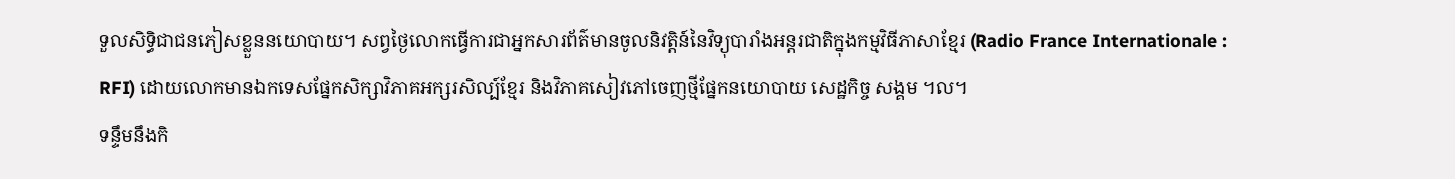ទួលសិទ្ធិជាជនភៀសខ្លួននយោបាយ។ សព្វថ្ងៃលោកធ្វើការជាអ្នកសារព័ត៌មានចូលនិវត្តិន៍នៃវិទ្យុបារាំងអន្តរជាតិក្នុងកម្មវិធីភាសាខ្មែរ (Radio France Internationale : RFI) ដោយលោកមានឯកទេសផ្នែកសិក្សាវិភាគអក្សរសិល្ប៍ខ្មែរ និងវិភាគសៀវភៅចេញថ្មីផ្នែកនយោបាយ សេដ្ឋកិច្ច សង្គម ។ល។
ទន្ទឹមនឹងកិ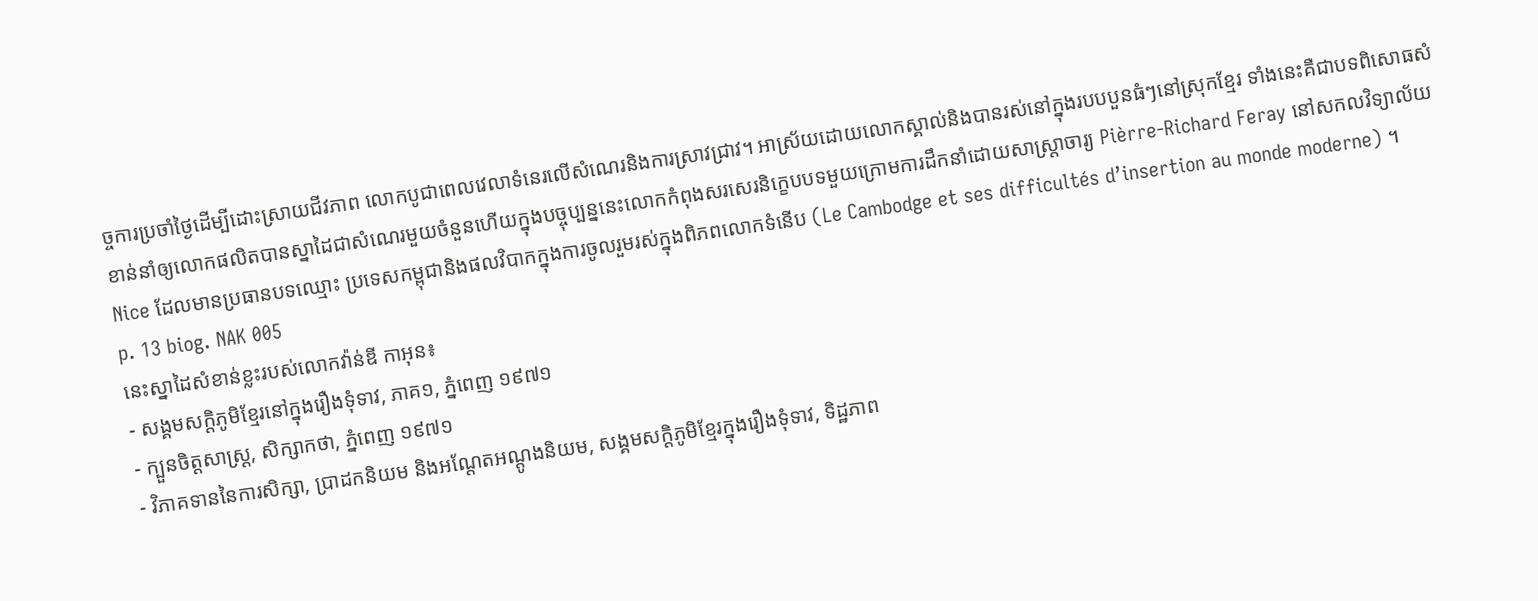ច្ចការប្រចាំថ្ងៃដើម្បីដោះស្រាយជីវភាព លោកបូជាពេលវេលាទំនេរលើសំណេរនិងការស្រាវជ្រាវ។ អាស្រ័យដោយលោកស្គាល់និងបានរស់នៅក្នុងរបបបួនធំៗនៅស្រុកខ្មែរ ទាំងនេះគឺជាបទពិសោធសំខាន់នាំឲ្យលោកផលិតបានស្នាដៃជាសំណេរមួយចំនួនហើយក្នុងបច្ចុប្បន្ននេះលោកកំពុងសរសេរនិក្ខេបបទមួយក្រោមការដឹកនាំដោយសាស្ត្រាចារ្យ Pièrre-Richard Feray នៅសកលវិទ្យាល័យ Nice ដែលមានប្រធានបទឈ្មោះ ប្រទេសកម្ពុជានិងផលវិបាកក្នុងការចូលរួមរស់ក្នុងពិភពលោកទំនើប (Le Cambodge et ses difficultés d’insertion au monde moderne) ។
p. 13 biog. NAK 005
នេះស្នាដៃសំខាន់ខ្លះរបស់លោកវ៉ាន់ឌី កាអុន៖
- សង្គមសក្តិភូមិខ្មែរនៅក្នុងរឿងទុំទាវ, ភាគ១, ភ្នំពេញ ១៩៧១
- ក្បួនចិត្តសាស្ត្រ, សិក្សាកថា, ភ្នំពេញ ១៩៧១
- វិភាគទាននៃការសិក្សា, ប្រាដកនិយម និងអណ្តែតអណ្តូងនិយម, សង្គមសក្តិភូមិខ្មែរក្នុងរឿងទុំទាវ, ទិដ្ឋភាព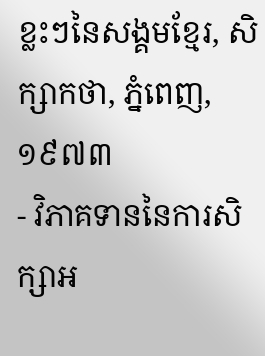ខ្លះៗនៃសង្គមខ្មែរ, សិក្សាកថា, ភ្នំពេញ,១៩៧៣
- វិភាគទាននៃការសិក្សាអ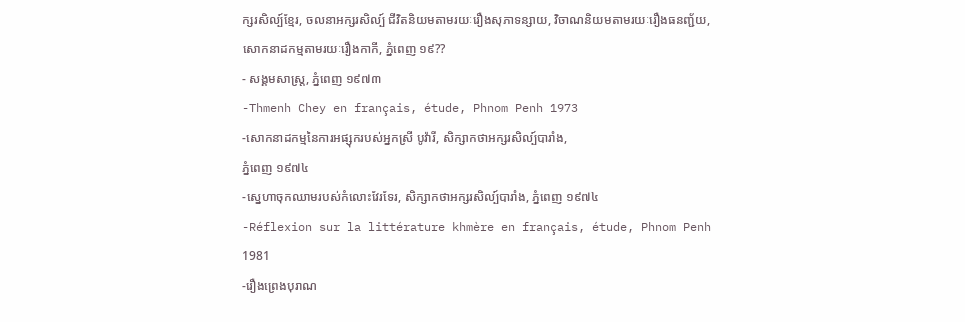ក្សរសិល្ប៍ខ្មែរ, ចលនាអក្សរសិល្ប៍ ជីវិតនិយមតាមរយៈរឿងសុភាទន្សាយ, វិចាណនិយមតាមរយៈរឿងធនញ្ជ័យ, សោកនាដកម្មតាមរយៈរឿងកាកី, ភ្នំពេញ ១៩??
- សង្គមសាស្ត្រ, ភ្នំពេញ ១៩៧៣
-Thmenh Chey en français, étude, Phnom Penh 1973
-សោកនាដកម្មនៃការអផ្សុករបស់អ្នកស្រី បូវ៉ារី, សិក្សាកថាអក្សរសិល្ប៍បារាំង,
ភ្នំពេញ ១៩៧៤
-ស្នេហាចុកឈាមរបស់កំលោះវែរទែរ, សិក្សាកថាអក្សរសិល្ប៍បារាំង, ភ្នំពេញ ១៩៧៤
-Réflexion sur la littérature khmère en français, étude, Phnom Penh 1981
-រឿងព្រេងបុរាណ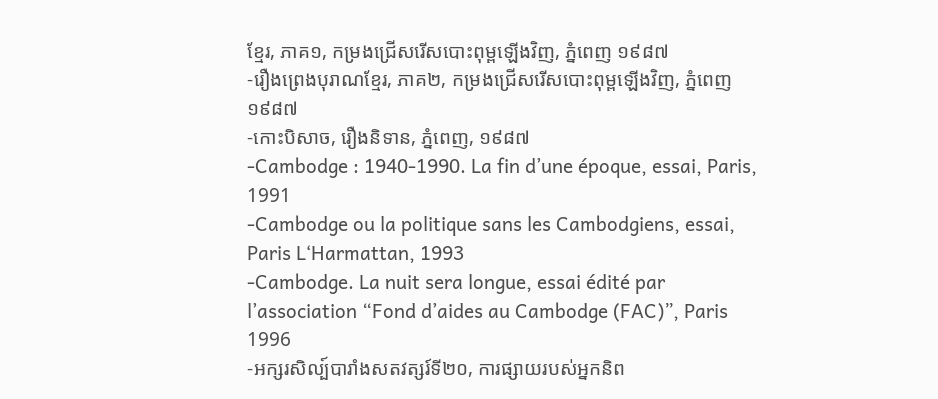ខ្មែរ, ភាគ១, កម្រងជ្រើសរើសបោះពុម្ពឡើងវិញ, ភ្នំពេញ ១៩៨៧
-រឿងព្រេងបុរាណខ្មែរ, ភាគ២, កម្រងជ្រើសរើសបោះពុម្ពឡើងវិញ, ភ្នំពេញ ១៩៨៧
-កោះបិសាច, រឿងនិទាន, ភ្នំពេញ, ១៩៨៧
-Cambodge : 1940-1990. La fin d’une époque, essai, Paris, 1991
-Cambodge ou la politique sans les Cambodgiens, essai, Paris L‘Harmattan, 1993
-Cambodge. La nuit sera longue, essai édité par l’association “Fond d’aides au Cambodge (FAC)”, Paris 1996
-អក្សរសិល្ប៍បារាំងសតវត្សរ៍ទី២០, ការផ្សាយរបស់អ្នកនិព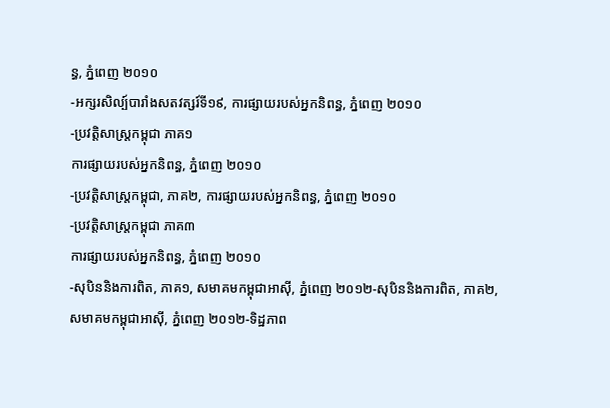ន្ធ, ភ្នំពេញ ២០១០
-អក្សរសិល្ប៍បារាំងសតវត្សរ៍ទី១៩, ការផ្សាយរបស់អ្នកនិពន្ធ, ភ្នំពេញ ២០១០
-ប្រវត្តិសាស្ត្រកម្ពុជា ភាគ១
ការផ្សាយរបស់អ្នកនិពន្ធ, ភ្នំពេញ ២០១០
-ប្រវត្តិសាស្ត្រកម្ពុជា, ភាគ២, ការផ្សាយរបស់អ្នកនិពន្ធ, ភ្នំពេញ ២០១០
-ប្រវត្តិសាស្ត្រកម្ពុជា ភាគ៣
ការផ្សាយរបស់អ្នកនិពន្ធ, ភ្នំពេញ ២០១០
-សុបិននិងការពិត, ភាគ១, សមាគមកម្ពុជាអាស៊ី, ភ្នំពេញ ២០១២-សុបិននិងការពិត, ភាគ២, សមាគមកម្ពុជាអាស៊ី, ភ្នំពេញ ២០១២-ទិដ្ឋភាព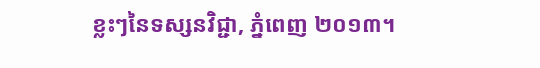ខ្លះៗនៃទស្សនវិជ្ជា, ភ្នំពេញ ២០១៣។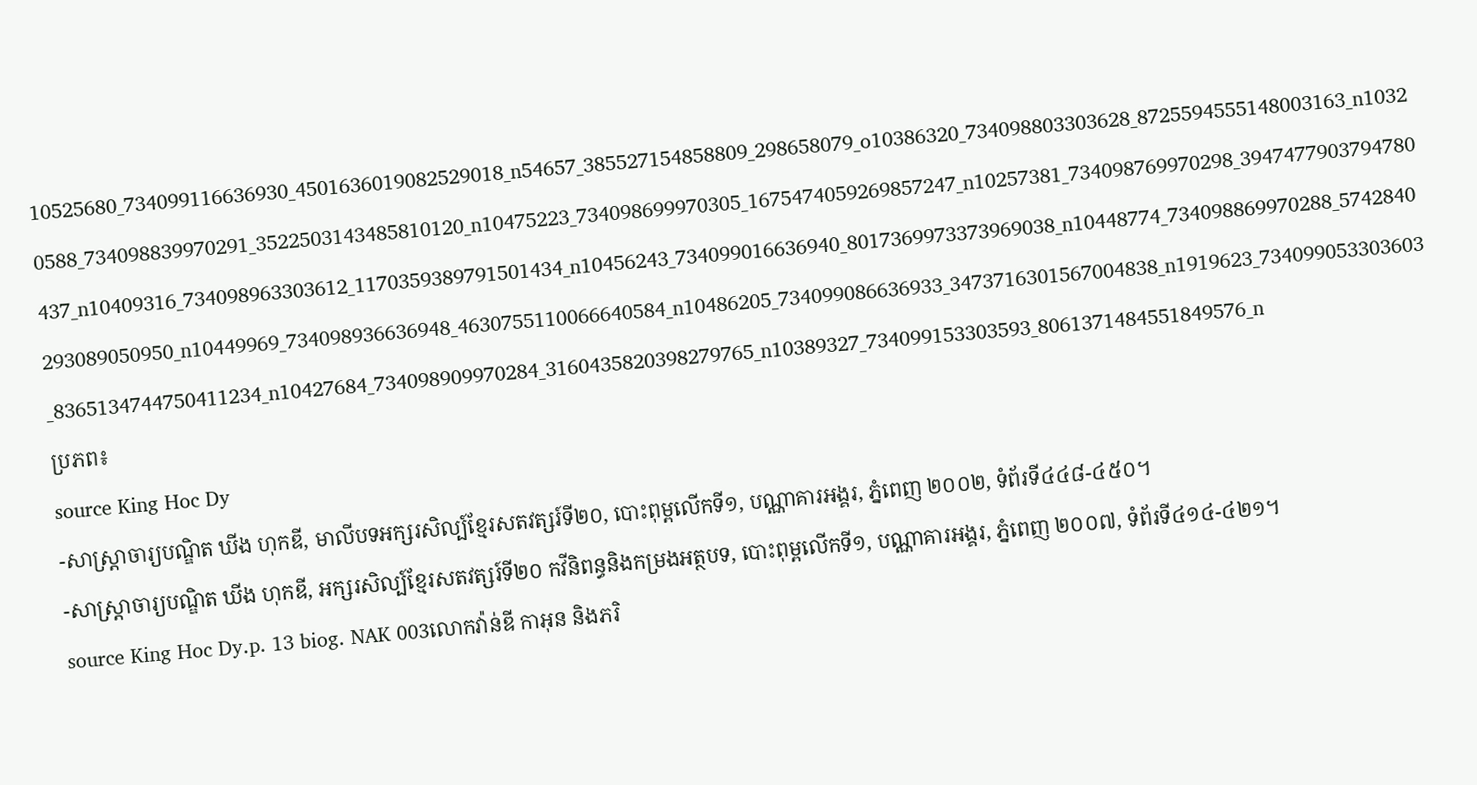10525680_734099116636930_4501636019082529018_n54657_385527154858809_298658079_o10386320_734098803303628_8725594555148003163_n10320588_734098839970291_3522503143485810120_n10475223_734098699970305_1675474059269857247_n10257381_734098769970298_3947477903794780437_n10409316_734098963303612_1170359389791501434_n10456243_734099016636940_8017369973373969038_n10448774_734098869970288_5742840293089050950_n10449969_734098936636948_4630755110066640584_n10486205_734099086636933_3473716301567004838_n1919623_734099053303603_8365134744750411234_n10427684_734098909970284_3160435820398279765_n10389327_734099153303593_8061371484551849576_n
ប្រភព៖
source King Hoc Dy
-សាស្ត្រាចារ្យបណ្ឌិត ឃីង ហុកឌី, មាលីបទអក្សរសិល្ប៍ខ្មែរសតវត្សរ៍ទី២០, បោះពុម្ពលើកទី១, បណ្ណាគារអង្គរ, ភ្នំពេញ ២០០២, ទំព័រទី៤៤៨-៤៥០។
-សាស្ត្រាចារ្យបណ្ឌិត ឃីង ហុកឌី, អក្សរសិល្ប៍ខ្មែរសតវត្សរ៍ទី២០ កវីនិពន្ធនិងកម្រងអត្ថបទ, បោះពុម្ពលើកទី១, បណ្ណាគារអង្គរ, ភ្នំពេញ ២០០៧, ទំព័រទី៤១៤-៤២១។
source King Hoc Dy.p. 13 biog. NAK 003លោកវ៉ាន់ឌី កាអុន និងភរិ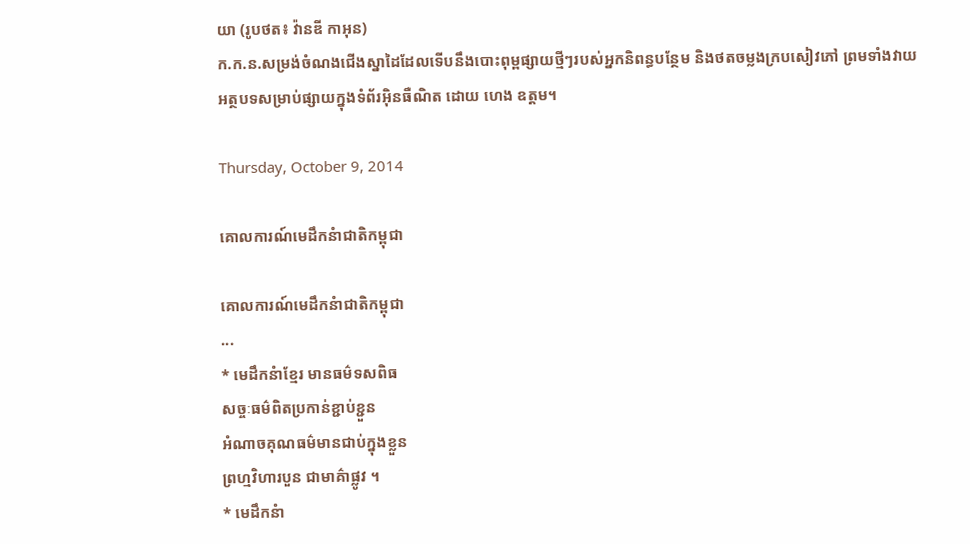យា (រូបថត៖ វ៉ានឌី កាអុន)
ក.ក.ន.សម្រង់ចំណងជើងស្នាដៃដែលទើបនឹងបោះពុម្ពផ្សាយថ្មីៗរបស់អ្នកនិពន្ធបន្ថែម និងថតចម្លងក្របសៀវភៅ ព្រមទាំងវាយអត្ថបទសម្រាប់ផ្សាយក្នុងទំព័រអ៊ិនធឺណិត ដោយ ហេង ឧត្តម។

Thursday, October 9, 2014

គោលការណ៍មេដឹកនំាជាតិកម្ពុជា

គោលការណ៍មេដឹកនំាជាតិកម្ពុជា
...
* មេដឹកនំាខ្មែរ មានធម៌ទសពិធ
សច្ចៈធម៌ពិតប្រកាន់ខ្ជាប់ខ្ជួន
អំណាចគុណធម៌មានជាប់ក្នុងខ្លួន
ព្រហ្មវិហារបួន ជាមាគ៌ាផ្លូវ ។
* មេដឹកនំា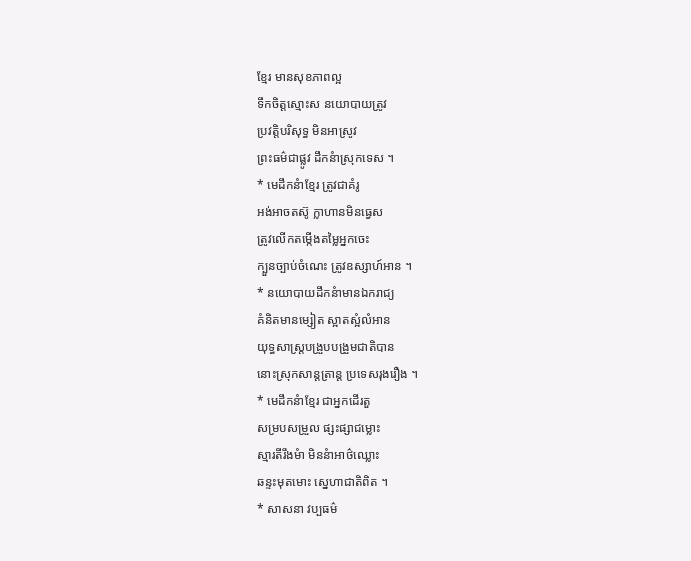ខ្មែរ មានសុខភាពល្អ
ទឹកចិត្តស្មោះស នយោបាយត្រូវ
ប្រវត្តិបរិសុទ្ធ មិនអាស្រូវ
ព្រះធម៌ជាផ្លូវ ដឹកនំាស្រុកទេស ។
* មេដឹកនំាខ្មែរ ត្រូវជាគំរូ
អង់អាចតស៊ូ ក្លាហានមិនធ្វេស
ត្រូវលើកតម្កើងតម្លៃអ្នកចេះ
ក្បួនច្បាប់ចំណេះ ត្រូវឧស្សាហ៍អាន ។
* នយោបាយដឹកនំាមានឯករាជ្យ
គំនិតមានម្សៀត ស្អាតស្អំលំអាន
យុទ្ធសាស្រ្តបង្រួបបង្រួមជាតិបាន
នោះស្រុកសាន្តត្រាន្ត ប្រទេសរុងរឿង ។
* មេដឹកនំាខ្មែរ ជាអ្នកដើរតួ
សម្របសម្រួល ផ្សះផ្សាជម្លោះ
ស្មារតីរឹងមំា មិននំាអាថ៌ឈ្លោះ
ឆន្ទះមុតមោះ ស្នេហាជាតិពិត ។
* សាសនា វប្បធម៌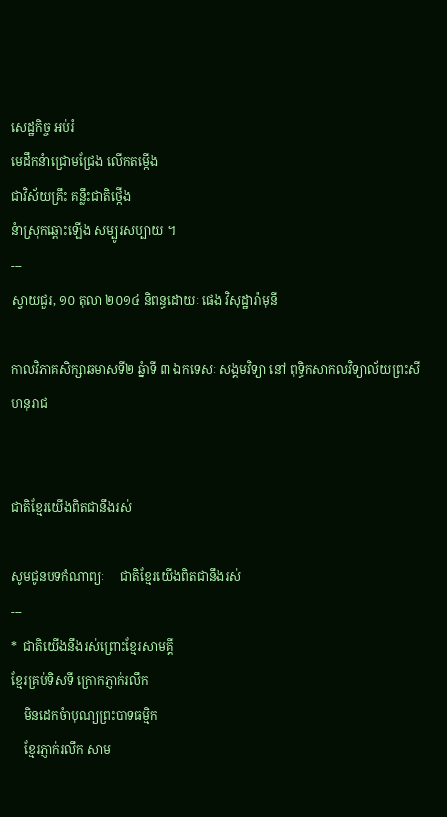សេដ្ឋកិច្ច អប់រំ
មេដឹកនំាជ្រោមជ្រែង លើកតម្កើង
ជាវិស័យគ្រឹះ គន្លឹះជាតិថ្កើង
នំាស្រុកឆ្ពោះឡើង សម្បូរសប្បាយ ។
---
ស្វាយជួរ, ១០ តុលា ២០១៤ និពន្ធដោយៈ ផេង វិសុដ្ឋារ៉ាមុនី

កាលវិភាគសិក្សាឆមាសទី២ ឆ្នំាទី ៣ ឯកទេសៈ សង្គមវិទ្យា នៅ ពុទ្ធិកសាកលវិទ្យាល័យព្រះសីហនុរាជ


ជាតិខ្មែរយើងពិតជានឹងរស់

សូមជូនបទកំណាព្យៈ     ជាតិខ្មែរយើងពិតជានឹងរស់
---
*  ជាតិយើងនឹងរស់ព្រោះខ្មែរសាមគ្គី
ខ្មែរគ្រប់ទិសទី ក្រោកភ្ញាក់រលឹក
    មិនដេកចំាបុណ្យព្រះបាទធម្មិក
    ខ្មែរភ្ញាក់រលឹក សាម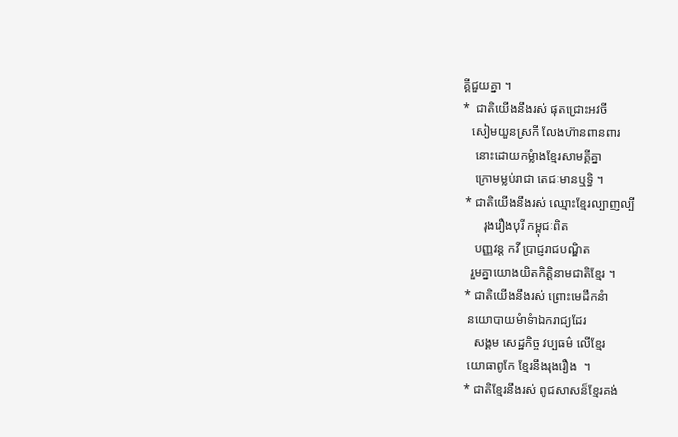គ្គីជួយគ្នា ។
*  ជាតិយើងនឹងរស់ ផុតជ្រោះអវចី
   សៀមយួនស្រកី លែងហ៊ានពានពារ
    នោះដោយកម្លំាងខ្មែរសាមគ្គីគ្នា
    ក្រោមម្លប់រាជា តេជៈមានឬទ្ធិ ។
 * ជាតិយើងនឹងរស់ ឈ្មោះខ្មែរល្បាញល្បី
       រុងរឿងបុរី កម្ពុជៈពិត
    បញ្ញវន្ត កវី ប្រាជ្ញរាជបណ្ឌិត
   រួមគ្នាយោងយិតកិត្តិនាមជាតិខ្មែរ ។
 * ជាតិយើងនឹងរស់ ព្រោះមេដឹកនំា
  នយោបាយមំាទំាឯករាជ្យដែរ
    សង្គម សេដ្ឋកិច្ច វប្បធម៌ លើខ្មែរ
  យោធាពូកែ ខ្មែរនឹងរុងរឿង  ។
 * ជាតិខ្មែរនឹងរស់ ពូជសាសន៏ខ្មែរគង់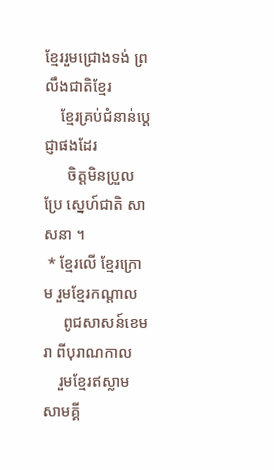ខ្មែររួមជ្រោងទង់ ព្រលឹងជាតិខ្មែរ
    ខ្មែរគ្រប់ជំនាន់ប្តេជ្ញាផងដែរ
      ចិត្តមិនប្រួលប្រែ ស្នេហ៍ជាតិ សាសនា ។
 * ខ្មែរលើ ខ្មែរក្រោម រួមខ្មែរកណ្តាល
     ពូជសាសន៍ខេមរា ពីបុរាណកាល
    រួមខ្មែរឥស្លាម សាមគ្គី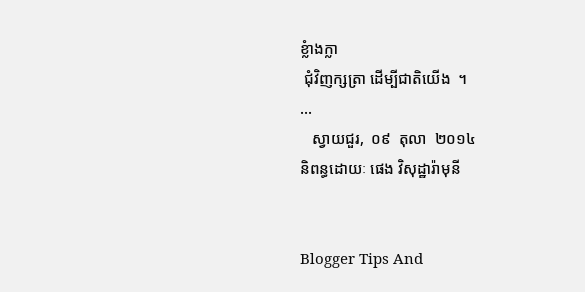ខ្លំាងក្លា
 ជុំវិញក្សត្រា ដើម្បីជាតិយើង  ។
...
   ស្វាយជួរ,  ០៩  តុលា  ២០១៤
និពន្ធដោយៈ ផេង វិសុដ្ឋារ៉ាមុនី


Blogger Tips And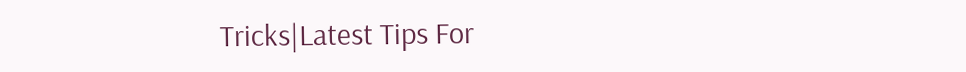Tricks|Latest Tips For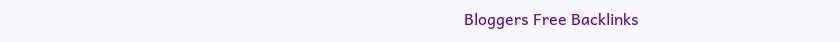Bloggers Free Backlinks